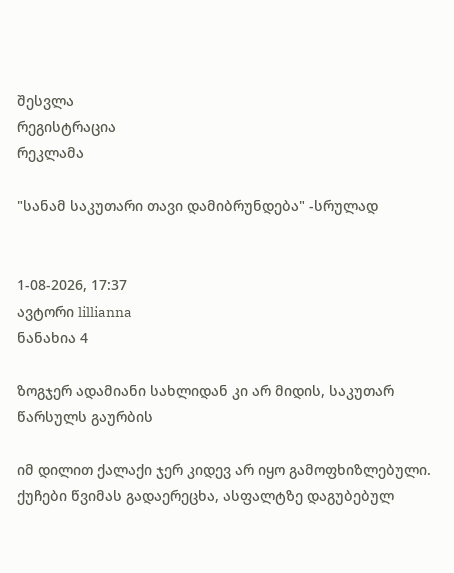შესვლა
რეგისტრაცია
რეკლამა

"სანამ საკუთარი თავი დამიბრუნდება" -სრულად


1-08-2026, 17:37
ავტორი lillianna
ნანახია 4

ზოგჯერ ადამიანი სახლიდან კი არ მიდის, საკუთარ წარსულს გაურბის

იმ დილით ქალაქი ჯერ კიდევ არ იყო გამოფხიზლებული. ქუჩები წვიმას გადაერეცხა, ასფალტზე დაგუბებულ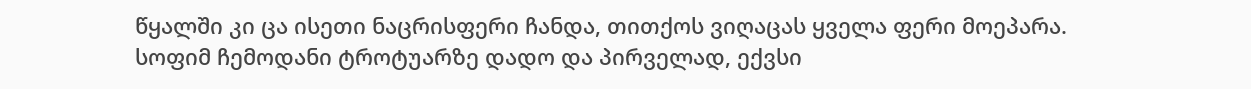წყალში კი ცა ისეთი ნაცრისფერი ჩანდა, თითქოს ვიღაცას ყველა ფერი მოეპარა. სოფიმ ჩემოდანი ტროტუარზე დადო და პირველად, ექვსი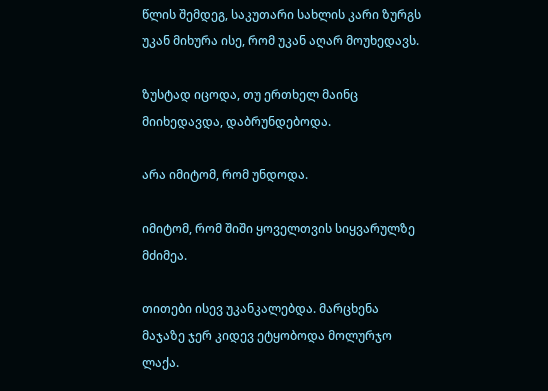წლის შემდეგ, საკუთარი სახლის კარი ზურგს უკან მიხურა ისე, რომ უკან აღარ მოუხედავს.

ზუსტად იცოდა, თუ ერთხელ მაინც მიიხედავდა, დაბრუნდებოდა.

არა იმიტომ, რომ უნდოდა.

იმიტომ, რომ შიში ყოველთვის სიყვარულზე მძიმეა.

თითები ისევ უკანკალებდა. მარცხენა მაჯაზე ჯერ კიდევ ეტყობოდა მოლურჯო ლაქა.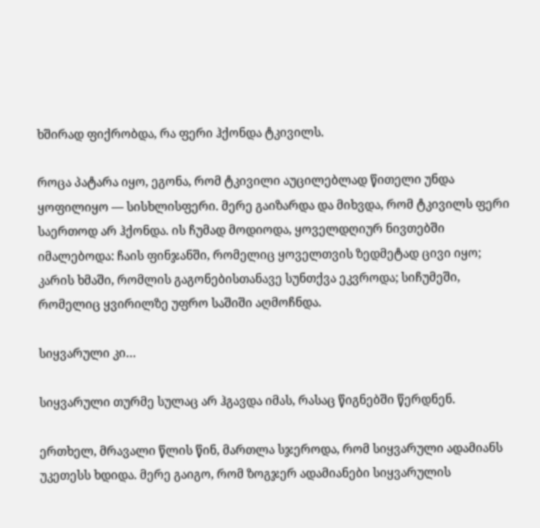ხშირად ფიქრობდა, რა ფერი ჰქონდა ტკივილს.

როცა პატარა იყო, ეგონა, რომ ტკივილი აუცილებლად წითელი უნდა ყოფილიყო — სისხლისფერი. მერე გაიზარდა და მიხვდა, რომ ტკივილს ფერი საერთოდ არ ჰქონდა. ის ჩუმად მოდიოდა, ყოველდღიურ ნივთებში იმალებოდა: ჩაის ფინჯანში, რომელიც ყოველთვის ზედმეტად ცივი იყო; კარის ხმაში, რომლის გაგონებისთანავე სუნთქვა ეკვროდა; სიჩუმეში, რომელიც ყვირილზე უფრო საშიში აღმოჩნდა.

სიყვარული კი…

სიყვარული თურმე სულაც არ ჰგავდა იმას, რასაც წიგნებში წერდნენ.

ერთხელ, მრავალი წლის წინ, მართლა სჯეროდა, რომ სიყვარული ადამიანს უკეთესს ხდიდა. მერე გაიგო, რომ ზოგჯერ ადამიანები სიყვარულის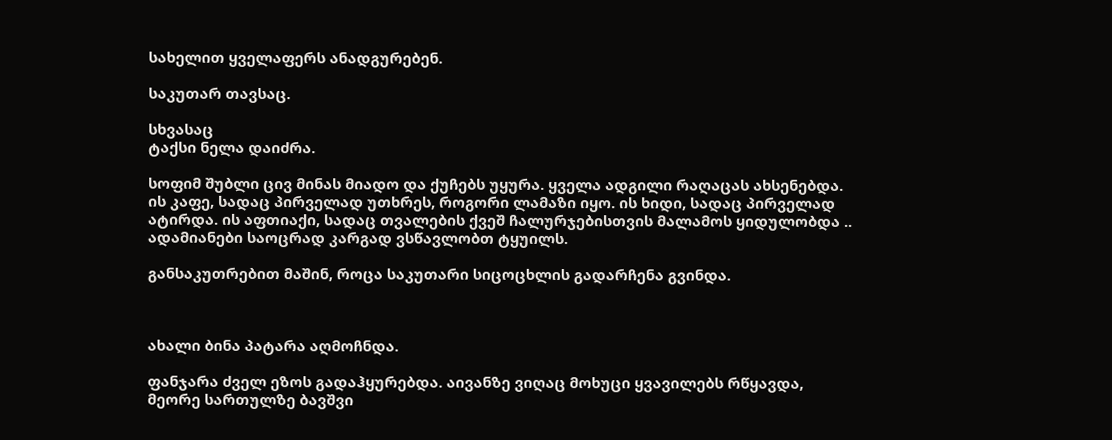სახელით ყველაფერს ანადგურებენ.

საკუთარ თავსაც.

სხვასაც
ტაქსი ნელა დაიძრა.

სოფიმ შუბლი ცივ მინას მიადო და ქუჩებს უყურა. ყველა ადგილი რაღაცას ახსენებდა. ის კაფე, სადაც პირველად უთხრეს, როგორი ლამაზი იყო. ის ხიდი, სადაც პირველად ატირდა. ის აფთიაქი, სადაც თვალების ქვეშ ჩალურჯებისთვის მალამოს ყიდულობდა ..
ადამიანები საოცრად კარგად ვსწავლობთ ტყუილს.

განსაკუთრებით მაშინ, როცა საკუთარი სიცოცხლის გადარჩენა გვინდა.



ახალი ბინა პატარა აღმოჩნდა.

ფანჯარა ძველ ეზოს გადაჰყურებდა. აივანზე ვიღაც მოხუცი ყვავილებს რწყავდა, მეორე სართულზე ბავშვი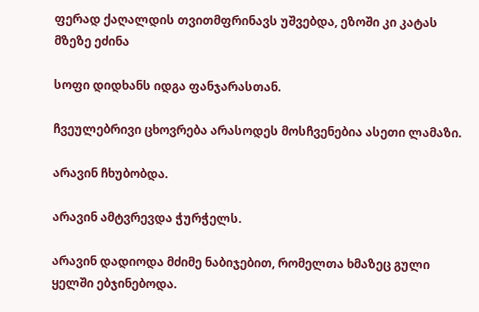ფერად ქაღალდის თვითმფრინავს უშვებდა, ეზოში კი კატას მზეზე ეძინა

სოფი დიდხანს იდგა ფანჯარასთან.

ჩვეულებრივი ცხოვრება არასოდეს მოსჩვენებია ასეთი ლამაზი.

არავინ ჩხუბობდა.

არავინ ამტვრევდა ჭურჭელს.

არავინ დადიოდა მძიმე ნაბიჯებით, რომელთა ხმაზეც გული ყელში ებჯინებოდა.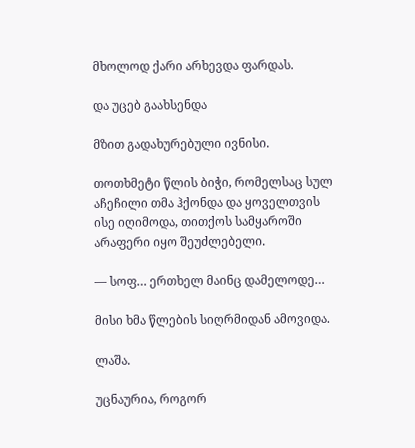მხოლოდ ქარი არხევდა ფარდას.

და უცებ გაახსენდა

მზით გადახურებული ივნისი.

თოთხმეტი წლის ბიჭი, რომელსაც სულ აჩეჩილი თმა ჰქონდა და ყოველთვის ისე იღიმოდა, თითქოს სამყაროში არაფერი იყო შეუძლებელი.

— სოფ… ერთხელ მაინც დამელოდე…

მისი ხმა წლების სიღრმიდან ამოვიდა.

ლაშა.

უცნაურია, როგორ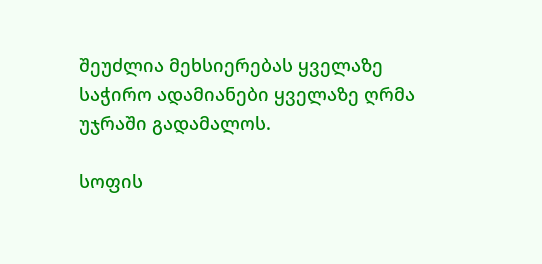შეუძლია მეხსიერებას ყველაზე საჭირო ადამიანები ყველაზე ღრმა უჯრაში გადამალოს.

სოფის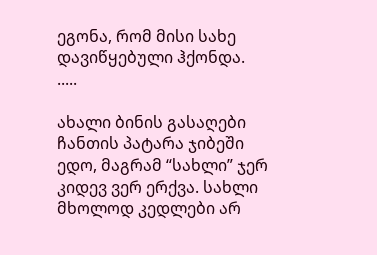ეგონა, რომ მისი სახე დავიწყებული ჰქონდა.
.....

ახალი ბინის გასაღები ჩანთის პატარა ჯიბეში ედო, მაგრამ “სახლი” ჯერ კიდევ ვერ ერქვა. სახლი მხოლოდ კედლები არ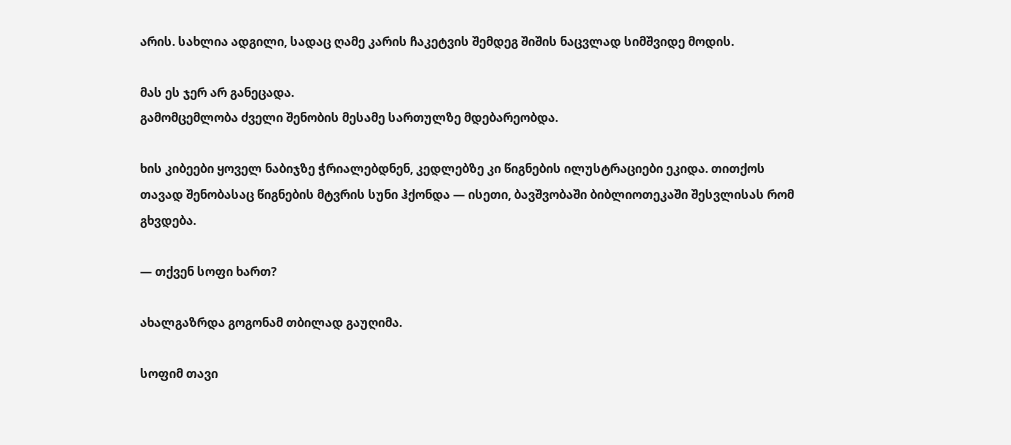არის. სახლია ადგილი, სადაც ღამე კარის ჩაკეტვის შემდეგ შიშის ნაცვლად სიმშვიდე მოდის.

მას ეს ჯერ არ განეცადა.
გამომცემლობა ძველი შენობის მესამე სართულზე მდებარეობდა.

ხის კიბეები ყოველ ნაბიჯზე ჭრიალებდნენ, კედლებზე კი წიგნების ილუსტრაციები ეკიდა. თითქოს თავად შენობასაც წიგნების მტვრის სუნი ჰქონდა — ისეთი, ბავშვობაში ბიბლიოთეკაში შესვლისას რომ გხვდება.

— თქვენ სოფი ხართ?

ახალგაზრდა გოგონამ თბილად გაუღიმა.

სოფიმ თავი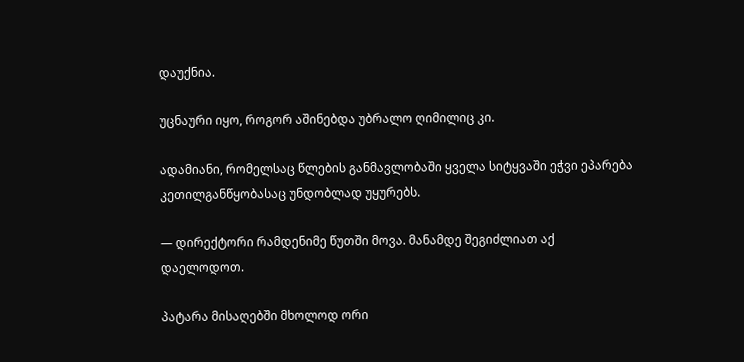დაუქნია.

უცნაური იყო, როგორ აშინებდა უბრალო ღიმილიც კი.

ადამიანი, რომელსაც წლების განმავლობაში ყველა სიტყვაში ეჭვი ეპარება კეთილგანწყობასაც უნდობლად უყურებს.

— დირექტორი რამდენიმე წუთში მოვა. მანამდე შეგიძლიათ აქ დაელოდოთ.

პატარა მისაღებში მხოლოდ ორი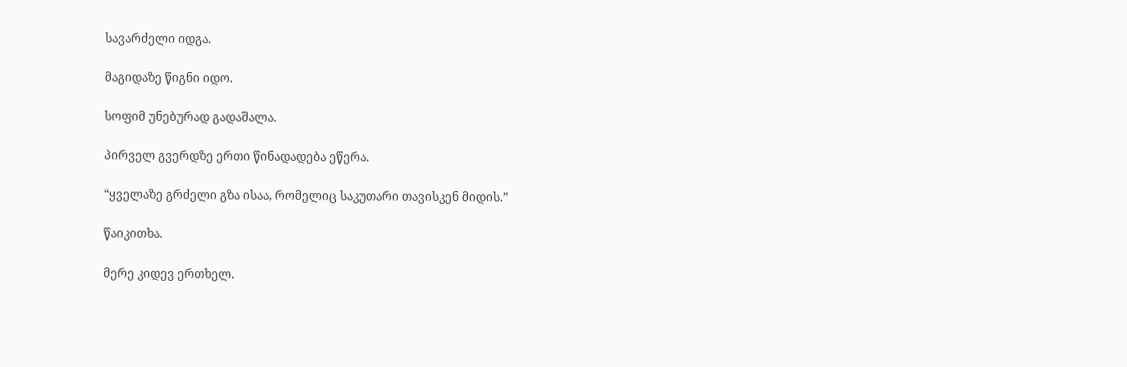სავარძელი იდგა.

მაგიდაზე წიგნი იდო.

სოფიმ უნებურად გადაშალა.

პირველ გვერდზე ერთი წინადადება ეწერა.

“ყველაზე გრძელი გზა ისაა, რომელიც საკუთარი თავისკენ მიდის.”

წაიკითხა.

მერე კიდევ ერთხელ.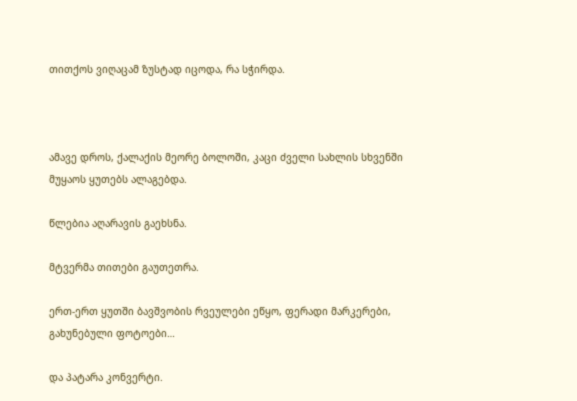თითქოს ვიღაცამ ზუსტად იცოდა, რა სჭირდა.



ამავე დროს, ქალაქის მეორე ბოლოში, კაცი ძველი სახლის სხვენში მუყაოს ყუთებს ალაგებდა.

წლებია აღარავის გაეხსნა.

მტვერმა თითები გაუთეთრა.

ერთ-ერთ ყუთში ბავშვობის რვეულები ეწყო, ფერადი მარკერები, გახუნებული ფოტოები…

და პატარა კონვერტი.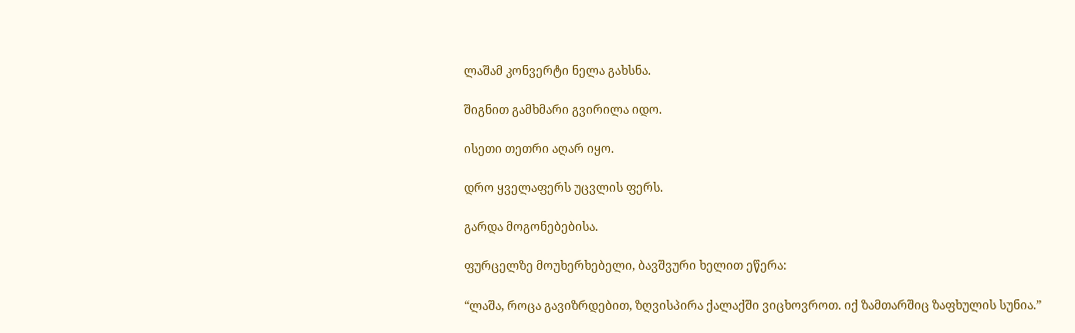ლაშამ კონვერტი ნელა გახსნა.

შიგნით გამხმარი გვირილა იდო.

ისეთი თეთრი აღარ იყო.

დრო ყველაფერს უცვლის ფერს.

გარდა მოგონებებისა.

ფურცელზე მოუხერხებელი, ბავშვური ხელით ეწერა:

“ლაშა, როცა გავიზრდებით, ზღვისპირა ქალაქში ვიცხოვროთ. იქ ზამთარშიც ზაფხულის სუნია.”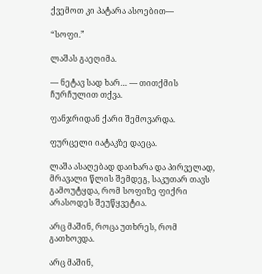ქვემოთ კი პატარა ასოებით—

“სოფი.”

ლაშას გაეღიმა.

— ნეტავ სად ხარ… — თითქმის ჩურჩულით თქვა.

ფანჯრიდან ქარი შემოვარდა.

ფურცელი იატაკზე დაეცა.

ლაშა ასაღებად დაიხარა და პირველად, მრავალი წლის შემდეგ, საკუთარ თავს გამოუტყდა, რომ სოფიზე ფიქრი არასოდეს შეუწყვეტია.

არც მაშინ, როცა უთხრეს, რომ გათხოვდა.

არც მაშინ,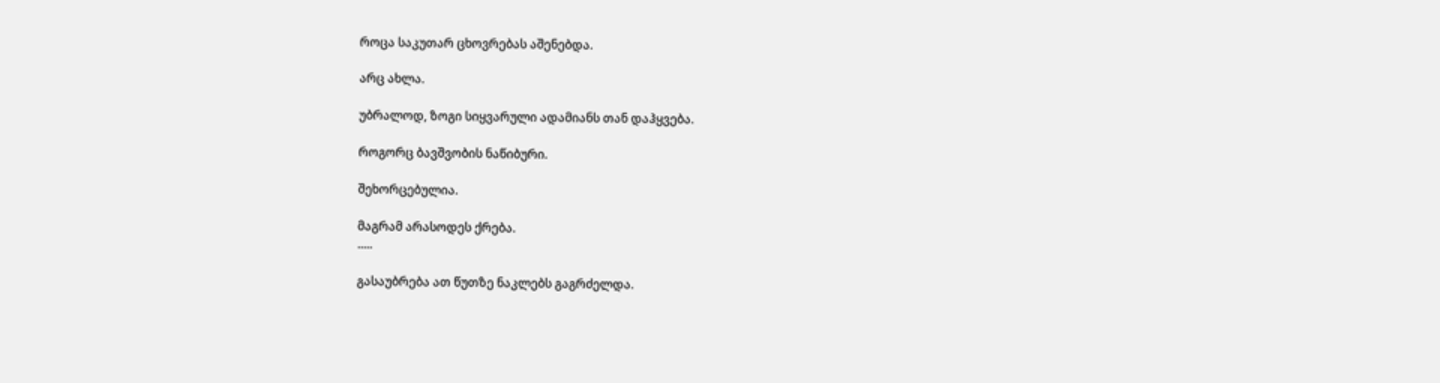როცა საკუთარ ცხოვრებას აშენებდა.

არც ახლა.

უბრალოდ, ზოგი სიყვარული ადამიანს თან დაჰყვება.

როგორც ბავშვობის ნაწიბური.

შეხორცებულია.

მაგრამ არასოდეს ქრება.
.....

გასაუბრება ათ წუთზე ნაკლებს გაგრძელდა.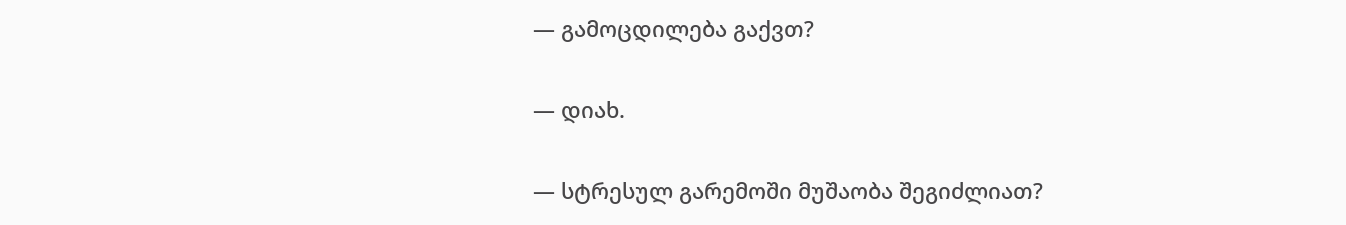— გამოცდილება გაქვთ?

— დიახ.

— სტრესულ გარემოში მუშაობა შეგიძლიათ?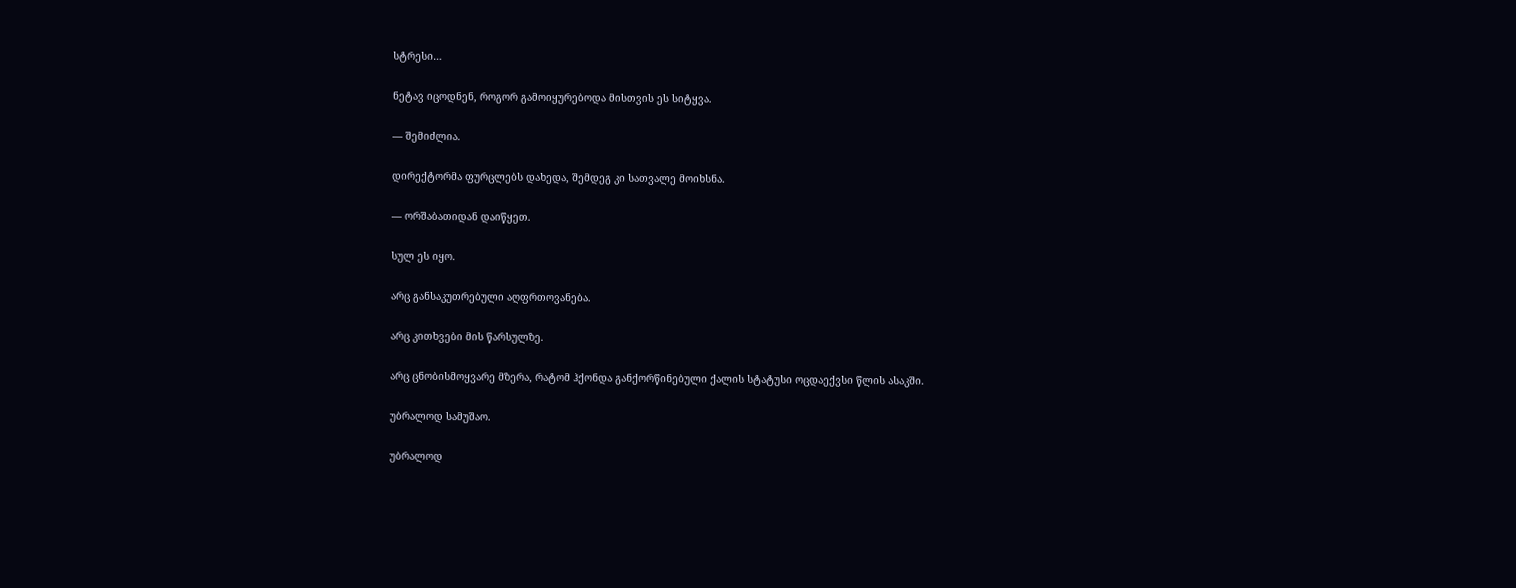სტრესი…

ნეტავ იცოდნენ, როგორ გამოიყურებოდა მისთვის ეს სიტყვა.

— შემიძლია.

დირექტორმა ფურცლებს დახედა, შემდეგ კი სათვალე მოიხსნა.

— ორშაბათიდან დაიწყეთ.

სულ ეს იყო.

არც განსაკუთრებული აღფრთოვანება.

არც კითხვები მის წარსულზე.

არც ცნობისმოყვარე მზერა, რატომ ჰქონდა განქორწინებული ქალის სტატუსი ოცდაექვსი წლის ასაკში.

უბრალოდ სამუშაო.

უბრალოდ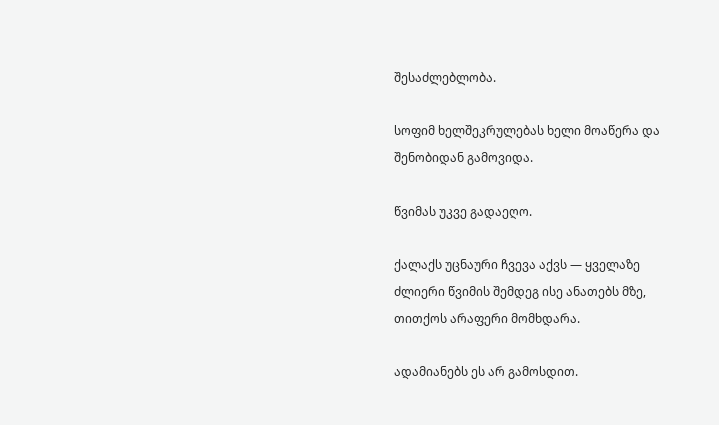შესაძლებლობა.

სოფიმ ხელშეკრულებას ხელი მოაწერა და შენობიდან გამოვიდა.

წვიმას უკვე გადაეღო.

ქალაქს უცნაური ჩვევა აქვს — ყველაზე ძლიერი წვიმის შემდეგ ისე ანათებს მზე, თითქოს არაფერი მომხდარა.

ადამიანებს ეს არ გამოსდით.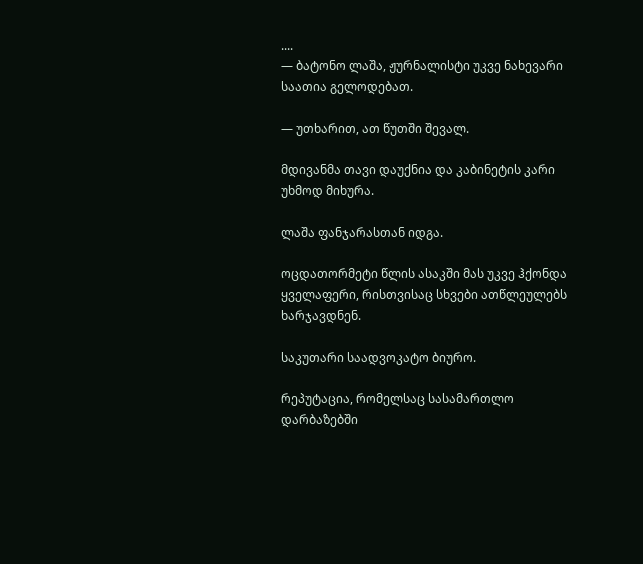....
— ბატონო ლაშა, ჟურნალისტი უკვე ნახევარი საათია გელოდებათ.

— უთხარით, ათ წუთში შევალ.

მდივანმა თავი დაუქნია და კაბინეტის კარი უხმოდ მიხურა.

ლაშა ფანჯარასთან იდგა.

ოცდათორმეტი წლის ასაკში მას უკვე ჰქონდა ყველაფერი, რისთვისაც სხვები ათწლეულებს ხარჯავდნენ.

საკუთარი საადვოკატო ბიურო.

რეპუტაცია, რომელსაც სასამართლო დარბაზებში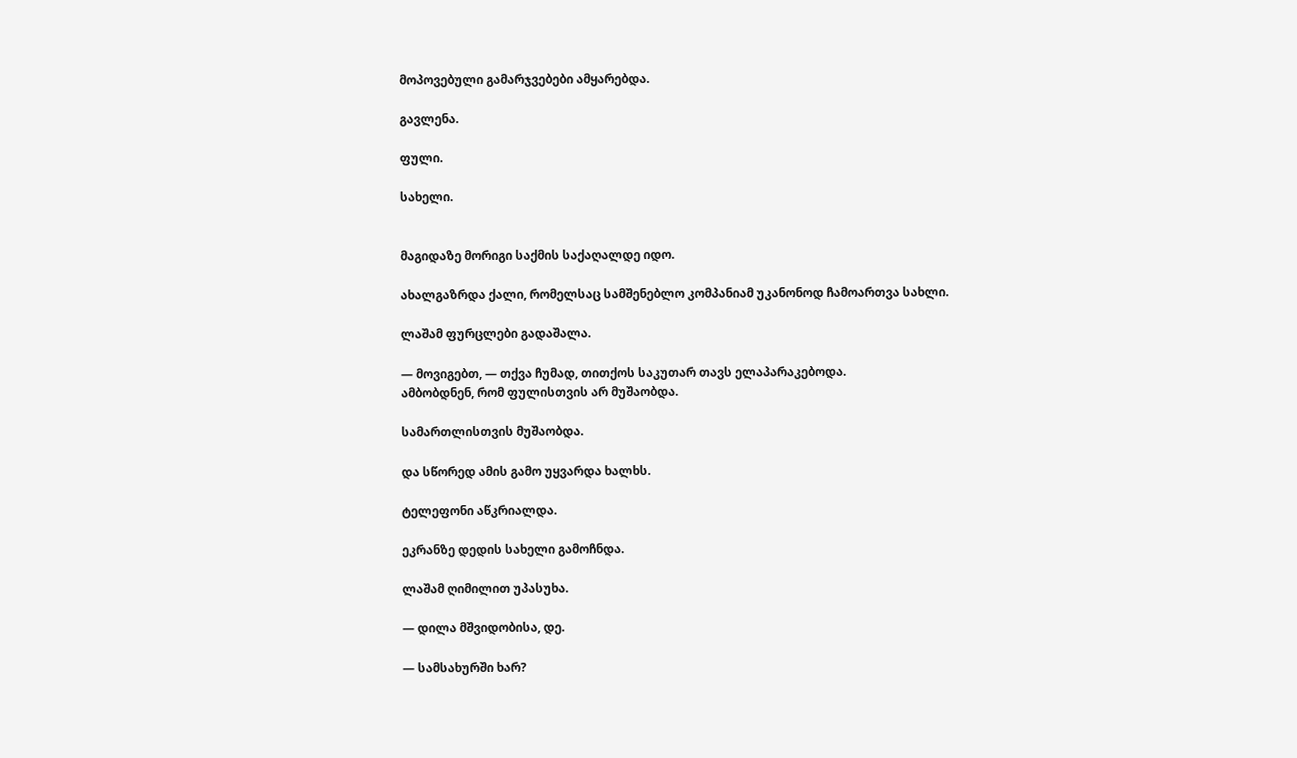მოპოვებული გამარჯვებები ამყარებდა.

გავლენა.

ფული.

სახელი.


მაგიდაზე მორიგი საქმის საქაღალდე იდო.

ახალგაზრდა ქალი, რომელსაც სამშენებლო კომპანიამ უკანონოდ ჩამოართვა სახლი.

ლაშამ ფურცლები გადაშალა.

— მოვიგებთ, — თქვა ჩუმად, თითქოს საკუთარ თავს ელაპარაკებოდა.
ამბობდნენ, რომ ფულისთვის არ მუშაობდა.

სამართლისთვის მუშაობდა.

და სწორედ ამის გამო უყვარდა ხალხს.

ტელეფონი აწკრიალდა.

ეკრანზე დედის სახელი გამოჩნდა.

ლაშამ ღიმილით უპასუხა.

— დილა მშვიდობისა, დე.

— სამსახურში ხარ?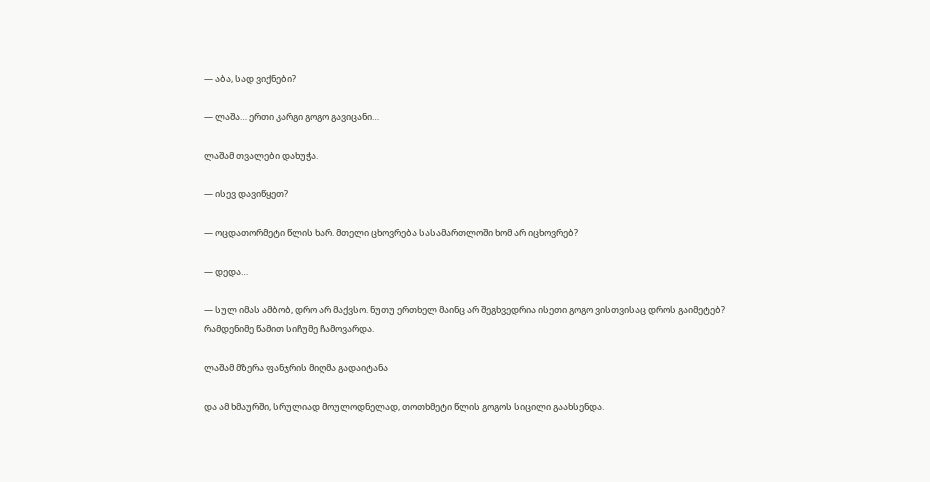— აბა, სად ვიქნები?

— ლაშა… ერთი კარგი გოგო გავიცანი…

ლაშამ თვალები დახუჭა.

— ისევ დავიწყეთ?

— ოცდათორმეტი წლის ხარ. მთელი ცხოვრება სასამართლოში ხომ არ იცხოვრებ?

— დედა…

— სულ იმას ამბობ, დრო არ მაქვსო. ნუთუ ერთხელ მაინც არ შეგხვედრია ისეთი გოგო ვისთვისაც დროს გაიმეტებ?
რამდენიმე წამით სიჩუმე ჩამოვარდა.

ლაშამ მზერა ფანჯრის მიღმა გადაიტანა

და ამ ხმაურში, სრულიად მოულოდნელად, თოთხმეტი წლის გოგოს სიცილი გაახსენდა.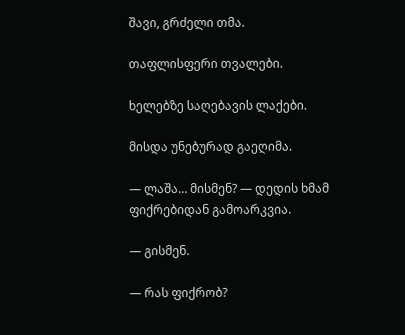შავი, გრძელი თმა.

თაფლისფერი თვალები.

ხელებზე საღებავის ლაქები.

მისდა უნებურად გაეღიმა.

— ლაშა… მისმენ? — დედის ხმამ ფიქრებიდან გამოარკვია.

— გისმენ.

— რას ფიქრობ?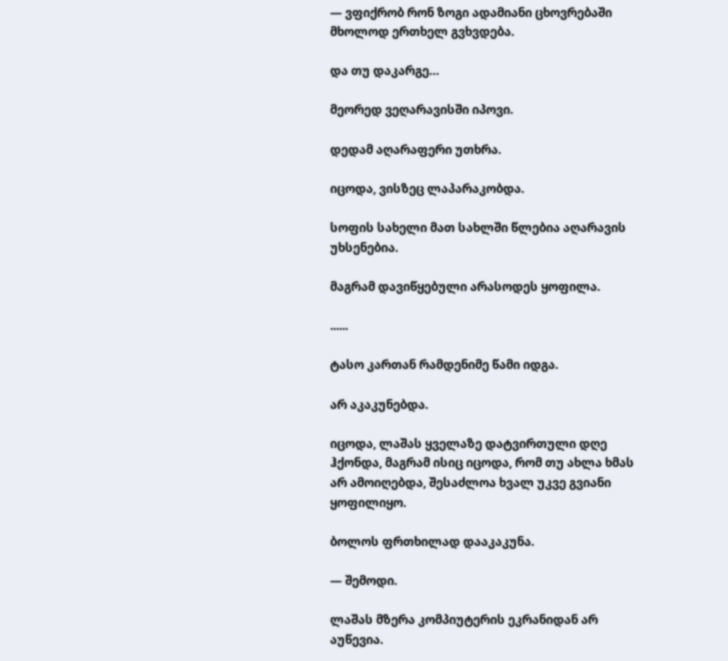— ვფიქრობ რონ ზოგი ადამიანი ცხოვრებაში მხოლოდ ერთხელ გვხვდება.

და თუ დაკარგე…

მეორედ ვეღარავისში იპოვი.

დედამ აღარაფერი უთხრა.

იცოდა, ვისზეც ლაპარაკობდა.

სოფის სახელი მათ სახლში წლებია აღარავის უხსენებია.

მაგრამ დავიწყებული არასოდეს ყოფილა.

......

ტასო კართან რამდენიმე წამი იდგა.

არ აკაკუნებდა.

იცოდა, ლაშას ყველაზე დატვირთული დღე ჰქონდა, მაგრამ ისიც იცოდა, რომ თუ ახლა ხმას არ ამოიღებდა, შესაძლოა ხვალ უკვე გვიანი ყოფილიყო.

ბოლოს ფრთხილად დააკაკუნა.

— შემოდი.

ლაშას მზერა კომპიუტერის ეკრანიდან არ აუწევია.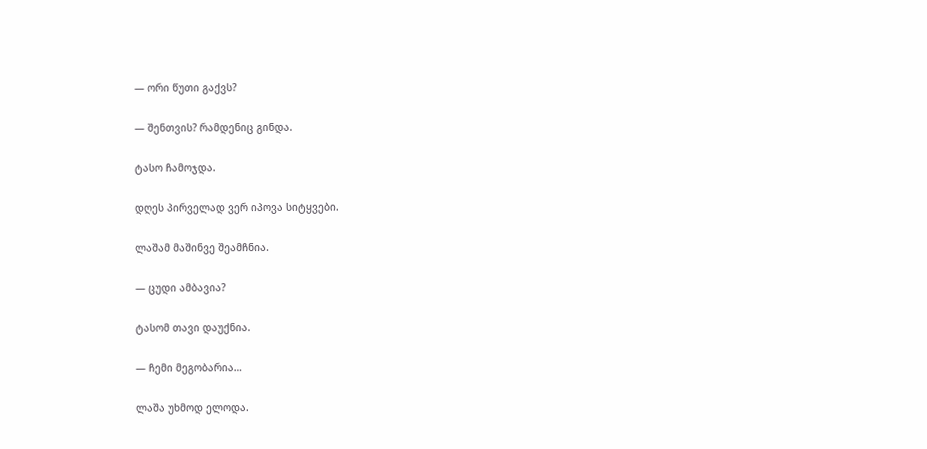— ორი წუთი გაქვს?

— შენთვის? რამდენიც გინდა.

ტასო ჩამოჯდა.

დღეს პირველად ვერ იპოვა სიტყვები.

ლაშამ მაშინვე შეამჩნია.

— ცუდი ამბავია?

ტასომ თავი დაუქნია.

— ჩემი მეგობარია…

ლაშა უხმოდ ელოდა.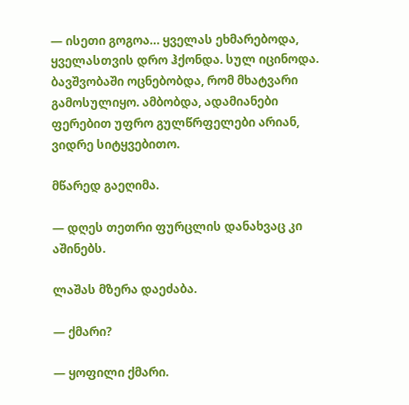— ისეთი გოგოა… ყველას ეხმარებოდა, ყველასთვის დრო ჰქონდა. სულ იცინოდა. ბავშვობაში ოცნებობდა, რომ მხატვარი გამოსულიყო. ამბობდა, ადამიანები ფერებით უფრო გულწრფელები არიან, ვიდრე სიტყვებითო.

მწარედ გაეღიმა.

— დღეს თეთრი ფურცლის დანახვაც კი აშინებს.

ლაშას მზერა დაეძაბა.

— ქმარი?

— ყოფილი ქმარი.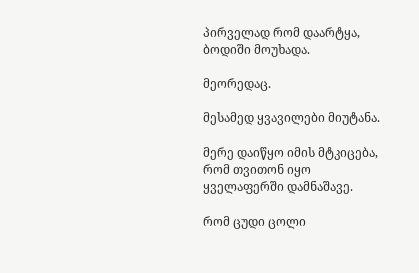პირველად რომ დაარტყა, ბოდიში მოუხადა.

მეორედაც.

მესამედ ყვავილები მიუტანა.

მერე დაიწყო იმის მტკიცება, რომ თვითონ იყო ყველაფერში დამნაშავე.

რომ ცუდი ცოლი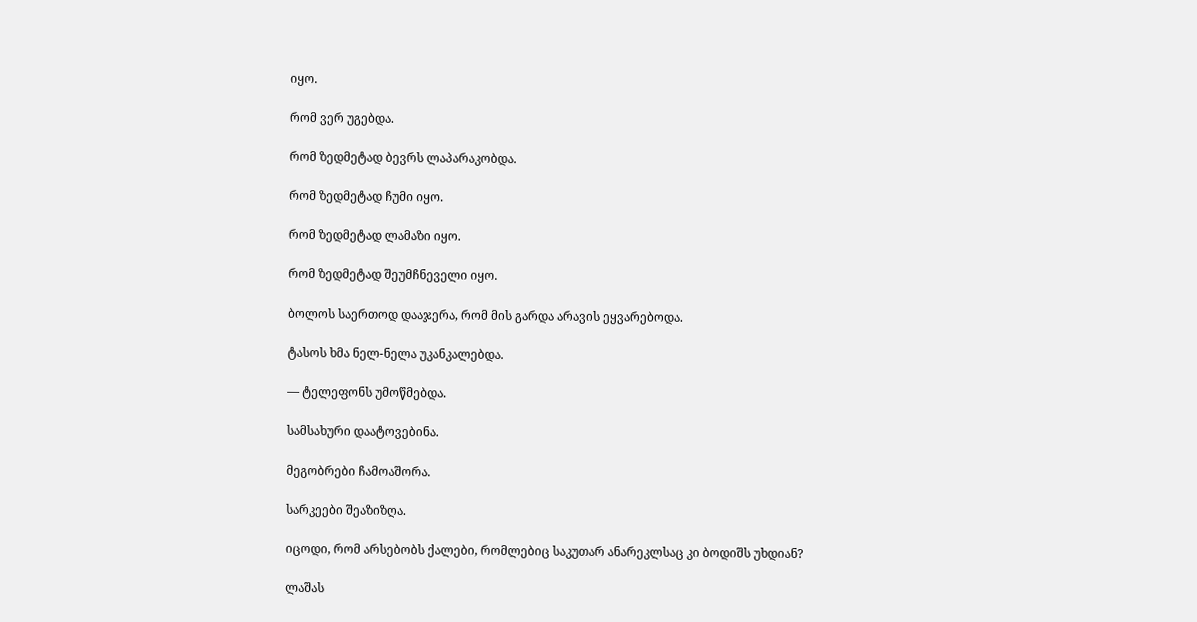იყო.

რომ ვერ უგებდა.

რომ ზედმეტად ბევრს ლაპარაკობდა.

რომ ზედმეტად ჩუმი იყო.

რომ ზედმეტად ლამაზი იყო.

რომ ზედმეტად შეუმჩნეველი იყო.

ბოლოს საერთოდ დააჯერა, რომ მის გარდა არავის ეყვარებოდა.

ტასოს ხმა ნელ-ნელა უკანკალებდა.

— ტელეფონს უმოწმებდა.

სამსახური დაატოვებინა.

მეგობრები ჩამოაშორა.

სარკეები შეაზიზღა.

იცოდი, რომ არსებობს ქალები, რომლებიც საკუთარ ანარეკლსაც კი ბოდიშს უხდიან?

ლაშას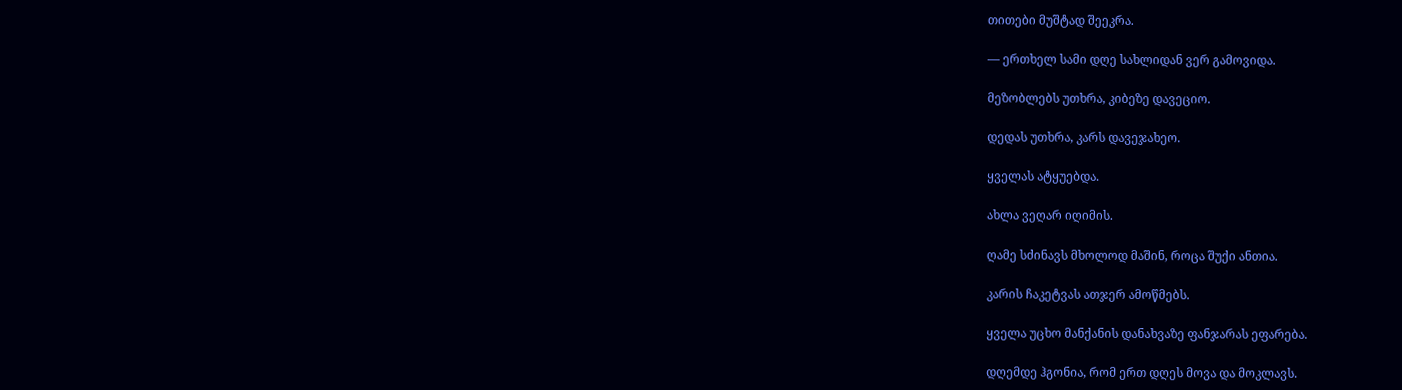თითები მუშტად შეეკრა.

— ერთხელ სამი დღე სახლიდან ვერ გამოვიდა.

მეზობლებს უთხრა, კიბეზე დავეციო.

დედას უთხრა, კარს დავეჯახეო.

ყველას ატყუებდა.

ახლა ვეღარ იღიმის.

ღამე სძინავს მხოლოდ მაშინ, როცა შუქი ანთია.

კარის ჩაკეტვას ათჯერ ამოწმებს.

ყველა უცხო მანქანის დანახვაზე ფანჯარას ეფარება.

დღემდე ჰგონია, რომ ერთ დღეს მოვა და მოკლავს.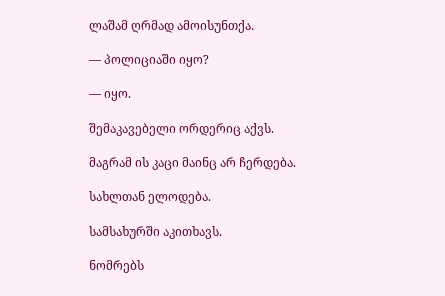ლაშამ ღრმად ამოისუნთქა.

— პოლიციაში იყო?

— იყო.

შემაკავებელი ორდერიც აქვს.

მაგრამ ის კაცი მაინც არ ჩერდება.

სახლთან ელოდება.

სამსახურში აკითხავს.

ნომრებს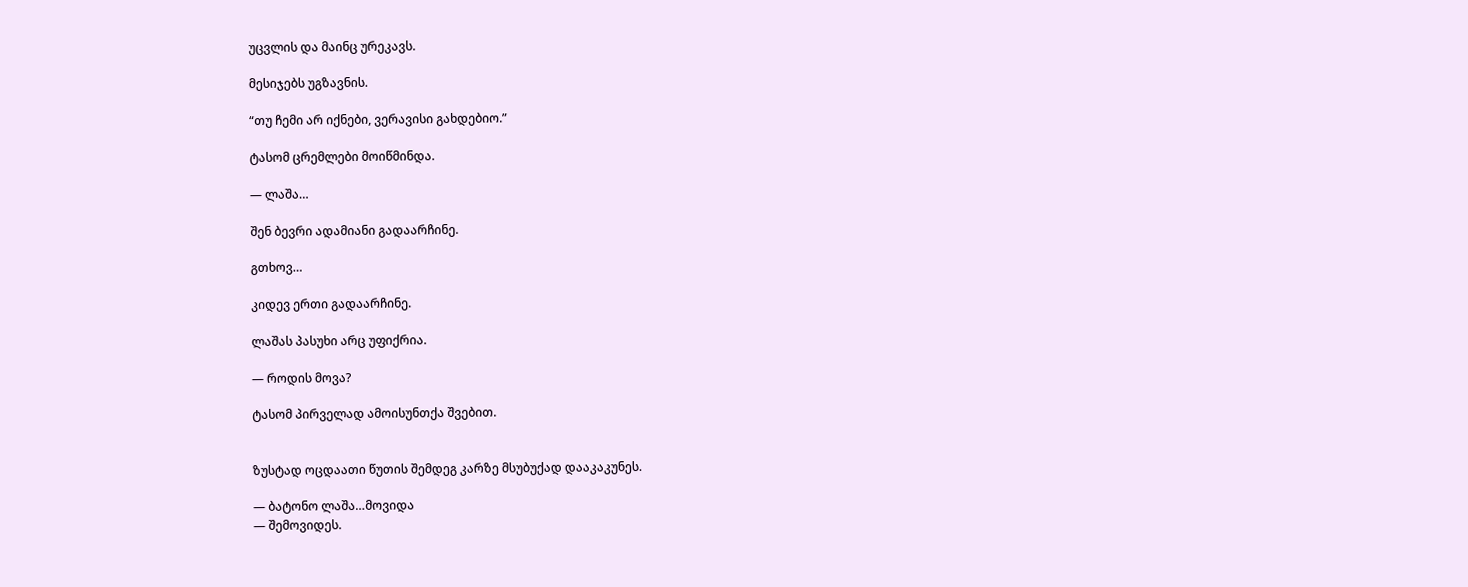უცვლის და მაინც ურეკავს.

მესიჯებს უგზავნის.

“თუ ჩემი არ იქნები, ვერავისი გახდებიო.”

ტასომ ცრემლები მოიწმინდა.

— ლაშა…

შენ ბევრი ადამიანი გადაარჩინე.

გთხოვ…

კიდევ ერთი გადაარჩინე.

ლაშას პასუხი არც უფიქრია.

— როდის მოვა?

ტასომ პირველად ამოისუნთქა შვებით.


ზუსტად ოცდაათი წუთის შემდეგ კარზე მსუბუქად დააკაკუნეს.

— ბატონო ლაშა…მოვიდა
— შემოვიდეს.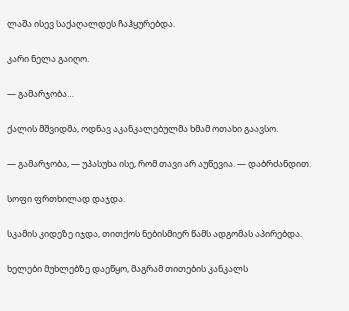ლაშა ისევ საქაღალდეს ჩაჰყურებდა.

კარი ნელა გაიღო.

— გამარჯობა…

ქალის მშვიდმა, ოდნავ აკანკალებულმა ხმამ ოთახი გაავსო.

— გამარჯობა, — უპასუხა ისე, რომ თავი არ აუწევია. — დაბრძანდით.

სოფი ფრთხილად დაჯდა.

სკამის კიდეზე იჯდა, თითქოს ნებისმიერ წამს ადგომას აპირებდა.

ხელები მუხლებზე დაეწყო, მაგრამ თითების კანკალს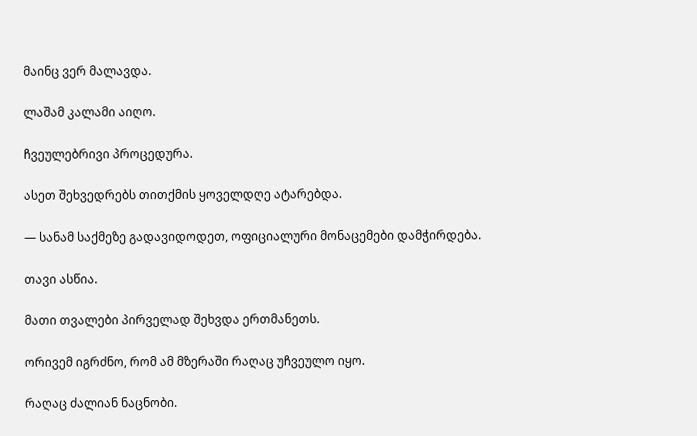მაინც ვერ მალავდა.

ლაშამ კალამი აიღო.

ჩვეულებრივი პროცედურა.

ასეთ შეხვედრებს თითქმის ყოველდღე ატარებდა.

— სანამ საქმეზე გადავიდოდეთ, ოფიციალური მონაცემები დამჭირდება.

თავი ასწია.

მათი თვალები პირველად შეხვდა ერთმანეთს.

ორივემ იგრძნო, რომ ამ მზერაში რაღაც უჩვეულო იყო.

რაღაც ძალიან ნაცნობი.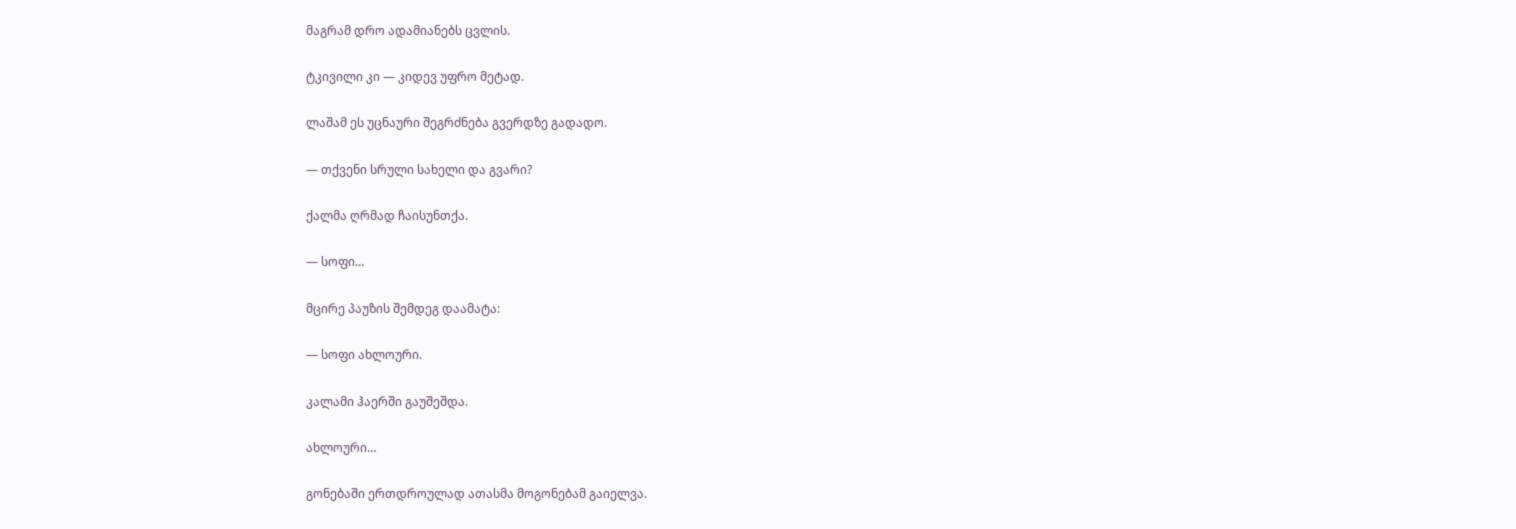მაგრამ დრო ადამიანებს ცვლის.

ტკივილი კი — კიდევ უფრო მეტად.

ლაშამ ეს უცნაური შეგრძნება გვერდზე გადადო.

— თქვენი სრული სახელი და გვარი?

ქალმა ღრმად ჩაისუნთქა.

— სოფი…

მცირე პაუზის შემდეგ დაამატა:

— სოფი ახლოური.

კალამი ჰაერში გაუშეშდა.

ახლოური…

გონებაში ერთდროულად ათასმა მოგონებამ გაიელვა.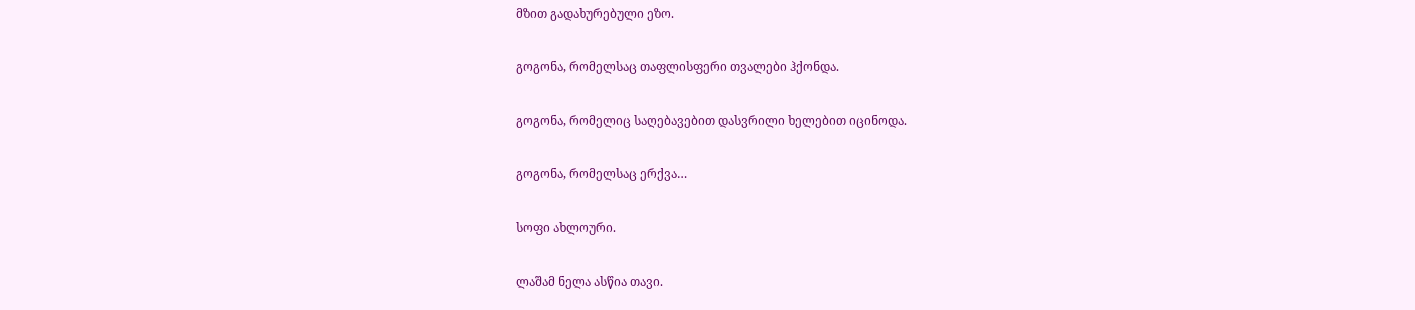მზით გადახურებული ეზო.

გოგონა, რომელსაც თაფლისფერი თვალები ჰქონდა.

გოგონა, რომელიც საღებავებით დასვრილი ხელებით იცინოდა.

გოგონა, რომელსაც ერქვა…

სოფი ახლოური.

ლაშამ ნელა ასწია თავი.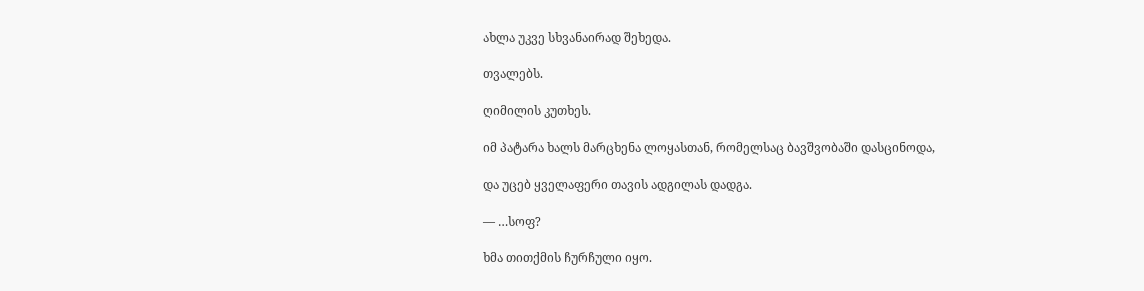ახლა უკვე სხვანაირად შეხედა.

თვალებს.

ღიმილის კუთხეს.

იმ პატარა ხალს მარცხენა ლოყასთან, რომელსაც ბავშვობაში დასცინოდა,

და უცებ ყველაფერი თავის ადგილას დადგა.

— …სოფ?

ხმა თითქმის ჩურჩული იყო.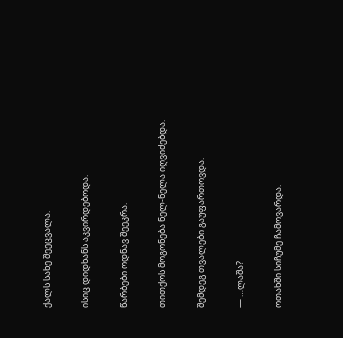ქალს სახე შეეცვალა.

ისიც დიდხანს აკვირდებოდა.

წარბები ოდნავ შეეკრა.

თითქოს მოგონება ნელ-ნელა იღვიძებდა.

შემდეგ თვალები გაუფართოვდა.

— …ლაშა?

ოთახში სიჩუმე ჩამოვარდა.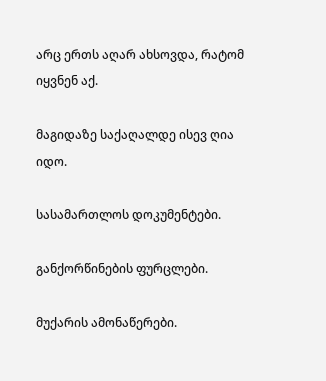არც ერთს აღარ ახსოვდა, რატომ იყვნენ აქ.

მაგიდაზე საქაღალდე ისევ ღია იდო.

სასამართლოს დოკუმენტები.

განქორწინების ფურცლები.

მუქარის ამონაწერები.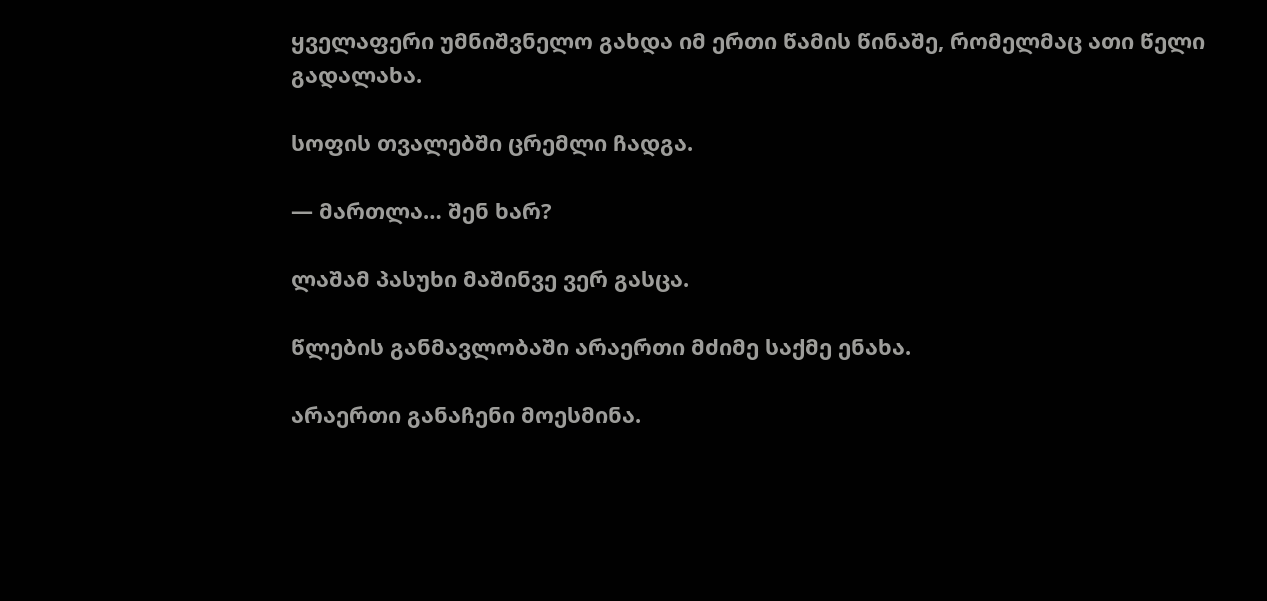ყველაფერი უმნიშვნელო გახდა იმ ერთი წამის წინაშე, რომელმაც ათი წელი გადალახა.

სოფის თვალებში ცრემლი ჩადგა.

— მართლა… შენ ხარ?

ლაშამ პასუხი მაშინვე ვერ გასცა.

წლების განმავლობაში არაერთი მძიმე საქმე ენახა.

არაერთი განაჩენი მოესმინა.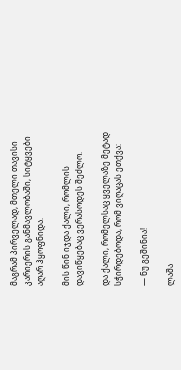მაგრამ პირველად, მთელი თავისი კარიერის განმავლობაში, სიტყვები აღარ ჰყოფნიდა.

მის წინ იჯდა ქალი, რომლის დავიწყებაც ვერასოდეს შეძლო.

და ქალი, რომელსაც ყველაზე მეტად სჭირდებოდა, რომ ვიღაცას ეთქვა:

— ნუ გეშინია!

ლაშა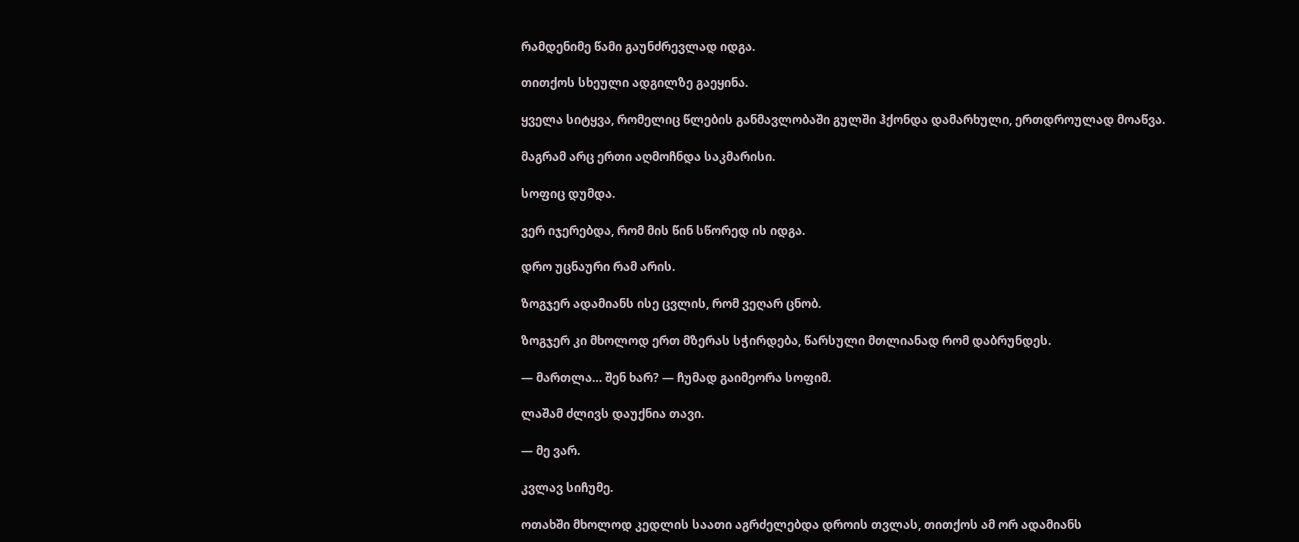რამდენიმე წამი გაუნძრევლად იდგა.

თითქოს სხეული ადგილზე გაეყინა.

ყველა სიტყვა, რომელიც წლების განმავლობაში გულში ჰქონდა დამარხული, ერთდროულად მოაწვა.

მაგრამ არც ერთი აღმოჩნდა საკმარისი.

სოფიც დუმდა.

ვერ იჯერებდა, რომ მის წინ სწორედ ის იდგა.

დრო უცნაური რამ არის.

ზოგჯერ ადამიანს ისე ცვლის, რომ ვეღარ ცნობ.

ზოგჯერ კი მხოლოდ ერთ მზერას სჭირდება, წარსული მთლიანად რომ დაბრუნდეს.

— მართლა… შენ ხარ? — ჩუმად გაიმეორა სოფიმ.

ლაშამ ძლივს დაუქნია თავი.

— მე ვარ.

კვლავ სიჩუმე.

ოთახში მხოლოდ კედლის საათი აგრძელებდა დროის თვლას, თითქოს ამ ორ ადამიანს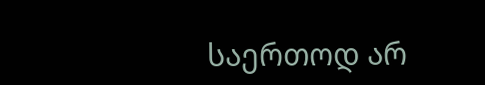საერთოდ არ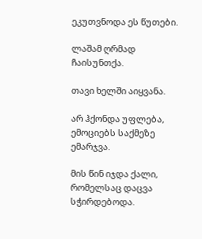ეკუთვნოდა ეს წუთები.

ლაშამ ღრმად ჩაისუნთქა.

თავი ხელში აიყვანა.

არ ჰქონდა უფლება, ემოციებს საქმეზე ემარჯვა.

მის წინ იჯდა ქალი, რომელსაც დაცვა სჭირდებოდა.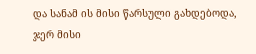და სანამ ის მისი წარსული გახდებოდა, ჯერ მისი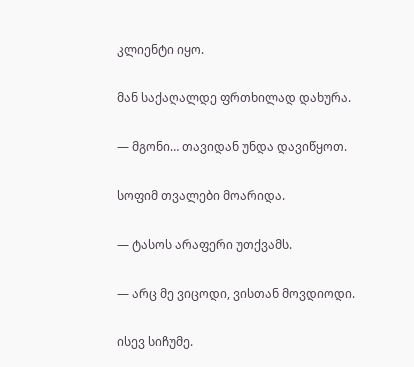კლიენტი იყო.

მან საქაღალდე ფრთხილად დახურა.

— მგონი… თავიდან უნდა დავიწყოთ.

სოფიმ თვალები მოარიდა.

— ტასოს არაფერი უთქვამს.

— არც მე ვიცოდი, ვისთან მოვდიოდი.

ისევ სიჩუმე.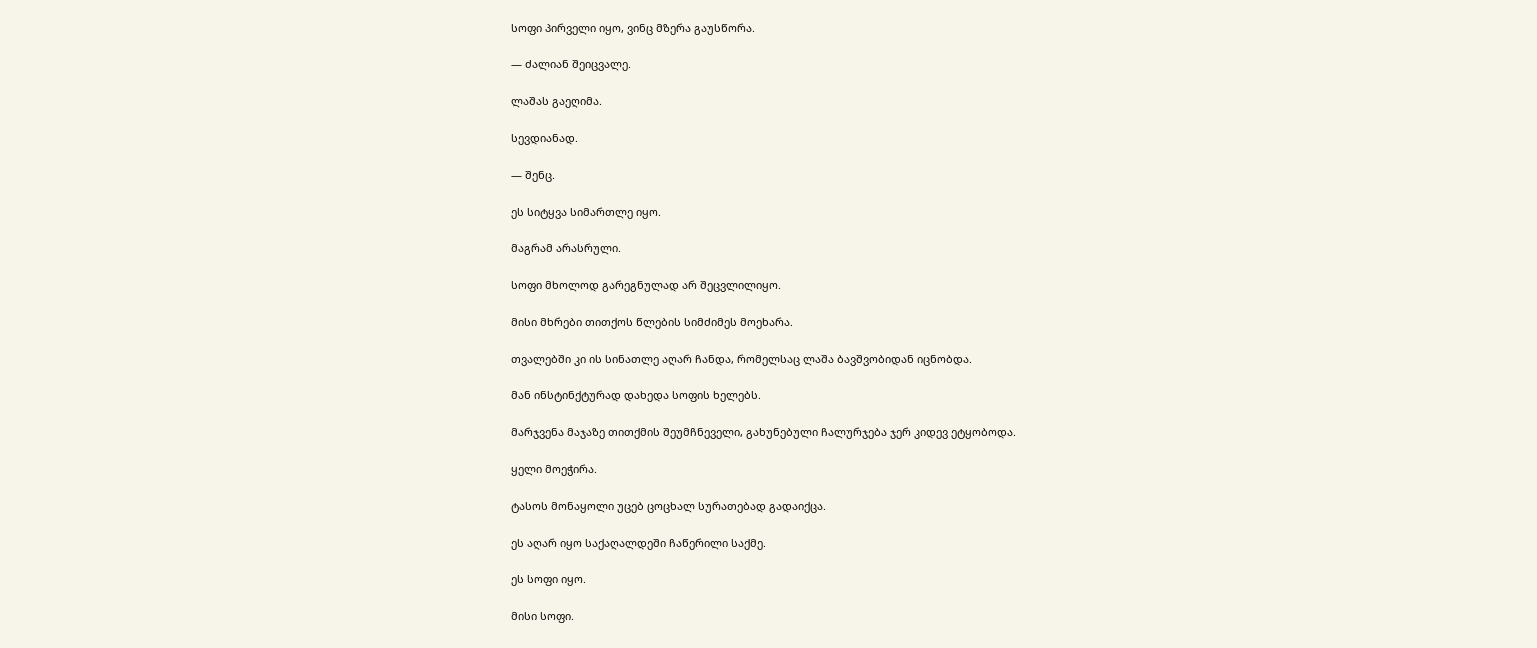სოფი პირველი იყო, ვინც მზერა გაუსწორა.

— ძალიან შეიცვალე.

ლაშას გაეღიმა.

სევდიანად.

— შენც.

ეს სიტყვა სიმართლე იყო.

მაგრამ არასრული.

სოფი მხოლოდ გარეგნულად არ შეცვლილიყო.

მისი მხრები თითქოს წლების სიმძიმეს მოეხარა.

თვალებში კი ის სინათლე აღარ ჩანდა, რომელსაც ლაშა ბავშვობიდან იცნობდა.

მან ინსტინქტურად დახედა სოფის ხელებს.

მარჯვენა მაჯაზე თითქმის შეუმჩნეველი, გახუნებული ჩალურჯება ჯერ კიდევ ეტყობოდა.

ყელი მოეჭირა.

ტასოს მონაყოლი უცებ ცოცხალ სურათებად გადაიქცა.

ეს აღარ იყო საქაღალდეში ჩაწერილი საქმე.

ეს სოფი იყო.

მისი სოფი.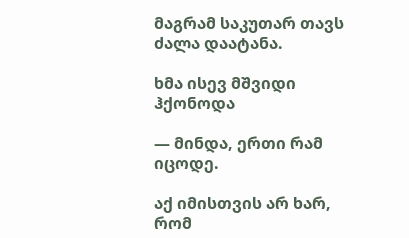მაგრამ საკუთარ თავს ძალა დაატანა.

ხმა ისევ მშვიდი ჰქონოდა

— მინდა, ერთი რამ იცოდე.

აქ იმისთვის არ ხარ, რომ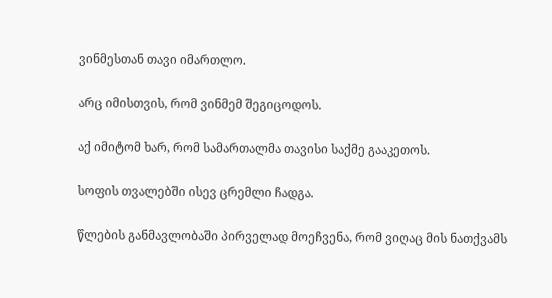ვინმესთან თავი იმართლო.

არც იმისთვის, რომ ვინმემ შეგიცოდოს.

აქ იმიტომ ხარ, რომ სამართალმა თავისი საქმე გააკეთოს.

სოფის თვალებში ისევ ცრემლი ჩადგა.

წლების განმავლობაში პირველად მოეჩვენა, რომ ვიღაც მის ნათქვამს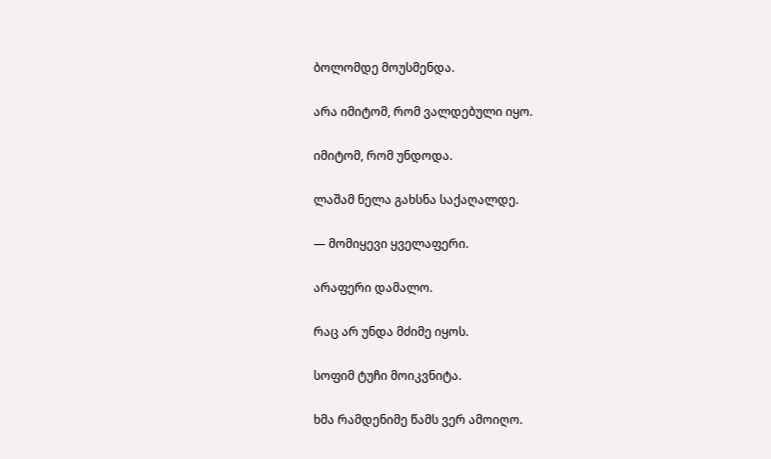ბოლომდე მოუსმენდა.

არა იმიტომ, რომ ვალდებული იყო.

იმიტომ, რომ უნდოდა.

ლაშამ ნელა გახსნა საქაღალდე.

— მომიყევი ყველაფერი.

არაფერი დამალო.

რაც არ უნდა მძიმე იყოს.

სოფიმ ტუჩი მოიკვნიტა.

ხმა რამდენიმე წამს ვერ ამოიღო.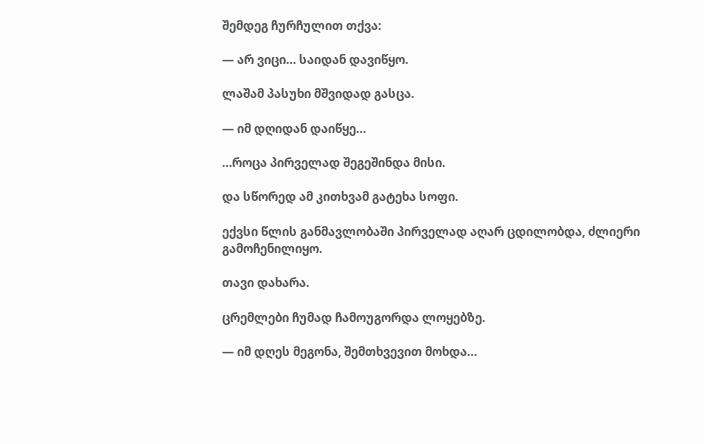შემდეგ ჩურჩულით თქვა:

— არ ვიცი… საიდან დავიწყო.

ლაშამ პასუხი მშვიდად გასცა.

— იმ დღიდან დაიწყე…

…როცა პირველად შეგეშინდა მისი.

და სწორედ ამ კითხვამ გატეხა სოფი.

ექვსი წლის განმავლობაში პირველად აღარ ცდილობდა, ძლიერი გამოჩენილიყო.

თავი დახარა.

ცრემლები ჩუმად ჩამოუგორდა ლოყებზე.

— იმ დღეს მეგონა, შემთხვევით მოხდა…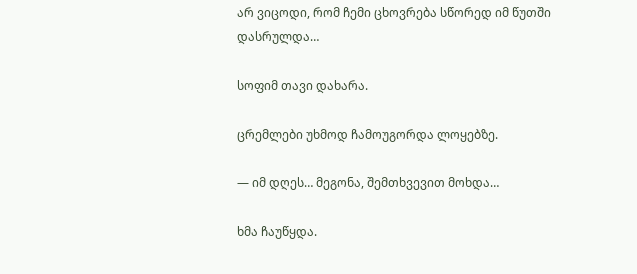არ ვიცოდი, რომ ჩემი ცხოვრება სწორედ იმ წუთში დასრულდა…

სოფიმ თავი დახარა.

ცრემლები უხმოდ ჩამოუგორდა ლოყებზე.

— იმ დღეს… მეგონა, შემთხვევით მოხდა…

ხმა ჩაუწყდა.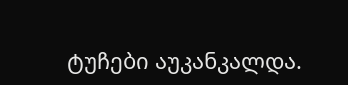ტუჩები აუკანკალდა.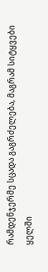რამდენჯერმე სცადა გაგრძელება, მაგრამ სიტყვები ყელში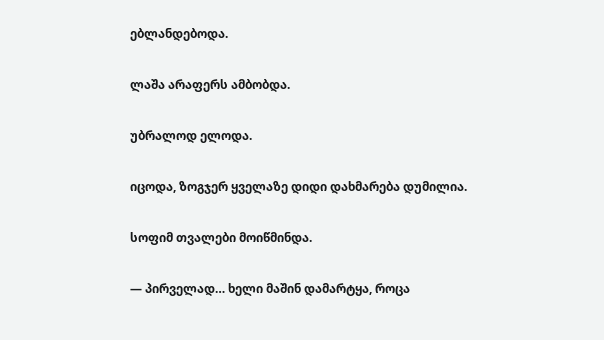ებლანდებოდა.

ლაშა არაფერს ამბობდა.

უბრალოდ ელოდა.

იცოდა, ზოგჯერ ყველაზე დიდი დახმარება დუმილია.

სოფიმ თვალები მოიწმინდა.

— პირველად… ხელი მაშინ დამარტყა, როცა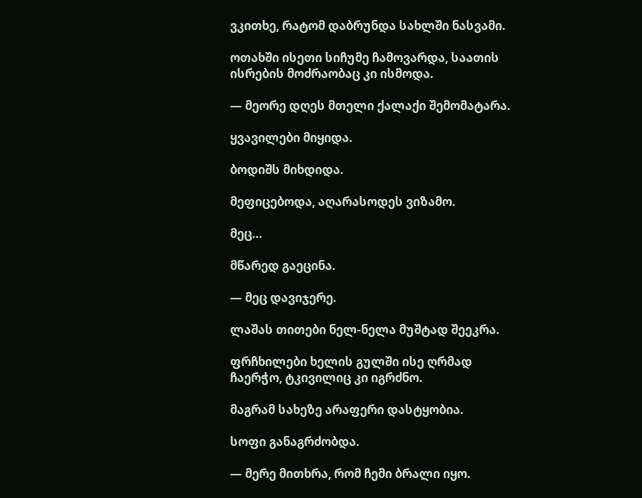ვკითხე, რატომ დაბრუნდა სახლში ნასვამი.

ოთახში ისეთი სიჩუმე ჩამოვარდა, საათის ისრების მოძრაობაც კი ისმოდა.

— მეორე დღეს მთელი ქალაქი შემომატარა.

ყვავილები მიყიდა.

ბოდიშს მიხდიდა.

მეფიცებოდა, აღარასოდეს ვიზამო.

მეც…

მწარედ გაეცინა.

— მეც დავიჯერე.

ლაშას თითები ნელ-ნელა მუშტად შეეკრა.

ფრჩხილები ხელის გულში ისე ღრმად ჩაერჭო, ტკივილიც კი იგრძნო.

მაგრამ სახეზე არაფერი დასტყობია.

სოფი განაგრძობდა.

— მერე მითხრა, რომ ჩემი ბრალი იყო.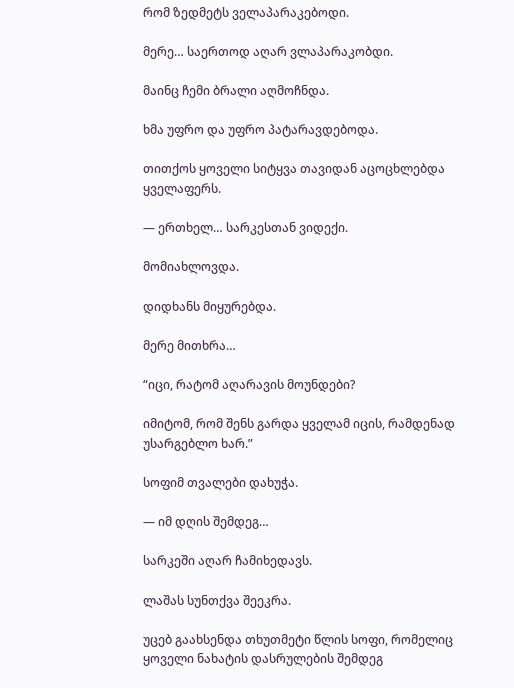რომ ზედმეტს ველაპარაკებოდი.

მერე… საერთოდ აღარ ვლაპარაკობდი.

მაინც ჩემი ბრალი აღმოჩნდა.

ხმა უფრო და უფრო პატარავდებოდა.

თითქოს ყოველი სიტყვა თავიდან აცოცხლებდა ყველაფერს.

— ერთხელ… სარკესთან ვიდექი.

მომიახლოვდა.

დიდხანს მიყურებდა.

მერე მითხრა…

“იცი, რატომ აღარავის მოუნდები?

იმიტომ, რომ შენს გარდა ყველამ იცის, რამდენად უსარგებლო ხარ.”

სოფიმ თვალები დახუჭა.

— იმ დღის შემდეგ…

სარკეში აღარ ჩამიხედავს.

ლაშას სუნთქვა შეეკრა.

უცებ გაახსენდა თხუთმეტი წლის სოფი, რომელიც ყოველი ნახატის დასრულების შემდეგ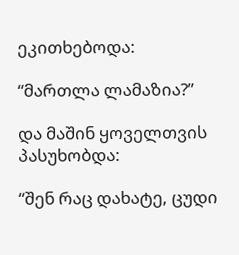ეკითხებოდა:

“მართლა ლამაზია?”

და მაშინ ყოველთვის პასუხობდა:

“შენ რაც დახატე, ცუდი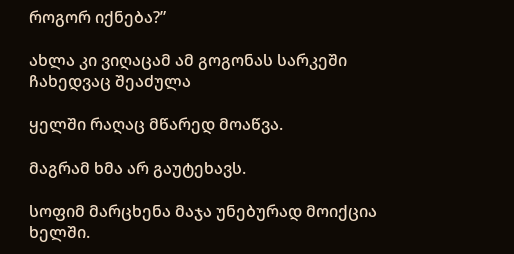როგორ იქნება?”

ახლა კი ვიღაცამ ამ გოგონას სარკეში ჩახედვაც შეაძულა

ყელში რაღაც მწარედ მოაწვა.

მაგრამ ხმა არ გაუტეხავს.

სოფიმ მარცხენა მაჯა უნებურად მოიქცია ხელში.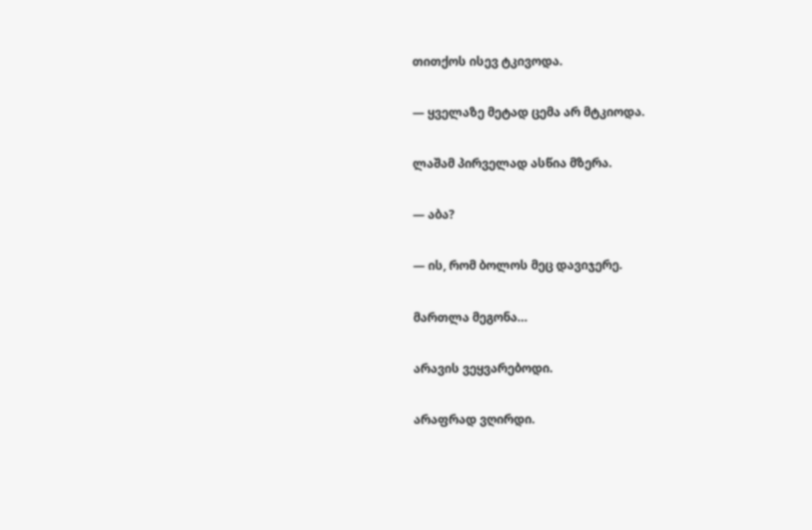თითქოს ისევ ტკივოდა.

— ყველაზე მეტად ცემა არ მტკიოდა.

ლაშამ პირველად ასწია მზერა.

— აბა?

— ის, რომ ბოლოს მეც დავიჯერე.

მართლა მეგონა…

არავის ვეყვარებოდი.

არაფრად ვღირდი.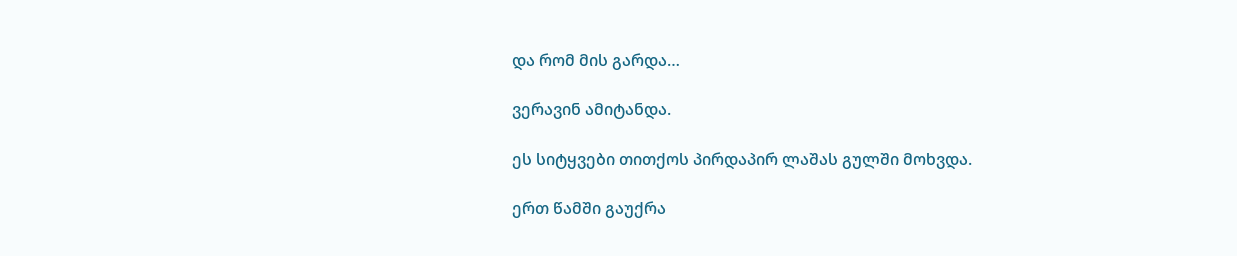და რომ მის გარდა…

ვერავინ ამიტანდა.

ეს სიტყვები თითქოს პირდაპირ ლაშას გულში მოხვდა.

ერთ წამში გაუქრა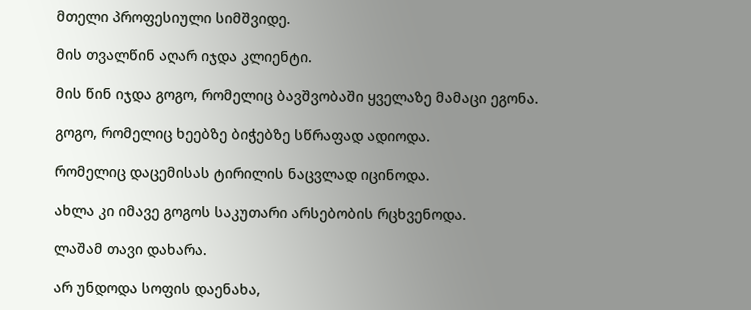მთელი პროფესიული სიმშვიდე.

მის თვალწინ აღარ იჯდა კლიენტი.

მის წინ იჯდა გოგო, რომელიც ბავშვობაში ყველაზე მამაცი ეგონა.

გოგო, რომელიც ხეებზე ბიჭებზე სწრაფად ადიოდა.

რომელიც დაცემისას ტირილის ნაცვლად იცინოდა.

ახლა კი იმავე გოგოს საკუთარი არსებობის რცხვენოდა.

ლაშამ თავი დახარა.

არ უნდოდა სოფის დაენახა,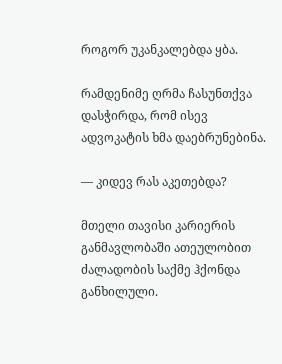როგორ უკანკალებდა ყბა.

რამდენიმე ღრმა ჩასუნთქვა დასჭირდა, რომ ისევ ადვოკატის ხმა დაებრუნებინა.

— კიდევ რას აკეთებდა?

მთელი თავისი კარიერის განმავლობაში ათეულობით ძალადობის საქმე ჰქონდა განხილული.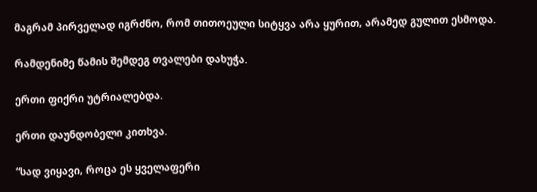მაგრამ პირველად იგრძნო, რომ თითოეული სიტყვა არა ყურით, არამედ გულით ესმოდა.

რამდენიმე წამის შემდეგ თვალები დახუჭა.

ერთი ფიქრი უტრიალებდა.

ერთი დაუნდობელი კითხვა.

“სად ვიყავი, როცა ეს ყველაფერი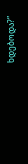ხდებოდა?”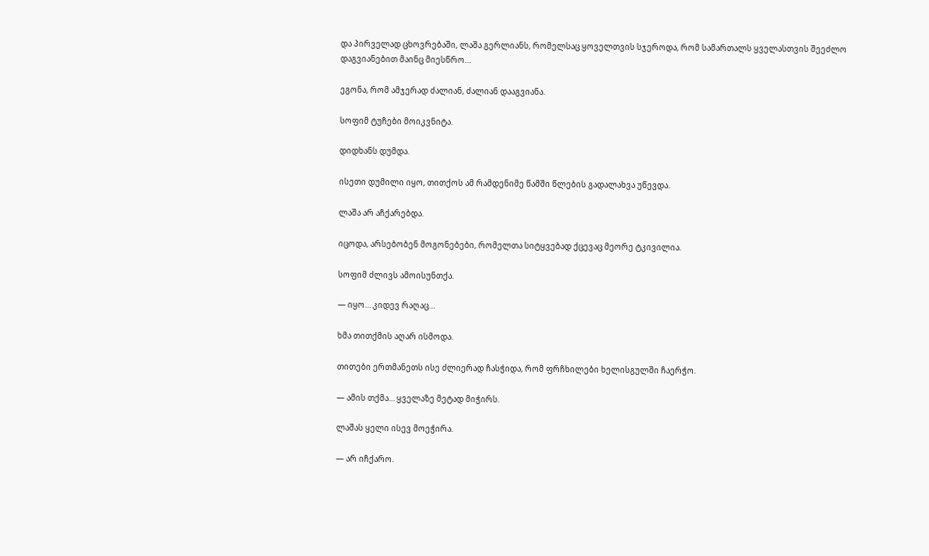და პირველად ცხოვრებაში, ლაშა გერლიანს, რომელსაც ყოველთვის სჯეროდა, რომ სამართალს ყველასთვის შეეძლო დაგვიანებით მაინც მიესწრო…

ეგონა, რომ ამჯერად ძალიან, ძალიან დააგვიანა.

სოფიმ ტუჩები მოიკვნიტა.

დიდხანს დუმდა.

ისეთი დუმილი იყო, თითქოს ამ რამდენიმე წამში წლების გადალახვა უწევდა.

ლაშა არ აჩქარებდა.

იცოდა, არსებობენ მოგონებები, რომელთა სიტყვებად ქცევაც მეორე ტკივილია.

სოფიმ ძლივს ამოისუნთქა.

— იყო… კიდევ რაღაც…

ხმა თითქმის აღარ ისმოდა.

თითები ერთმანეთს ისე ძლიერად ჩასჭიდა, რომ ფრჩხილები ხელისგულში ჩაერჭო.

— ამის თქმა… ყველაზე მეტად მიჭირს.

ლაშას ყელი ისევ მოეჭირა.

— არ იჩქარო.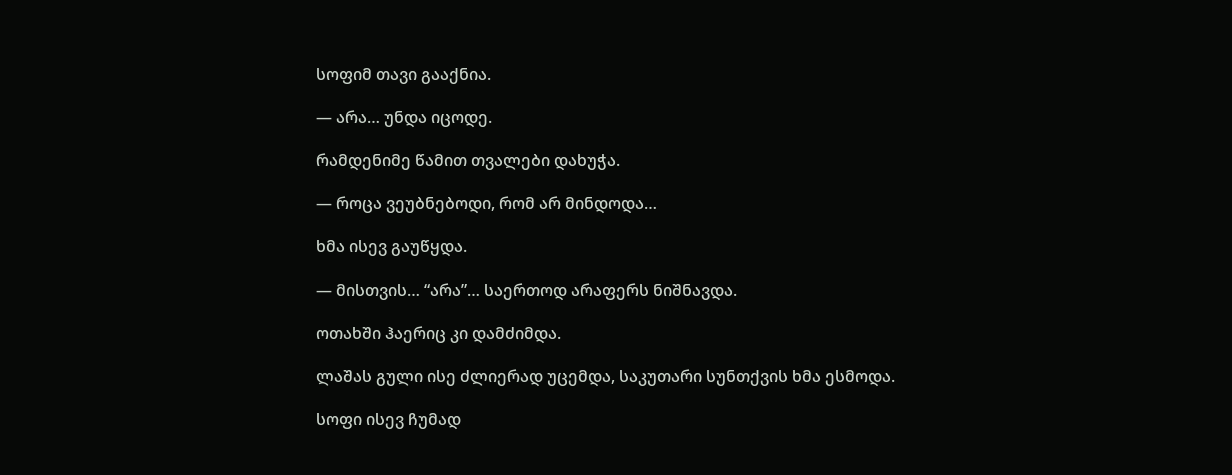სოფიმ თავი გააქნია.

— არა… უნდა იცოდე.

რამდენიმე წამით თვალები დახუჭა.

— როცა ვეუბნებოდი, რომ არ მინდოდა…

ხმა ისევ გაუწყდა.

— მისთვის… “არა”… საერთოდ არაფერს ნიშნავდა.

ოთახში ჰაერიც კი დამძიმდა.

ლაშას გული ისე ძლიერად უცემდა, საკუთარი სუნთქვის ხმა ესმოდა.

სოფი ისევ ჩუმად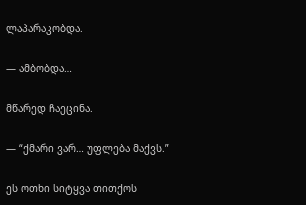ლაპარაკობდა.

— ამბობდა…

მწარედ ჩაეცინა.

— “ქმარი ვარ… უფლება მაქვს.”

ეს ოთხი სიტყვა თითქოს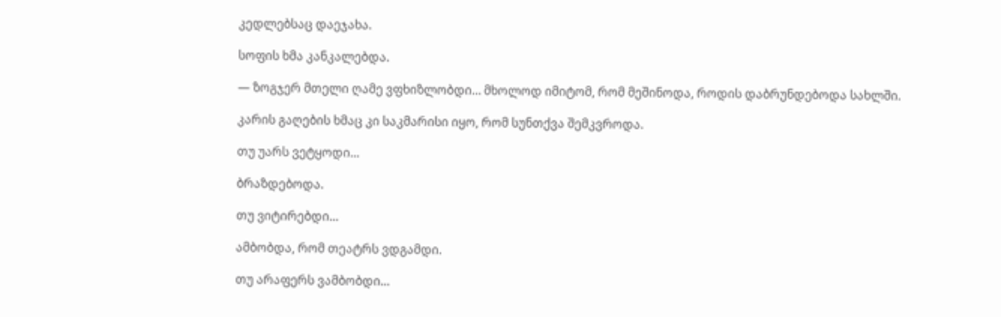კედლებსაც დაეჯახა.

სოფის ხმა კანკალებდა.

— ზოგჯერ მთელი ღამე ვფხიზლობდი… მხოლოდ იმიტომ, რომ მეშინოდა, როდის დაბრუნდებოდა სახლში.

კარის გაღების ხმაც კი საკმარისი იყო, რომ სუნთქვა შემკვროდა.

თუ უარს ვეტყოდი…

ბრაზდებოდა.

თუ ვიტირებდი…

ამბობდა, რომ თეატრს ვდგამდი.

თუ არაფერს ვამბობდი…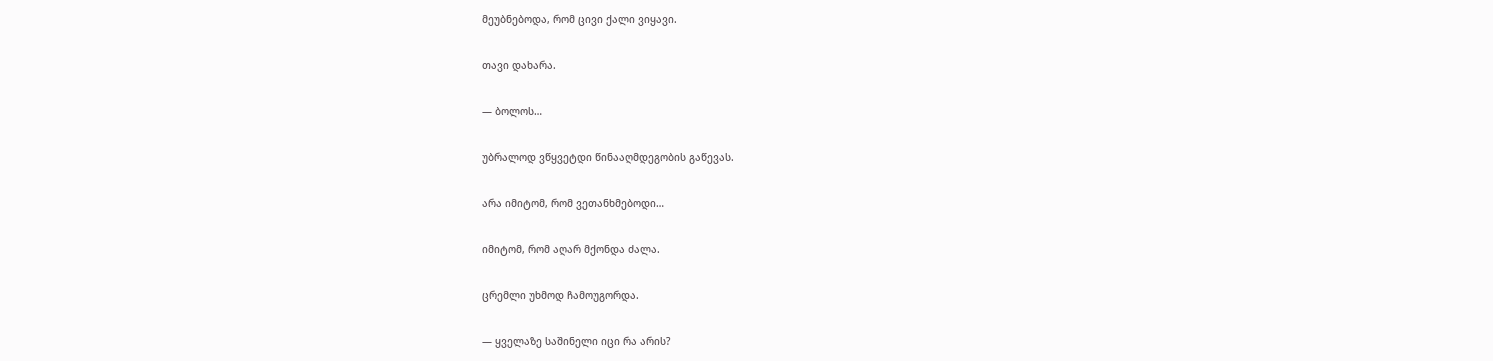მეუბნებოდა, რომ ცივი ქალი ვიყავი.

თავი დახარა.

— ბოლოს…

უბრალოდ ვწყვეტდი წინააღმდეგობის გაწევას.

არა იმიტომ, რომ ვეთანხმებოდი…

იმიტომ, რომ აღარ მქონდა ძალა.

ცრემლი უხმოდ ჩამოუგორდა.

— ყველაზე საშინელი იცი რა არის?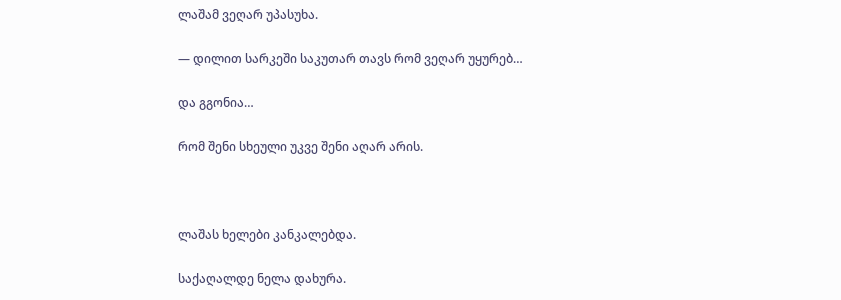ლაშამ ვეღარ უპასუხა.

— დილით სარკეში საკუთარ თავს რომ ვეღარ უყურებ…

და გგონია…

რომ შენი სხეული უკვე შენი აღარ არის.



ლაშას ხელები კანკალებდა.

საქაღალდე ნელა დახურა.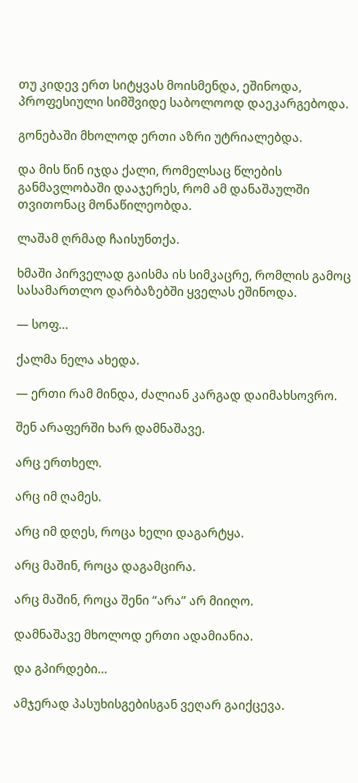თუ კიდევ ერთ სიტყვას მოისმენდა, ეშინოდა, პროფესიული სიმშვიდე საბოლოოდ დაეკარგებოდა.

გონებაში მხოლოდ ერთი აზრი უტრიალებდა.

და მის წინ იჯდა ქალი, რომელსაც წლების განმავლობაში დააჯერეს, რომ ამ დანაშაულში თვითონაც მონაწილეობდა.

ლაშამ ღრმად ჩაისუნთქა.

ხმაში პირველად გაისმა ის სიმკაცრე, რომლის გამოც სასამართლო დარბაზებში ყველას ეშინოდა.

— სოფ…

ქალმა ნელა ახედა.

— ერთი რამ მინდა, ძალიან კარგად დაიმახსოვრო.

შენ არაფერში ხარ დამნაშავე.

არც ერთხელ.

არც იმ ღამეს.

არც იმ დღეს, როცა ხელი დაგარტყა.

არც მაშინ, როცა დაგამცირა.

არც მაშინ, როცა შენი “არა” არ მიიღო.

დამნაშავე მხოლოდ ერთი ადამიანია.

და გპირდები…

ამჯერად პასუხისგებისგან ვეღარ გაიქცევა.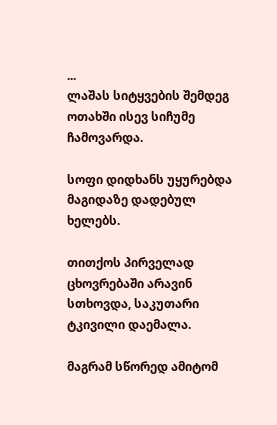...
ლაშას სიტყვების შემდეგ ოთახში ისევ სიჩუმე ჩამოვარდა.

სოფი დიდხანს უყურებდა მაგიდაზე დადებულ ხელებს.

თითქოს პირველად ცხოვრებაში არავინ სთხოვდა, საკუთარი ტკივილი დაემალა.

მაგრამ სწორედ ამიტომ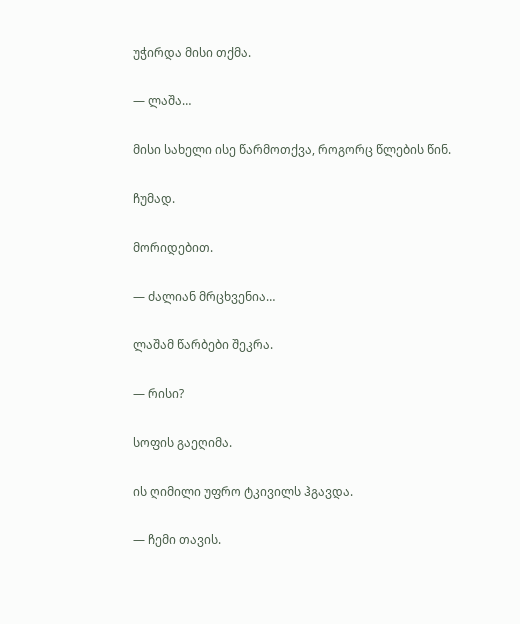უჭირდა მისი თქმა.

— ლაშა…

მისი სახელი ისე წარმოთქვა, როგორც წლების წინ.

ჩუმად.

მორიდებით.

— ძალიან მრცხვენია…

ლაშამ წარბები შეკრა.

— რისი?

სოფის გაეღიმა.

ის ღიმილი უფრო ტკივილს ჰგავდა.

— ჩემი თავის.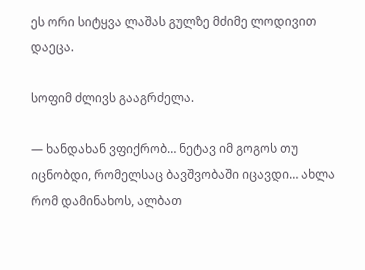ეს ორი სიტყვა ლაშას გულზე მძიმე ლოდივით დაეცა.

სოფიმ ძლივს გააგრძელა.

— ხანდახან ვფიქრობ… ნეტავ იმ გოგოს თუ იცნობდი, რომელსაც ბავშვობაში იცავდი… ახლა რომ დამინახოს, ალბათ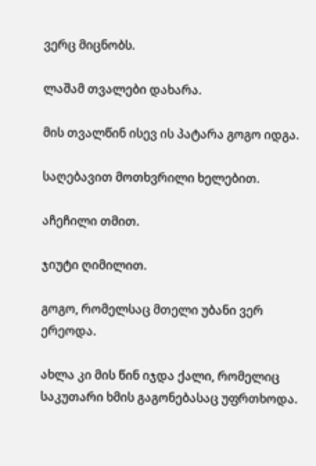ვერც მიცნობს.

ლაშამ თვალები დახარა.

მის თვალწინ ისევ ის პატარა გოგო იდგა.

საღებავით მოთხვრილი ხელებით.

აჩეჩილი თმით.

ჯიუტი ღიმილით.

გოგო, რომელსაც მთელი უბანი ვერ ერეოდა.

ახლა კი მის წინ იჯდა ქალი, რომელიც საკუთარი ხმის გაგონებასაც უფრთხოდა.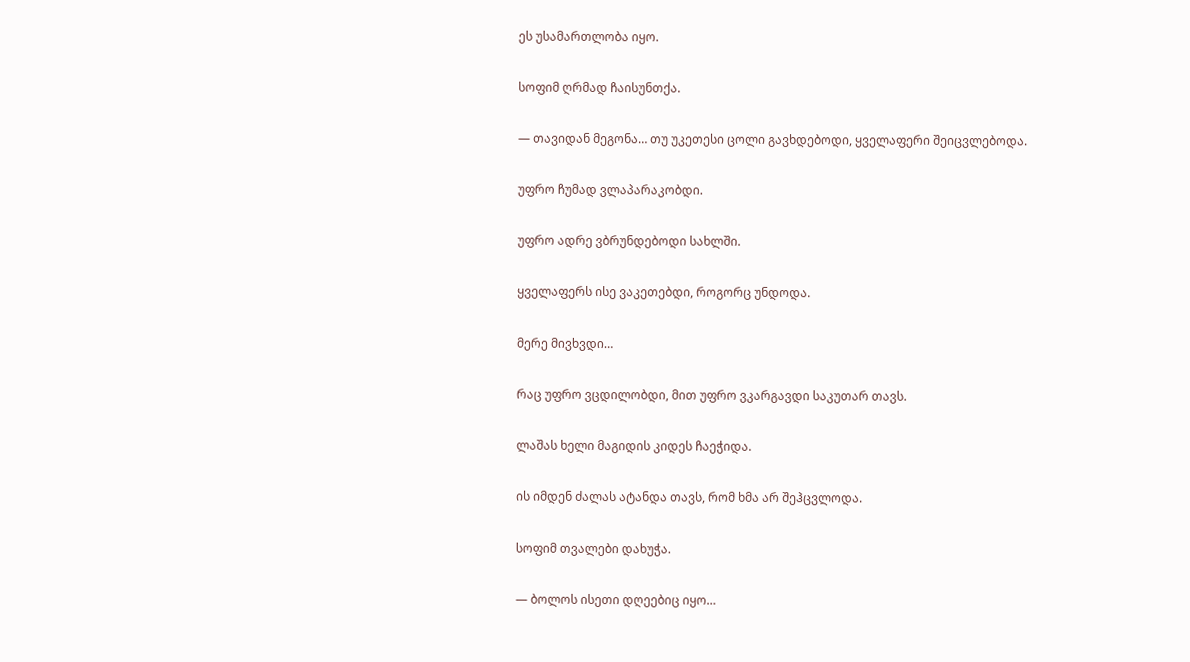ეს უსამართლობა იყო.

სოფიმ ღრმად ჩაისუნთქა.

— თავიდან მეგონა… თუ უკეთესი ცოლი გავხდებოდი, ყველაფერი შეიცვლებოდა.

უფრო ჩუმად ვლაპარაკობდი.

უფრო ადრე ვბრუნდებოდი სახლში.

ყველაფერს ისე ვაკეთებდი, როგორც უნდოდა.

მერე მივხვდი…

რაც უფრო ვცდილობდი, მით უფრო ვკარგავდი საკუთარ თავს.

ლაშას ხელი მაგიდის კიდეს ჩაეჭიდა.

ის იმდენ ძალას ატანდა თავს, რომ ხმა არ შეჰცვლოდა.

სოფიმ თვალები დახუჭა.

— ბოლოს ისეთი დღეებიც იყო…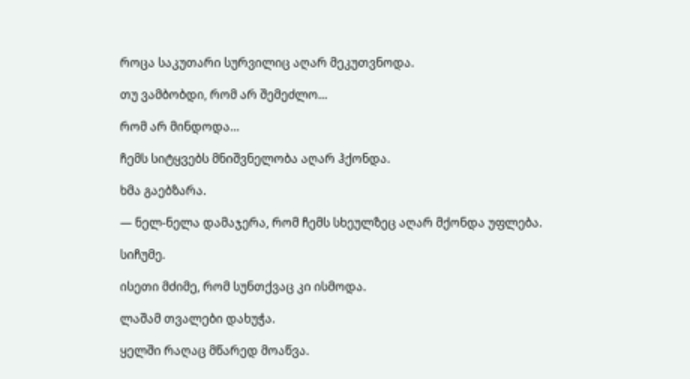როცა საკუთარი სურვილიც აღარ მეკუთვნოდა.

თუ ვამბობდი, რომ არ შემეძლო…

რომ არ მინდოდა…

ჩემს სიტყვებს მნიშვნელობა აღარ ჰქონდა.

ხმა გაებზარა.

— ნელ-ნელა დამაჯერა, რომ ჩემს სხეულზეც აღარ მქონდა უფლება.

სიჩუმე.

ისეთი მძიმე, რომ სუნთქვაც კი ისმოდა.

ლაშამ თვალები დახუჭა.

ყელში რაღაც მწარედ მოაწვა.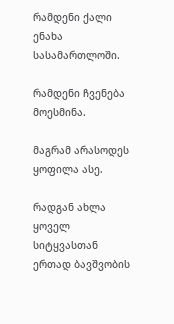რამდენი ქალი ენახა სასამართლოში.

რამდენი ჩვენება მოესმინა.

მაგრამ არასოდეს ყოფილა ასე.

რადგან ახლა ყოველ სიტყვასთან ერთად ბავშვობის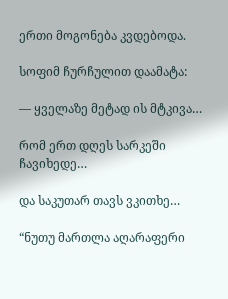ერთი მოგონება კვდებოდა.

სოფიმ ჩურჩულით დაამატა:

— ყველაზე მეტად ის მტკივა…

რომ ერთ დღეს სარკეში ჩავიხედე…

და საკუთარ თავს ვკითხე…

“ნუთუ მართლა აღარაფერი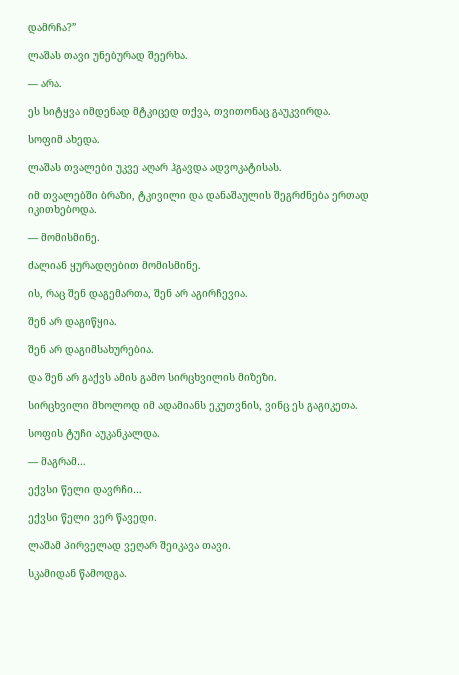დამრჩა?”

ლაშას თავი უნებურად შეერხა.

— არა.

ეს სიტყვა იმდენად მტკიცედ თქვა, თვითონაც გაუკვირდა.

სოფიმ ახედა.

ლაშას თვალები უკვე აღარ ჰგავდა ადვოკატისას.

იმ თვალებში ბრაზი, ტკივილი და დანაშაულის შეგრძნება ერთად იკითხებოდა.

— მომისმინე.

ძალიან ყურადღებით მომისმინე.

ის, რაც შენ დაგემართა, შენ არ აგირჩევია.

შენ არ დაგიწყია.

შენ არ დაგიმსახურებია.

და შენ არ გაქვს ამის გამო სირცხვილის მიზეზი.

სირცხვილი მხოლოდ იმ ადამიანს ეკუთვნის, ვინც ეს გაგიკეთა.

სოფის ტუჩი აუკანკალდა.

— მაგრამ…

ექვსი წელი დავრჩი…

ექვსი წელი ვერ წავედი.

ლაშამ პირველად ვეღარ შეიკავა თავი.

სკამიდან წამოდგა.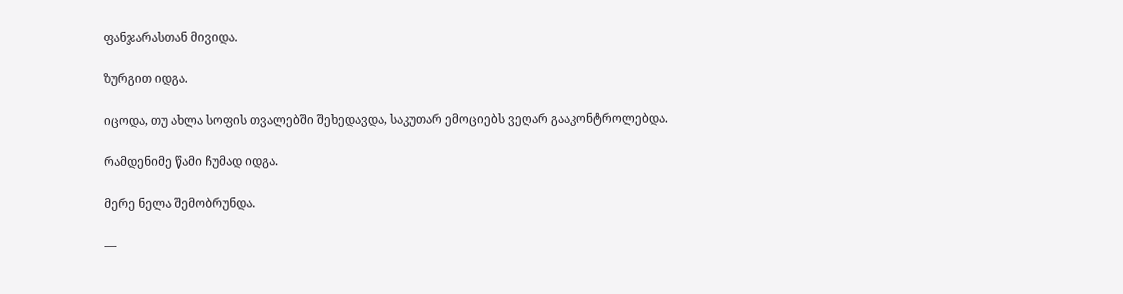ფანჯარასთან მივიდა.

ზურგით იდგა.

იცოდა, თუ ახლა სოფის თვალებში შეხედავდა, საკუთარ ემოციებს ვეღარ გააკონტროლებდა.

რამდენიმე წამი ჩუმად იდგა.

მერე ნელა შემობრუნდა.

—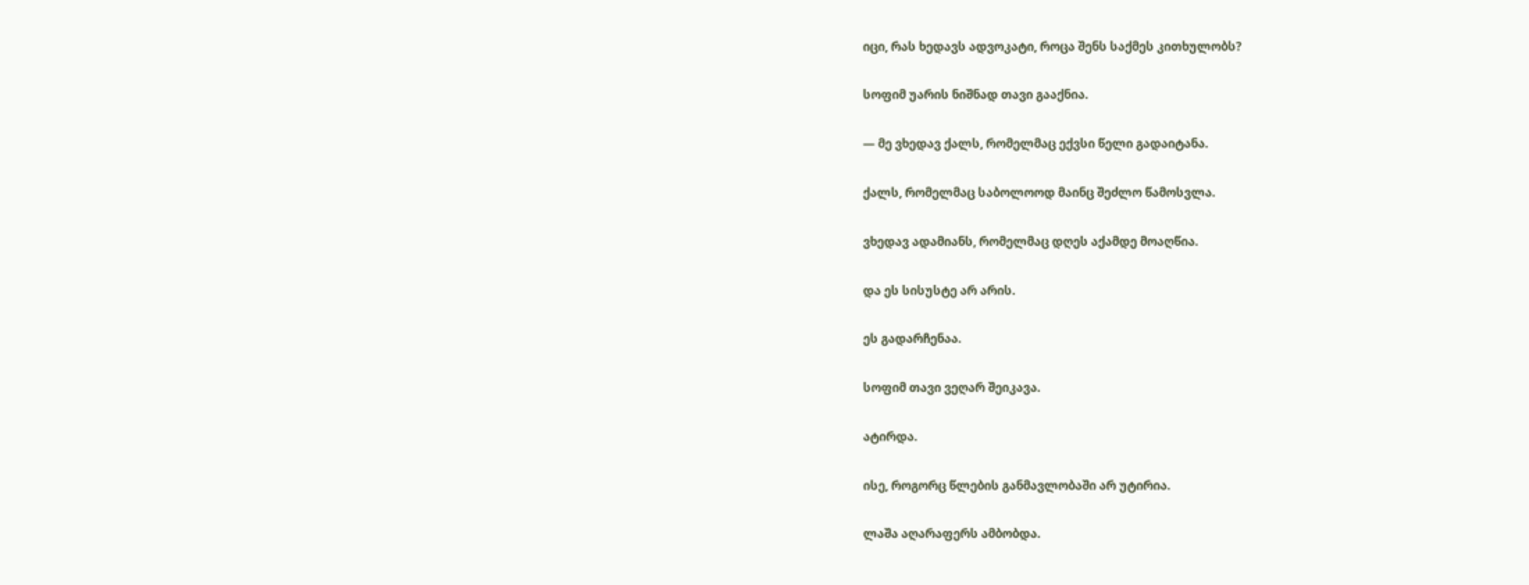იცი, რას ხედავს ადვოკატი, როცა შენს საქმეს კითხულობს?

სოფიმ უარის ნიშნად თავი გააქნია.

— მე ვხედავ ქალს, რომელმაც ექვსი წელი გადაიტანა.

ქალს, რომელმაც საბოლოოდ მაინც შეძლო წამოსვლა.

ვხედავ ადამიანს, რომელმაც დღეს აქამდე მოაღწია.

და ეს სისუსტე არ არის.

ეს გადარჩენაა.

სოფიმ თავი ვეღარ შეიკავა.

ატირდა.

ისე, როგორც წლების განმავლობაში არ უტირია.

ლაშა აღარაფერს ამბობდა.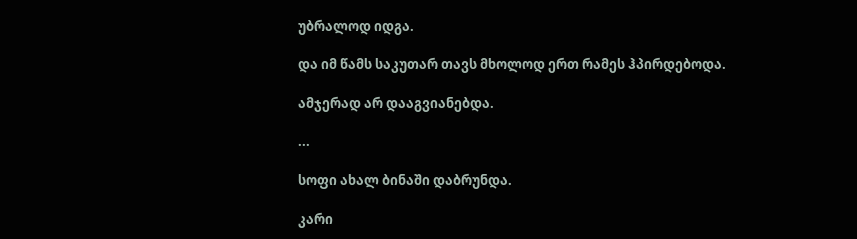უბრალოდ იდგა.

და იმ წამს საკუთარ თავს მხოლოდ ერთ რამეს ჰპირდებოდა.

ამჯერად არ დააგვიანებდა.

...

სოფი ახალ ბინაში დაბრუნდა.

კარი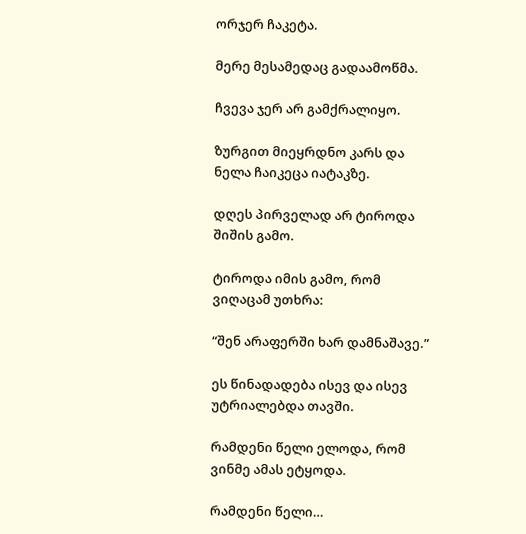ორჯერ ჩაკეტა.

მერე მესამედაც გადაამოწმა.

ჩვევა ჯერ არ გამქრალიყო.

ზურგით მიეყრდნო კარს და ნელა ჩაიკეცა იატაკზე.

დღეს პირველად არ ტიროდა შიშის გამო.

ტიროდა იმის გამო, რომ ვიღაცამ უთხრა:

“შენ არაფერში ხარ დამნაშავე.”

ეს წინადადება ისევ და ისევ უტრიალებდა თავში.

რამდენი წელი ელოდა, რომ ვინმე ამას ეტყოდა.

რამდენი წელი…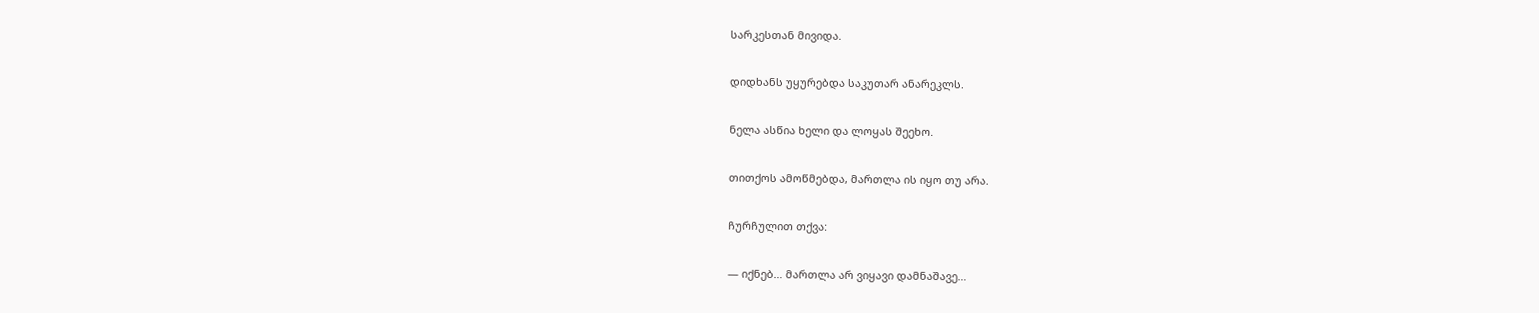სარკესთან მივიდა.

დიდხანს უყურებდა საკუთარ ანარეკლს.

ნელა ასწია ხელი და ლოყას შეეხო.

თითქოს ამოწმებდა, მართლა ის იყო თუ არა.

ჩურჩულით თქვა:

— იქნებ… მართლა არ ვიყავი დამნაშავე…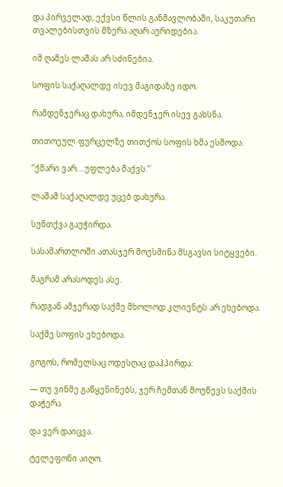და პირველად, ექვსი წლის განმავლობაში, საკუთარი თვალებისთვის მზერა აღარ აურიდებია.

იმ ღამეს ლაშას არ სძინებია.

სოფის საქაღალდე ისევ მაგიდაზე იდო.

რამდენჯერაც დახურა, იმდენჯერ ისევ გახსნა.

თითოეულ ფურცელზე თითქოს სოფის ხმა ესმოდა.

“ქმარი ვარ… უფლება მაქვს.”

ლაშამ საქაღალდე უცებ დახურა.

სუნთქვა გაუჭირდა.

სასამართლოში ათასჯერ მოესმინა მსგავსი სიტყვები.

მაგრამ არასოდეს ასე.

რადგან ამჯერად საქმე მხოლოდ კლიენტს არ ეხებოდა.

საქმე სოფის ეხებოდა.

გოგოს, რომელსაც ოდესღაც დაჰპირდა:

— თუ ვინმე გაწყენინებს, ჯერ ჩემთან მოუწევს საქმის დაჭერა.

და ვერ დაიცვა.

ტელეფონი აიღო.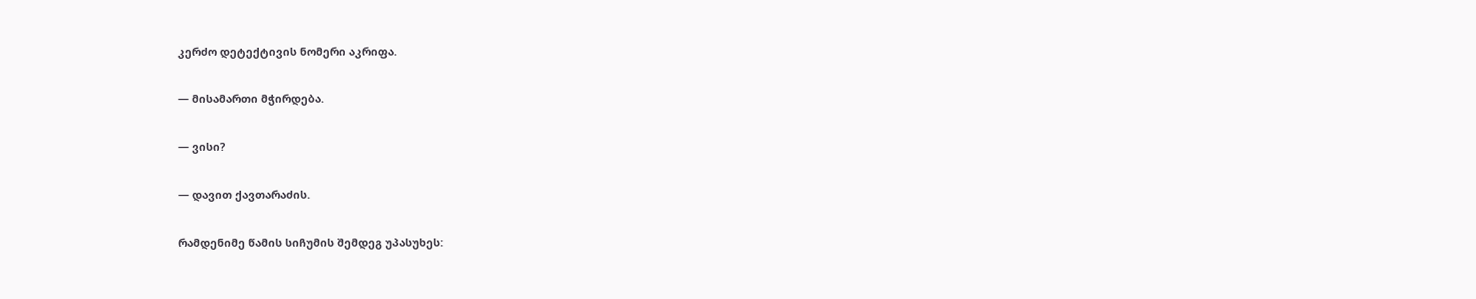კერძო დეტექტივის ნომერი აკრიფა.

— მისამართი მჭირდება.

— ვისი?

— დავით ქავთარაძის.

რამდენიმე წამის სიჩუმის შემდეგ უპასუხეს: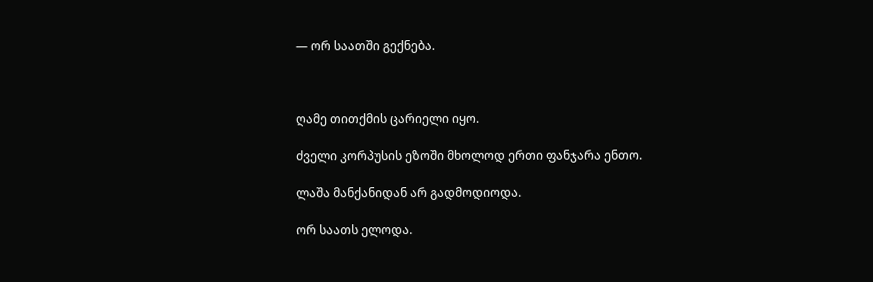— ორ საათში გექნება.



ღამე თითქმის ცარიელი იყო.

ძველი კორპუსის ეზოში მხოლოდ ერთი ფანჯარა ენთო.

ლაშა მანქანიდან არ გადმოდიოდა.

ორ საათს ელოდა.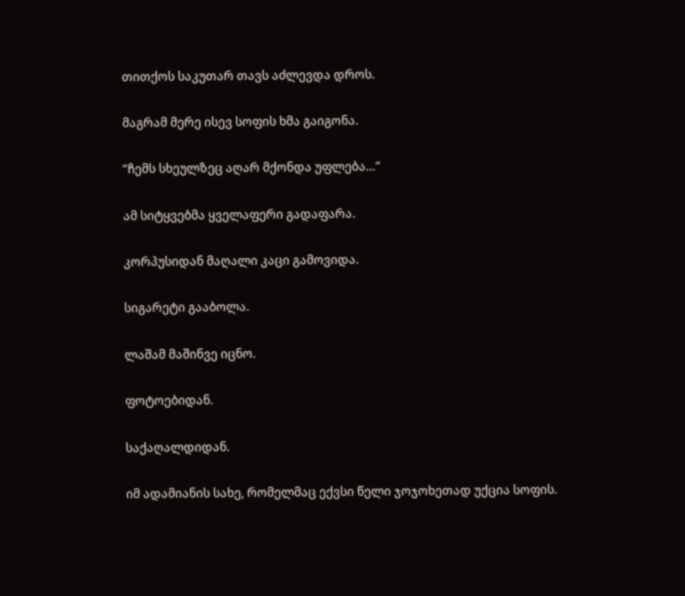თითქოს საკუთარ თავს აძლევდა დროს.

მაგრამ მერე ისევ სოფის ხმა გაიგონა.

“ჩემს სხეულზეც აღარ მქონდა უფლება…”

ამ სიტყვებმა ყველაფერი გადაფარა.

კორპუსიდან მაღალი კაცი გამოვიდა.

სიგარეტი გააბოლა.

ლაშამ მაშინვე იცნო.

ფოტოებიდან.

საქაღალდიდან.

იმ ადამიანის სახე, რომელმაც ექვსი წელი ჯოჯოხეთად უქცია სოფის.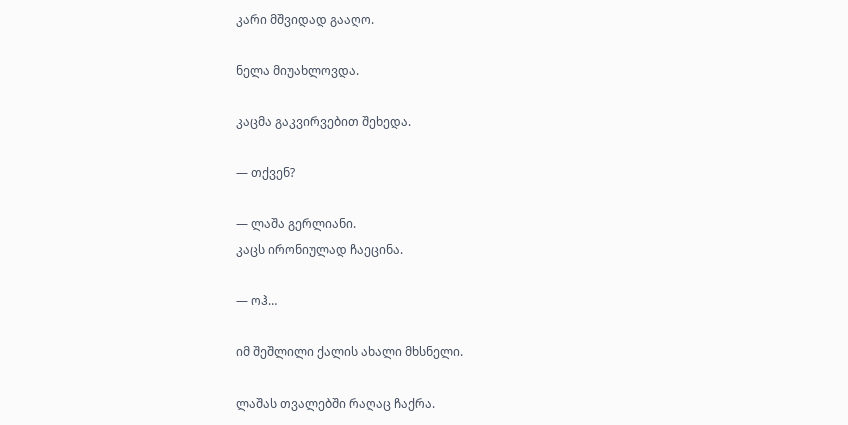კარი მშვიდად გააღო.

ნელა მიუახლოვდა.

კაცმა გაკვირვებით შეხედა.

— თქვენ?

— ლაშა გერლიანი.
კაცს ირონიულად ჩაეცინა.

— ოჰ…

იმ შეშლილი ქალის ახალი მხსნელი.

ლაშას თვალებში რაღაც ჩაქრა.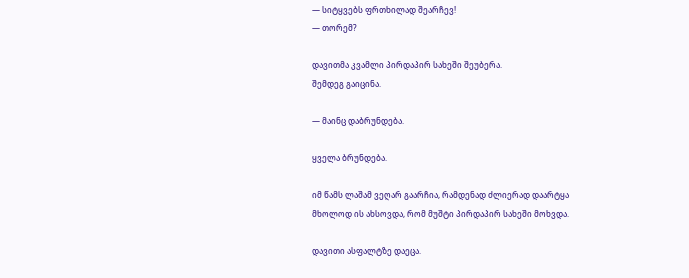— სიტყვებს ფრთხილად შეარჩევ!
— თორემ?

დავითმა კვამლი პირდაპირ სახეში შეუბერა.
შემდეგ გაიცინა.

— მაინც დაბრუნდება.

ყველა ბრუნდება.

იმ წამს ლაშამ ვეღარ გაარჩია, რამდენად ძლიერად დაარტყა
მხოლოდ ის ახსოვდა, რომ მუშტი პირდაპირ სახეში მოხვდა.

დავითი ასფალტზე დაეცა.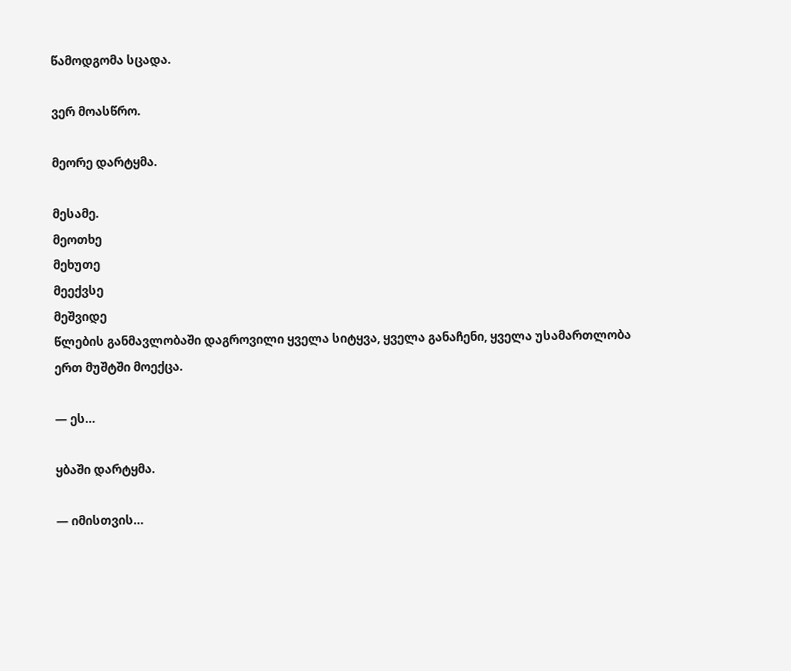წამოდგომა სცადა.

ვერ მოასწრო.

მეორე დარტყმა.

მესამე.
მეოთხე
მეხუთე
მეექვსე
მეშვიდე
წლების განმავლობაში დაგროვილი ყველა სიტყვა, ყველა განაჩენი, ყველა უსამართლობა ერთ მუშტში მოექცა.

— ეს…

ყბაში დარტყმა.

— იმისთვის…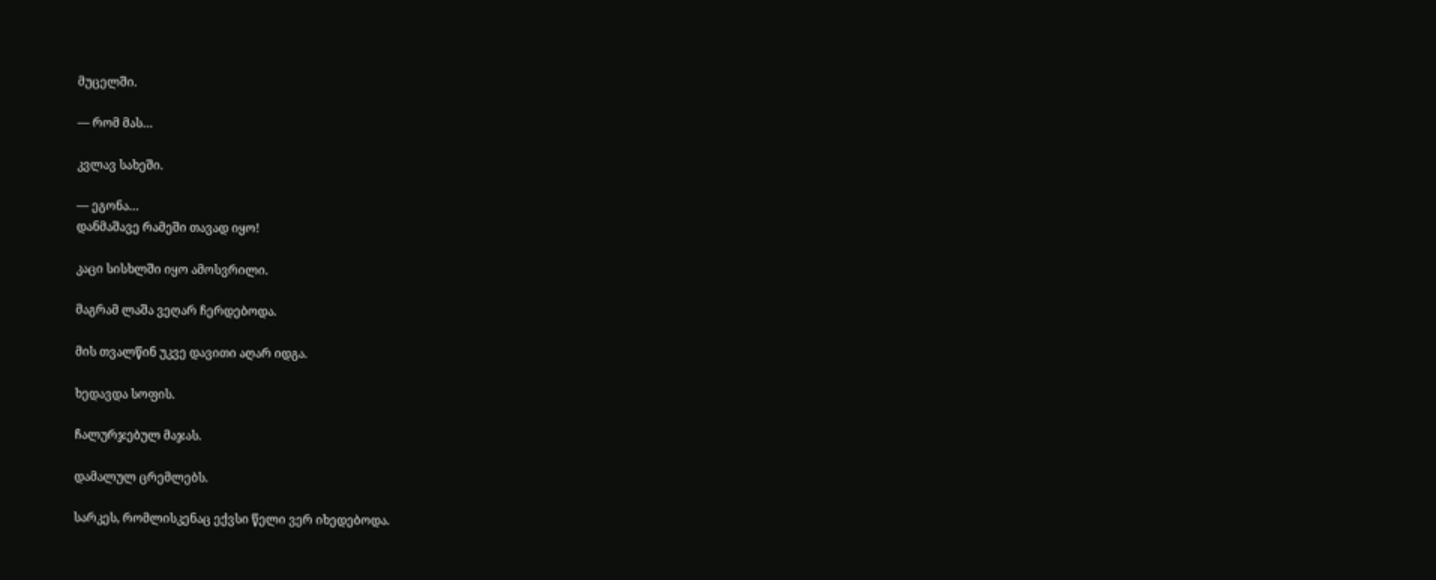მუცელში.

— რომ მას…

კვლავ სახეში.

— ეგონა…
დანმაშავე რამეში თავად იყო!

კაცი სისხლში იყო ამოსვრილი.

მაგრამ ლაშა ვეღარ ჩერდებოდა.

მის თვალწინ უკვე დავითი აღარ იდგა.

ხედავდა სოფის.

ჩალურჯებულ მაჯას.

დამალულ ცრემლებს.

სარკეს, რომლისკენაც ექვსი წელი ვერ იხედებოდა.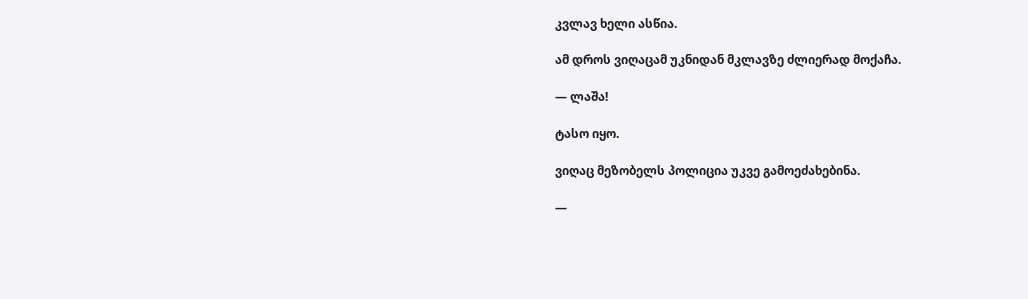კვლავ ხელი ასწია.

ამ დროს ვიღაცამ უკნიდან მკლავზე ძლიერად მოქაჩა.

— ლაშა!

ტასო იყო.

ვიღაც მეზობელს პოლიცია უკვე გამოეძახებინა.

—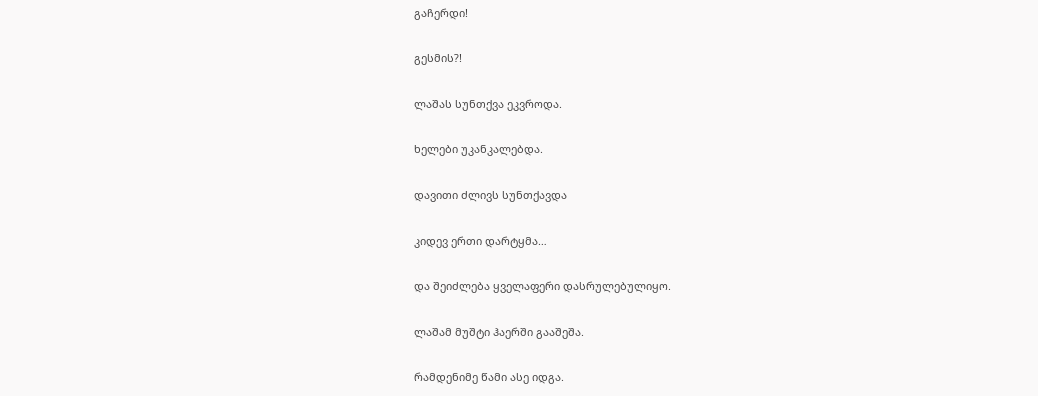გაჩერდი!

გესმის?!

ლაშას სუნთქვა ეკვროდა.

ხელები უკანკალებდა.

დავითი ძლივს სუნთქავდა

კიდევ ერთი დარტყმა…

და შეიძლება ყველაფერი დასრულებულიყო.

ლაშამ მუშტი ჰაერში გააშეშა.

რამდენიმე წამი ასე იდგა.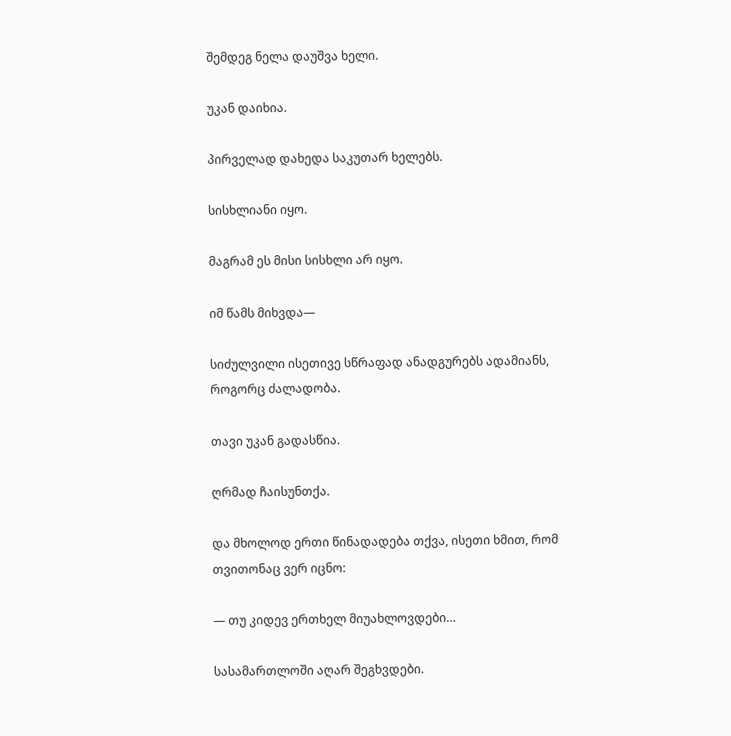შემდეგ ნელა დაუშვა ხელი.

უკან დაიხია.

პირველად დახედა საკუთარ ხელებს.

სისხლიანი იყო.

მაგრამ ეს მისი სისხლი არ იყო.

იმ წამს მიხვდა—

სიძულვილი ისეთივე სწრაფად ანადგურებს ადამიანს, როგორც ძალადობა.

თავი უკან გადასწია.

ღრმად ჩაისუნთქა.

და მხოლოდ ერთი წინადადება თქვა, ისეთი ხმით, რომ თვითონაც ვერ იცნო:

— თუ კიდევ ერთხელ მიუახლოვდები…

სასამართლოში აღარ შეგხვდები.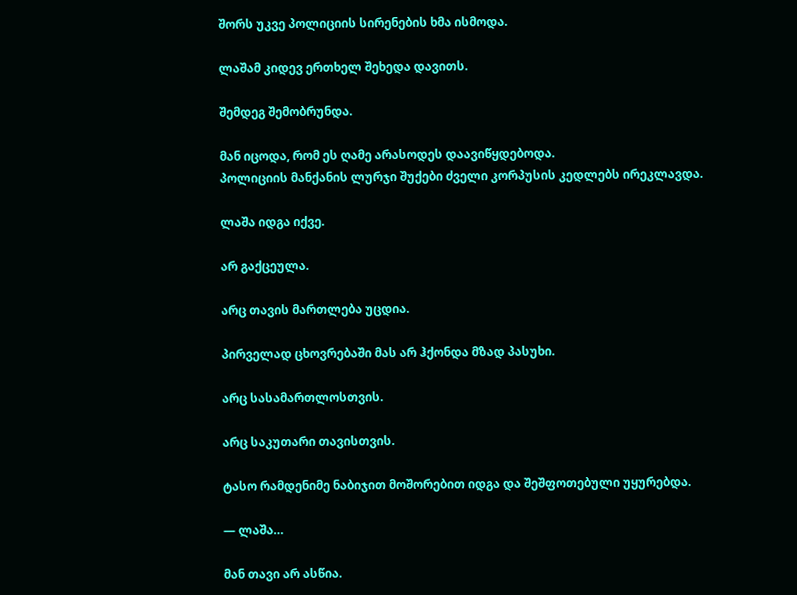შორს უკვე პოლიციის სირენების ხმა ისმოდა.

ლაშამ კიდევ ერთხელ შეხედა დავითს.

შემდეგ შემობრუნდა.

მან იცოდა, რომ ეს ღამე არასოდეს დაავიწყდებოდა.
პოლიციის მანქანის ლურჯი შუქები ძველი კორპუსის კედლებს ირეკლავდა.

ლაშა იდგა იქვე.

არ გაქცეულა.

არც თავის მართლება უცდია.

პირველად ცხოვრებაში მას არ ჰქონდა მზად პასუხი.

არც სასამართლოსთვის.

არც საკუთარი თავისთვის.

ტასო რამდენიმე ნაბიჯით მოშორებით იდგა და შეშფოთებული უყურებდა.

— ლაშა…

მან თავი არ ასწია.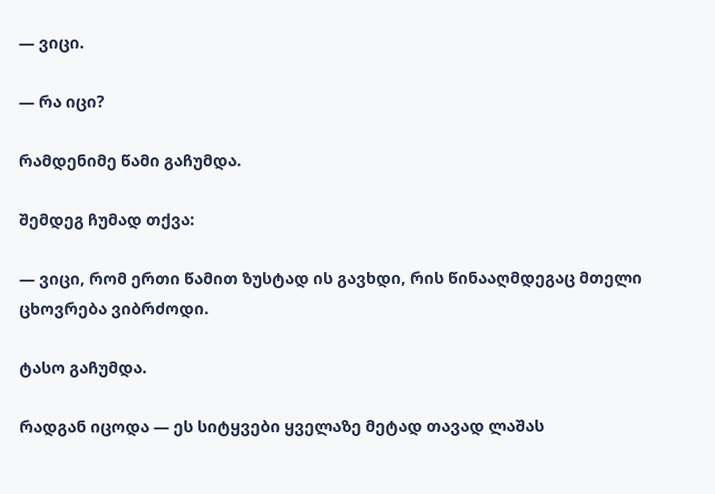— ვიცი.

— რა იცი?

რამდენიმე წამი გაჩუმდა.

შემდეგ ჩუმად თქვა:

— ვიცი, რომ ერთი წამით ზუსტად ის გავხდი, რის წინააღმდეგაც მთელი ცხოვრება ვიბრძოდი.

ტასო გაჩუმდა.

რადგან იცოდა — ეს სიტყვები ყველაზე მეტად თავად ლაშას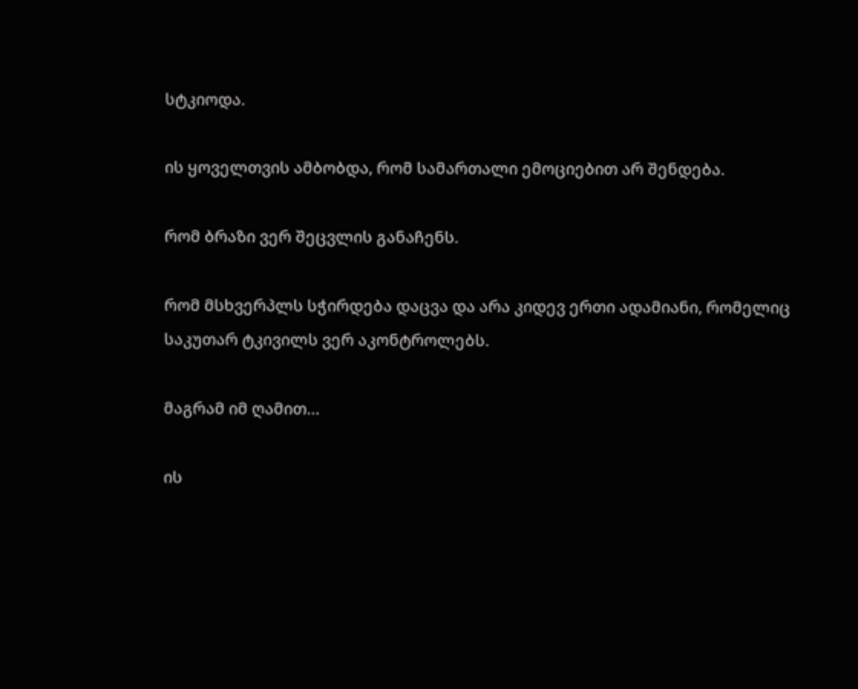სტკიოდა.

ის ყოველთვის ამბობდა, რომ სამართალი ემოციებით არ შენდება.

რომ ბრაზი ვერ შეცვლის განაჩენს.

რომ მსხვერპლს სჭირდება დაცვა და არა კიდევ ერთი ადამიანი, რომელიც საკუთარ ტკივილს ვერ აკონტროლებს.

მაგრამ იმ ღამით…

ის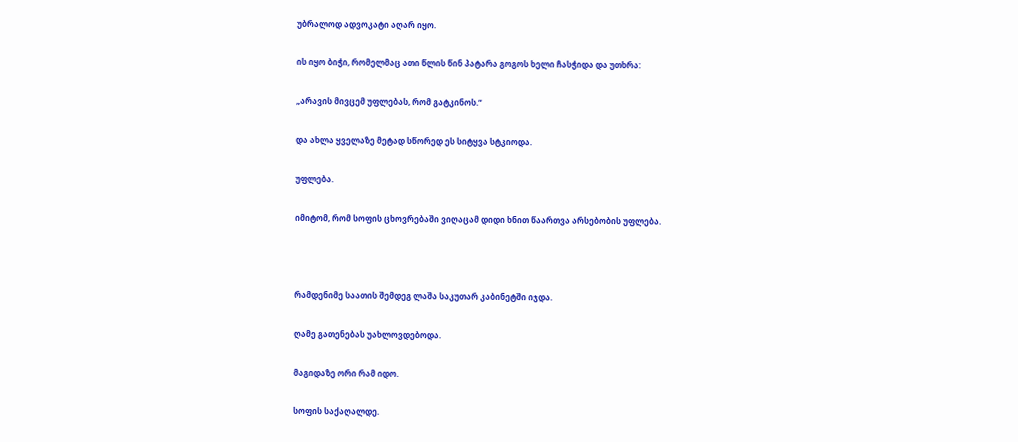უბრალოდ ადვოკატი აღარ იყო.

ის იყო ბიჭი, რომელმაც ათი წლის წინ პატარა გოგოს ხელი ჩასჭიდა და უთხრა:

„არავის მივცემ უფლებას, რომ გატკინოს.“

და ახლა ყველაზე მეტად სწორედ ეს სიტყვა სტკიოდა.

უფლება.

იმიტომ, რომ სოფის ცხოვრებაში ვიღაცამ დიდი ხნით წაართვა არსებობის უფლება.



რამდენიმე საათის შემდეგ ლაშა საკუთარ კაბინეტში იჯდა.

ღამე გათენებას უახლოვდებოდა.

მაგიდაზე ორი რამ იდო.

სოფის საქაღალდე.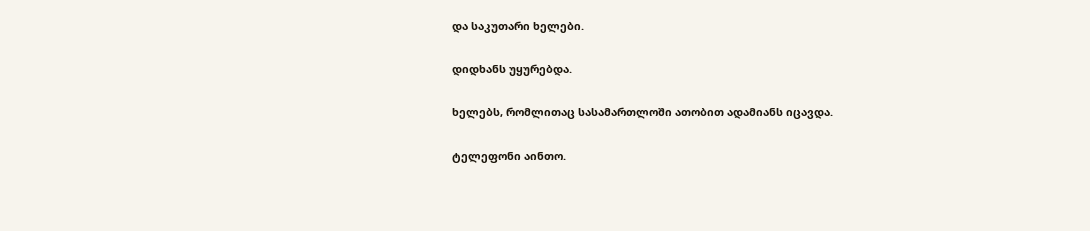და საკუთარი ხელები.

დიდხანს უყურებდა.

ხელებს, რომლითაც სასამართლოში ათობით ადამიანს იცავდა.

ტელეფონი აინთო.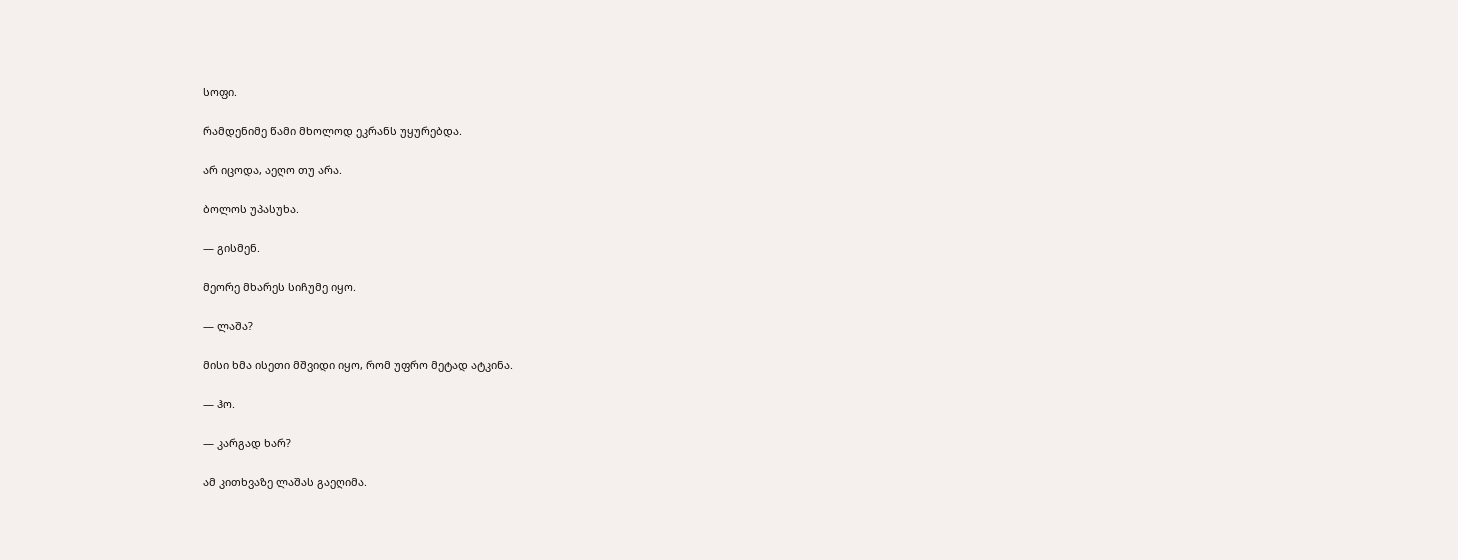სოფი.

რამდენიმე წამი მხოლოდ ეკრანს უყურებდა.

არ იცოდა, აეღო თუ არა.

ბოლოს უპასუხა.

— გისმენ.

მეორე მხარეს სიჩუმე იყო.

— ლაშა?

მისი ხმა ისეთი მშვიდი იყო, რომ უფრო მეტად ატკინა.

— ჰო.

— კარგად ხარ?

ამ კითხვაზე ლაშას გაეღიმა.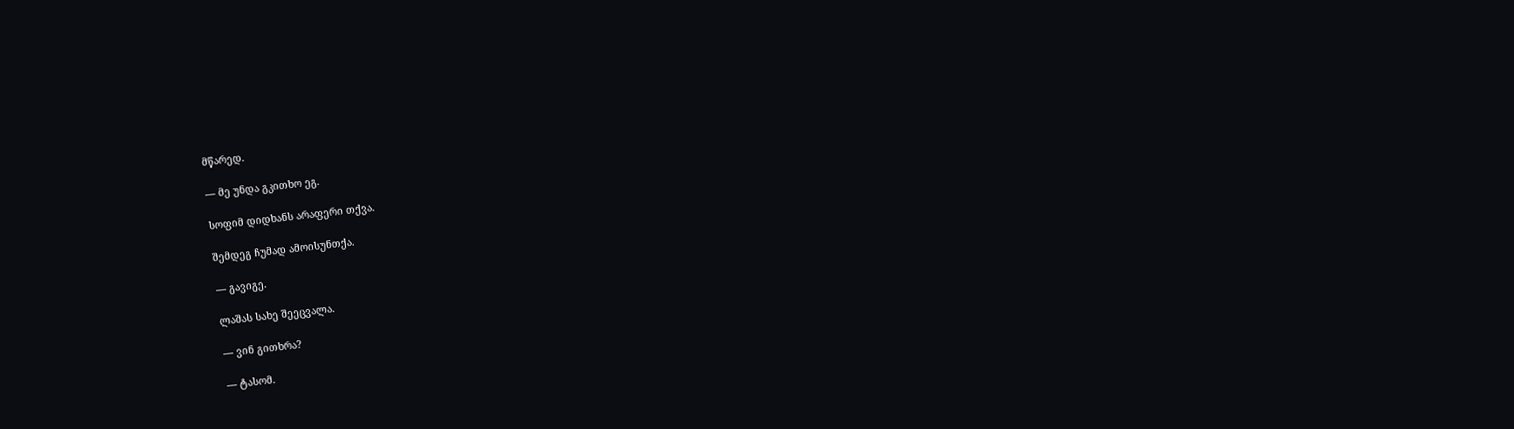მწარედ.

— მე უნდა გკითხო ეგ.

სოფიმ დიდხანს არაფერი თქვა.

შემდეგ ჩუმად ამოისუნთქა.

— გავიგე.

ლაშას სახე შეეცვალა.

— ვინ გითხრა?

— ტასომ.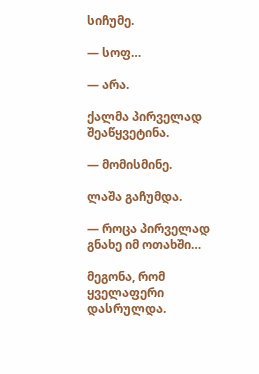სიჩუმე.

— სოფ…

— არა.

ქალმა პირველად შეაწყვეტინა.

— მომისმინე.

ლაშა გაჩუმდა.

— როცა პირველად გნახე იმ ოთახში…

მეგონა, რომ ყველაფერი დასრულდა.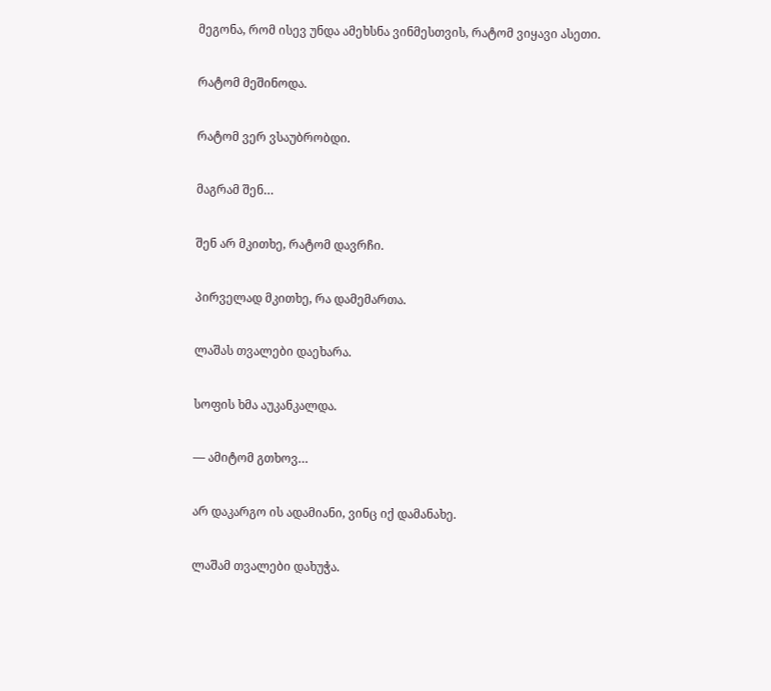მეგონა, რომ ისევ უნდა ამეხსნა ვინმესთვის, რატომ ვიყავი ასეთი.

რატომ მეშინოდა.

რატომ ვერ ვსაუბრობდი.

მაგრამ შენ…

შენ არ მკითხე, რატომ დავრჩი.

პირველად მკითხე, რა დამემართა.

ლაშას თვალები დაეხარა.

სოფის ხმა აუკანკალდა.

— ამიტომ გთხოვ…

არ დაკარგო ის ადამიანი, ვინც იქ დამანახე.

ლაშამ თვალები დახუჭა.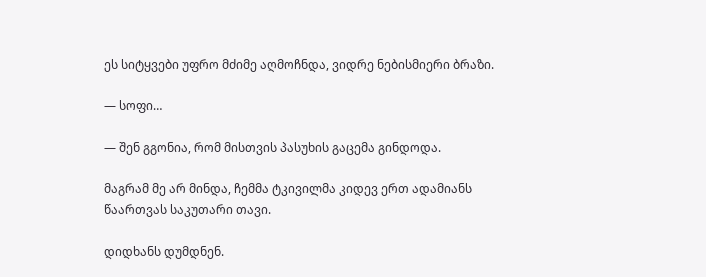ეს სიტყვები უფრო მძიმე აღმოჩნდა, ვიდრე ნებისმიერი ბრაზი.

— სოფი…

— შენ გგონია, რომ მისთვის პასუხის გაცემა გინდოდა.

მაგრამ მე არ მინდა, ჩემმა ტკივილმა კიდევ ერთ ადამიანს წაართვას საკუთარი თავი.

დიდხანს დუმდნენ.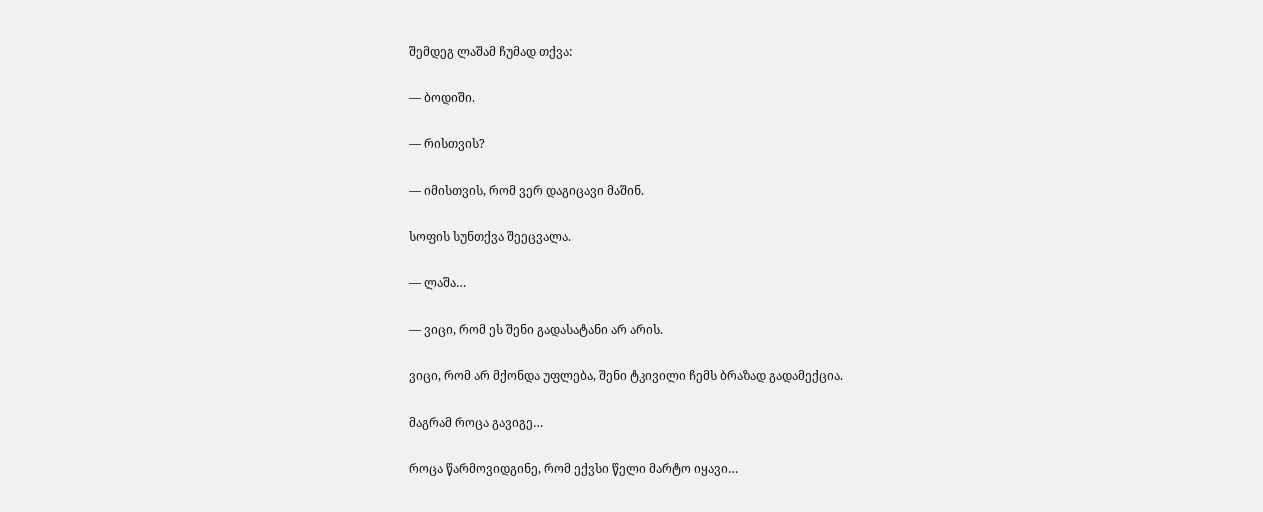შემდეგ ლაშამ ჩუმად თქვა:

— ბოდიში.

— რისთვის?

— იმისთვის, რომ ვერ დაგიცავი მაშინ.

სოფის სუნთქვა შეეცვალა.

— ლაშა…

— ვიცი, რომ ეს შენი გადასატანი არ არის.

ვიცი, რომ არ მქონდა უფლება, შენი ტკივილი ჩემს ბრაზად გადამექცია.

მაგრამ როცა გავიგე…

როცა წარმოვიდგინე, რომ ექვსი წელი მარტო იყავი…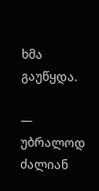ხმა გაუწყდა.

— უბრალოდ ძალიან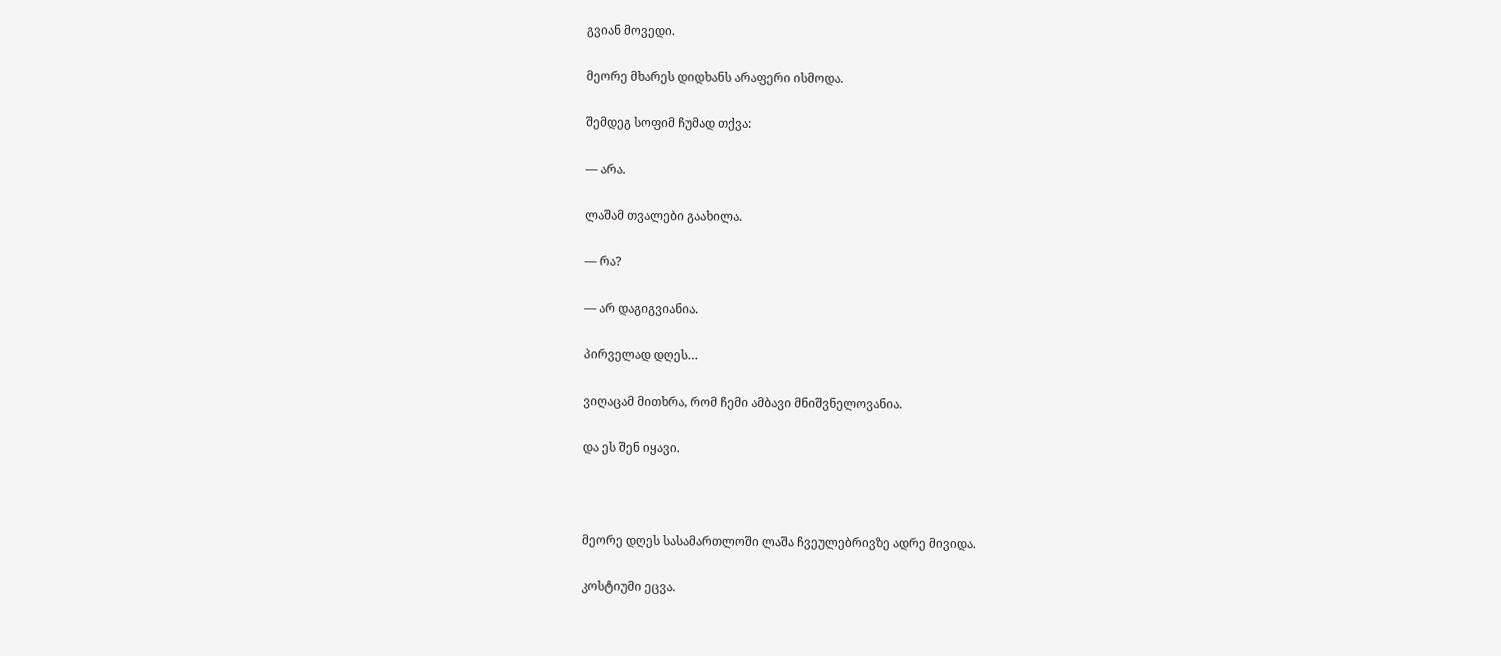გვიან მოვედი.

მეორე მხარეს დიდხანს არაფერი ისმოდა.

შემდეგ სოფიმ ჩუმად თქვა:

— არა.

ლაშამ თვალები გაახილა.

— რა?

— არ დაგიგვიანია.

პირველად დღეს…

ვიღაცამ მითხრა, რომ ჩემი ამბავი მნიშვნელოვანია.

და ეს შენ იყავი.



მეორე დღეს სასამართლოში ლაშა ჩვეულებრივზე ადრე მივიდა.

კოსტიუმი ეცვა.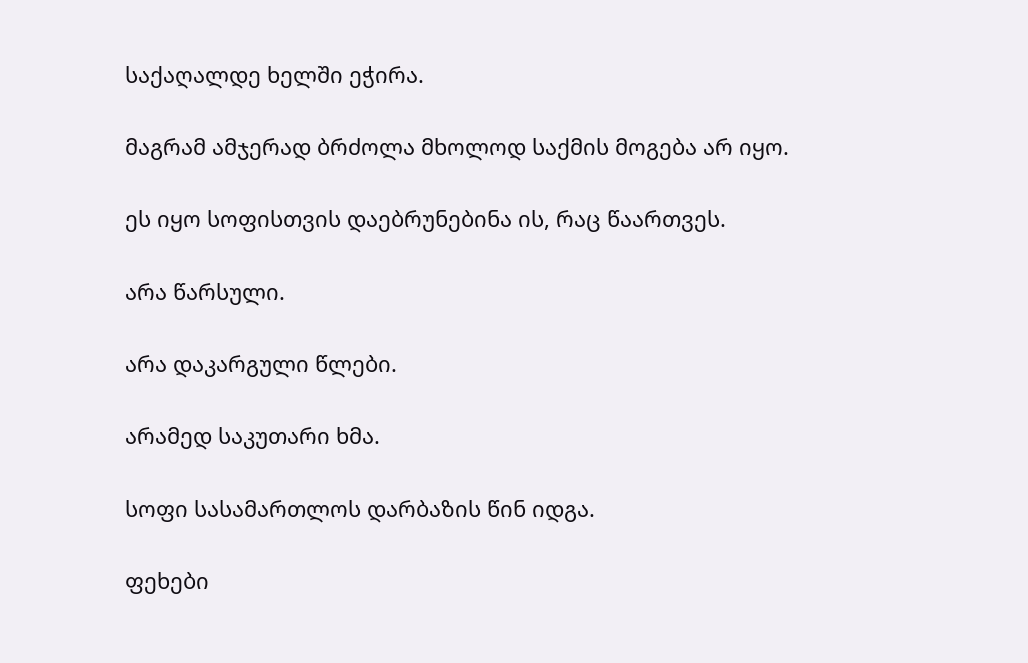საქაღალდე ხელში ეჭირა.

მაგრამ ამჯერად ბრძოლა მხოლოდ საქმის მოგება არ იყო.

ეს იყო სოფისთვის დაებრუნებინა ის, რაც წაართვეს.

არა წარსული.

არა დაკარგული წლები.

არამედ საკუთარი ხმა.

სოფი სასამართლოს დარბაზის წინ იდგა.

ფეხები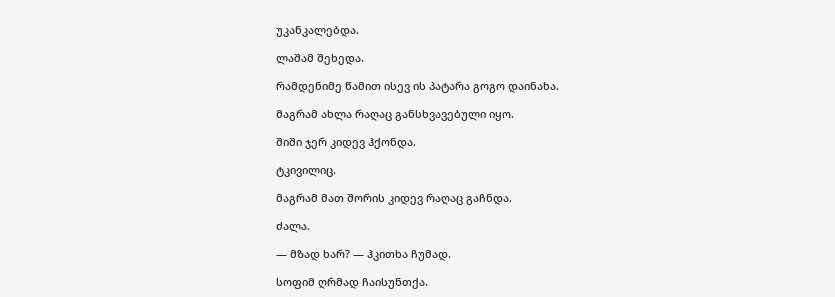უკანკალებდა.

ლაშამ შეხედა.

რამდენიმე წამით ისევ ის პატარა გოგო დაინახა.

მაგრამ ახლა რაღაც განსხვავებული იყო.

შიში ჯერ კიდევ ჰქონდა.

ტკივილიც.

მაგრამ მათ შორის კიდევ რაღაც გაჩნდა.

ძალა.

— მზად ხარ? — ჰკითხა ჩუმად.

სოფიმ ღრმად ჩაისუნთქა.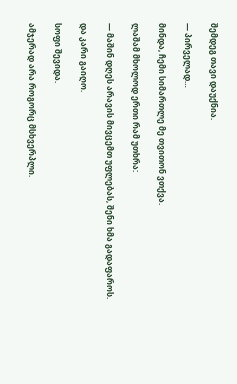შემდეგ თავი დაუქნია.

— პირველად…

მინდა, ჩემი სიმართლე მე თვითონ ვთქვა.

ლაშამ მხოლოდ ერთი რამ უთხრა:

— მაშინ დღეს არავის მივცემთ უფლებას, შენი ხმა გადაფაროს.

და კარი გაიღო.

სოფი შევიდა.

ამჯერად არა როგორც მსხვერპლი.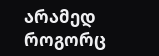არამედ როგორც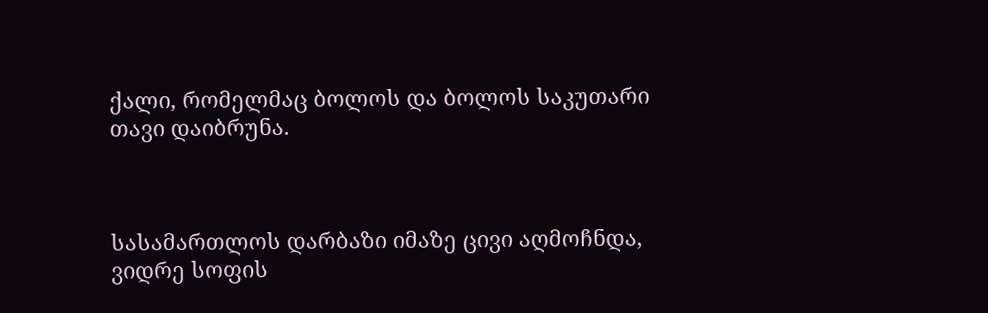ქალი, რომელმაც ბოლოს და ბოლოს საკუთარი თავი დაიბრუნა.



სასამართლოს დარბაზი იმაზე ცივი აღმოჩნდა, ვიდრე სოფის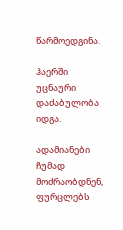წარმოედგინა.

ჰაერში უცნაური დაძაბულობა იდგა.

ადამიანები ჩუმად მოძრაობდნენ, ფურცლებს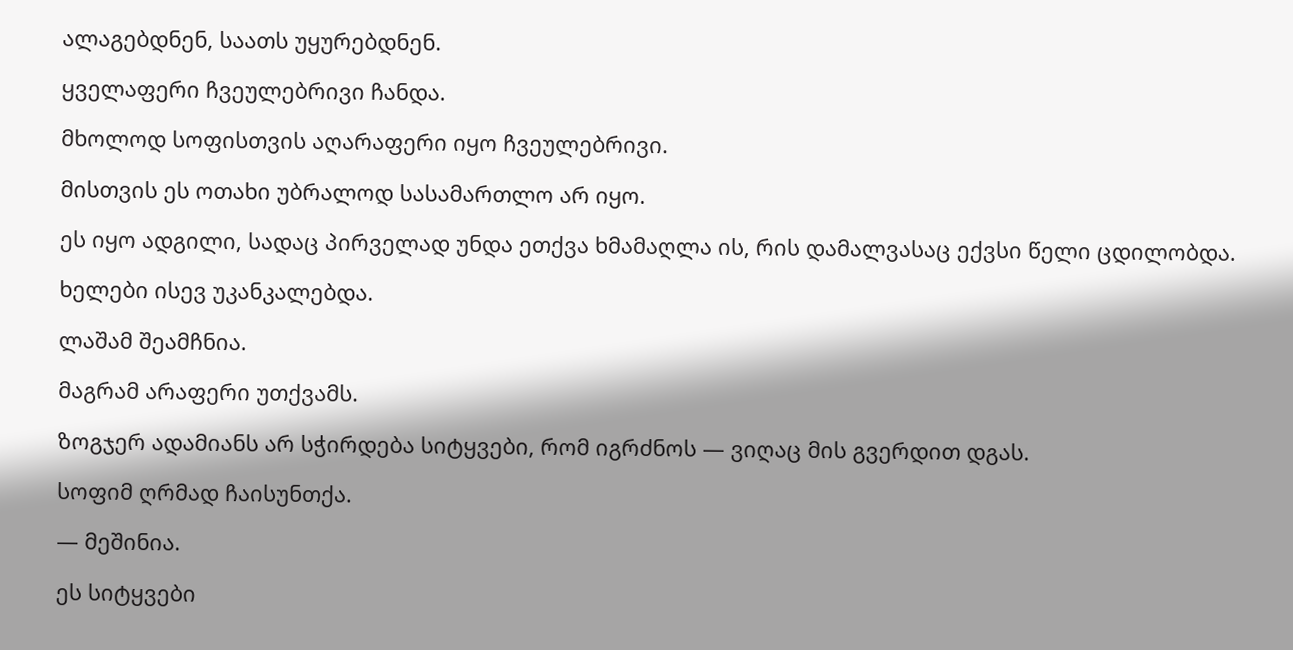ალაგებდნენ, საათს უყურებდნენ.

ყველაფერი ჩვეულებრივი ჩანდა.

მხოლოდ სოფისთვის აღარაფერი იყო ჩვეულებრივი.

მისთვის ეს ოთახი უბრალოდ სასამართლო არ იყო.

ეს იყო ადგილი, სადაც პირველად უნდა ეთქვა ხმამაღლა ის, რის დამალვასაც ექვსი წელი ცდილობდა.

ხელები ისევ უკანკალებდა.

ლაშამ შეამჩნია.

მაგრამ არაფერი უთქვამს.

ზოგჯერ ადამიანს არ სჭირდება სიტყვები, რომ იგრძნოს — ვიღაც მის გვერდით დგას.

სოფიმ ღრმად ჩაისუნთქა.

— მეშინია.

ეს სიტყვები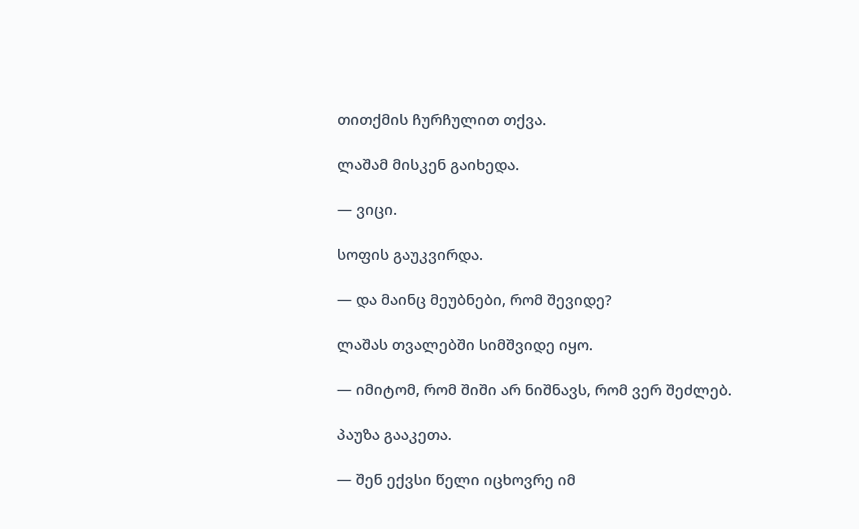თითქმის ჩურჩულით თქვა.

ლაშამ მისკენ გაიხედა.

— ვიცი.

სოფის გაუკვირდა.

— და მაინც მეუბნები, რომ შევიდე?

ლაშას თვალებში სიმშვიდე იყო.

— იმიტომ, რომ შიში არ ნიშნავს, რომ ვერ შეძლებ.

პაუზა გააკეთა.

— შენ ექვსი წელი იცხოვრე იმ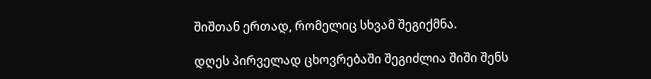შიშთან ერთად, რომელიც სხვამ შეგიქმნა.

დღეს პირველად ცხოვრებაში შეგიძლია შიში შენს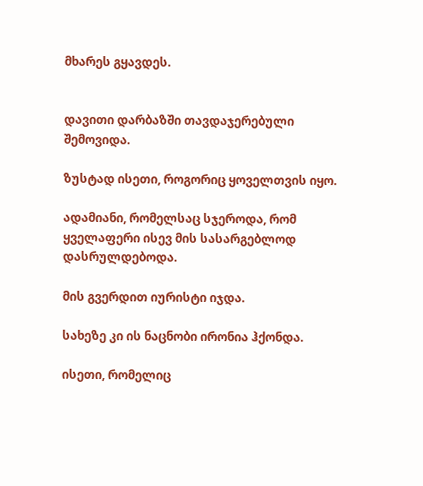მხარეს გყავდეს.


დავითი დარბაზში თავდაჯერებული შემოვიდა.

ზუსტად ისეთი, როგორიც ყოველთვის იყო.

ადამიანი, რომელსაც სჯეროდა, რომ ყველაფერი ისევ მის სასარგებლოდ დასრულდებოდა.

მის გვერდით იურისტი იჯდა.

სახეზე კი ის ნაცნობი ირონია ჰქონდა.

ისეთი, რომელიც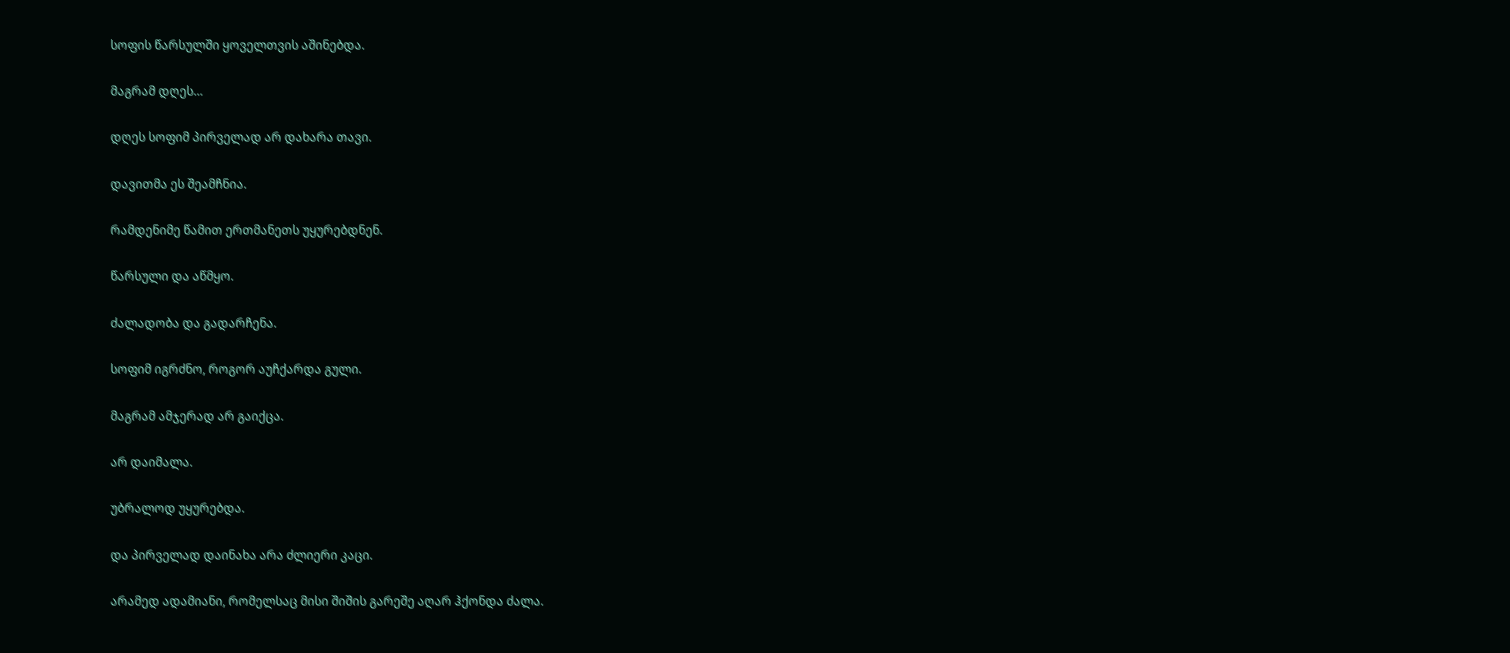სოფის წარსულში ყოველთვის აშინებდა.

მაგრამ დღეს…

დღეს სოფიმ პირველად არ დახარა თავი.

დავითმა ეს შეამჩნია.

რამდენიმე წამით ერთმანეთს უყურებდნენ.

წარსული და აწმყო.

ძალადობა და გადარჩენა.

სოფიმ იგრძნო, როგორ აუჩქარდა გული.

მაგრამ ამჯერად არ გაიქცა.

არ დაიმალა.

უბრალოდ უყურებდა.

და პირველად დაინახა არა ძლიერი კაცი.

არამედ ადამიანი, რომელსაც მისი შიშის გარეშე აღარ ჰქონდა ძალა.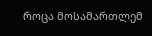როცა მოსამართლემ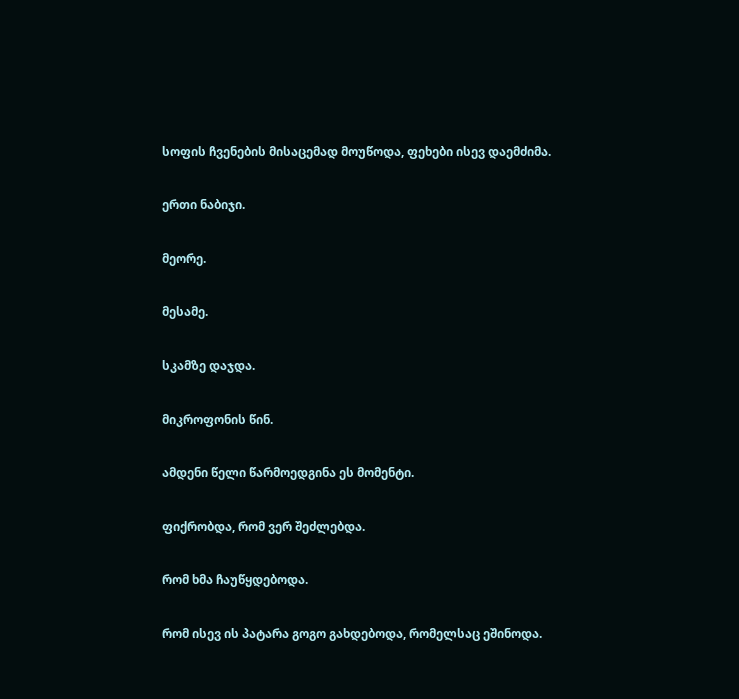სოფის ჩვენების მისაცემად მოუწოდა, ფეხები ისევ დაემძიმა.

ერთი ნაბიჯი.

მეორე.

მესამე.

სკამზე დაჯდა.

მიკროფონის წინ.

ამდენი წელი წარმოედგინა ეს მომენტი.

ფიქრობდა, რომ ვერ შეძლებდა.

რომ ხმა ჩაუწყდებოდა.

რომ ისევ ის პატარა გოგო გახდებოდა, რომელსაც ეშინოდა.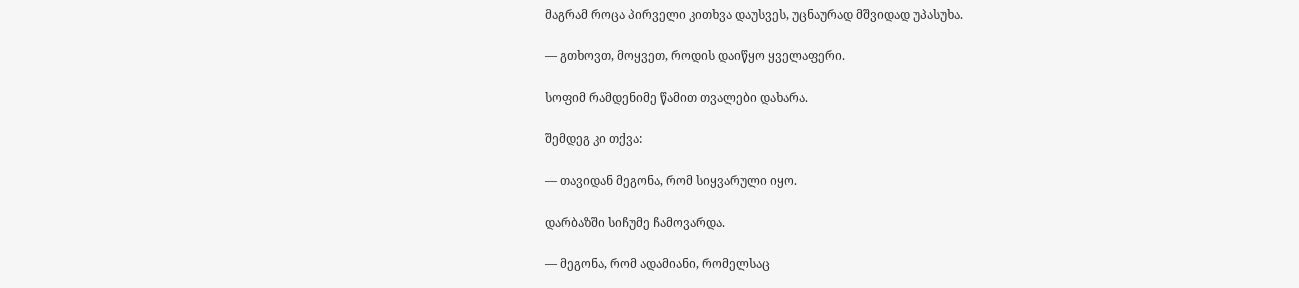მაგრამ როცა პირველი კითხვა დაუსვეს, უცნაურად მშვიდად უპასუხა.

— გთხოვთ, მოყვეთ, როდის დაიწყო ყველაფერი.

სოფიმ რამდენიმე წამით თვალები დახარა.

შემდეგ კი თქვა:

— თავიდან მეგონა, რომ სიყვარული იყო.

დარბაზში სიჩუმე ჩამოვარდა.

— მეგონა, რომ ადამიანი, რომელსაც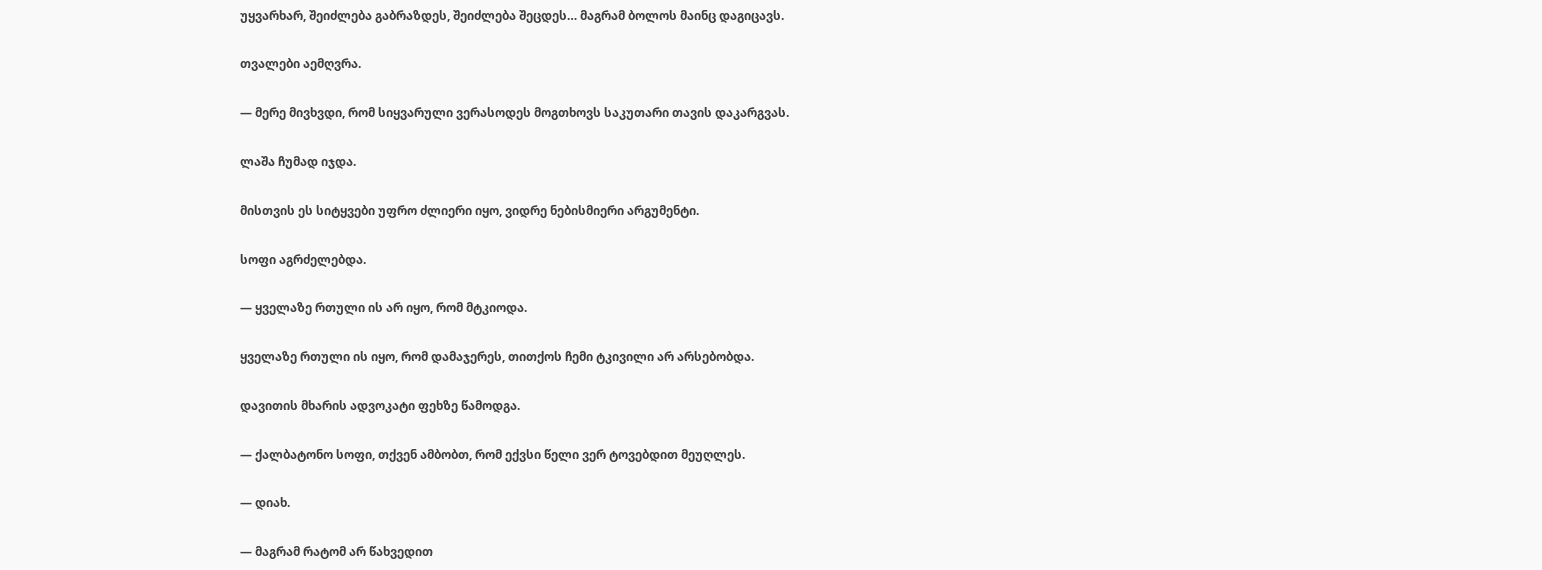უყვარხარ, შეიძლება გაბრაზდეს, შეიძლება შეცდეს… მაგრამ ბოლოს მაინც დაგიცავს.

თვალები აემღვრა.

— მერე მივხვდი, რომ სიყვარული ვერასოდეს მოგთხოვს საკუთარი თავის დაკარგვას.

ლაშა ჩუმად იჯდა.

მისთვის ეს სიტყვები უფრო ძლიერი იყო, ვიდრე ნებისმიერი არგუმენტი.

სოფი აგრძელებდა.

— ყველაზე რთული ის არ იყო, რომ მტკიოდა.

ყველაზე რთული ის იყო, რომ დამაჯერეს, თითქოს ჩემი ტკივილი არ არსებობდა.

დავითის მხარის ადვოკატი ფეხზე წამოდგა.

— ქალბატონო სოფი, თქვენ ამბობთ, რომ ექვსი წელი ვერ ტოვებდით მეუღლეს.

— დიახ.

— მაგრამ რატომ არ წახვედით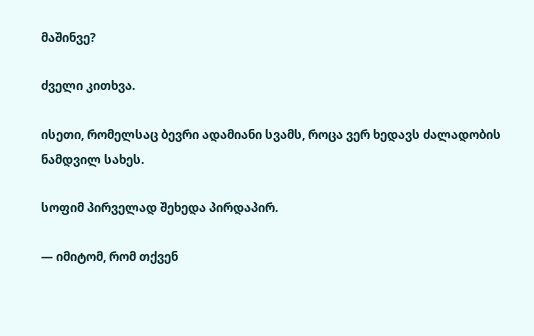მაშინვე?

ძველი კითხვა.

ისეთი, რომელსაც ბევრი ადამიანი სვამს, როცა ვერ ხედავს ძალადობის ნამდვილ სახეს.

სოფიმ პირველად შეხედა პირდაპირ.

— იმიტომ, რომ თქვენ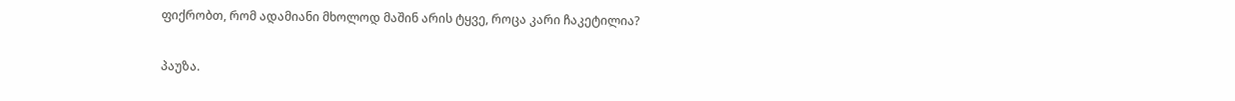ფიქრობთ, რომ ადამიანი მხოლოდ მაშინ არის ტყვე, როცა კარი ჩაკეტილია?

პაუზა.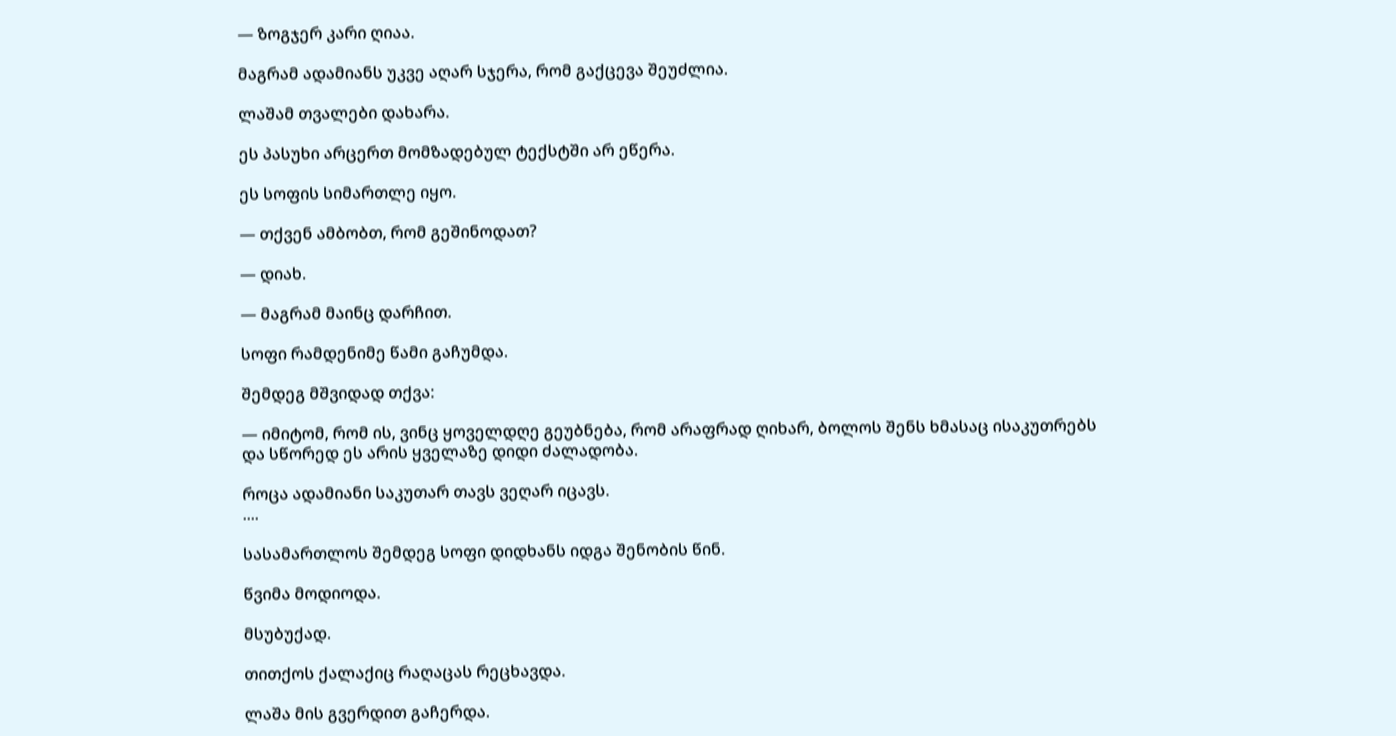— ზოგჯერ კარი ღიაა.

მაგრამ ადამიანს უკვე აღარ სჯერა, რომ გაქცევა შეუძლია.

ლაშამ თვალები დახარა.

ეს პასუხი არცერთ მომზადებულ ტექსტში არ ეწერა.

ეს სოფის სიმართლე იყო.

— თქვენ ამბობთ, რომ გეშინოდათ?

— დიახ.

— მაგრამ მაინც დარჩით.

სოფი რამდენიმე წამი გაჩუმდა.

შემდეგ მშვიდად თქვა:

— იმიტომ, რომ ის, ვინც ყოველდღე გეუბნება, რომ არაფრად ღიხარ, ბოლოს შენს ხმასაც ისაკუთრებს
და სწორედ ეს არის ყველაზე დიდი ძალადობა.

როცა ადამიანი საკუთარ თავს ვეღარ იცავს.
....

სასამართლოს შემდეგ სოფი დიდხანს იდგა შენობის წინ.

წვიმა მოდიოდა.

მსუბუქად.

თითქოს ქალაქიც რაღაცას რეცხავდა.

ლაშა მის გვერდით გაჩერდა.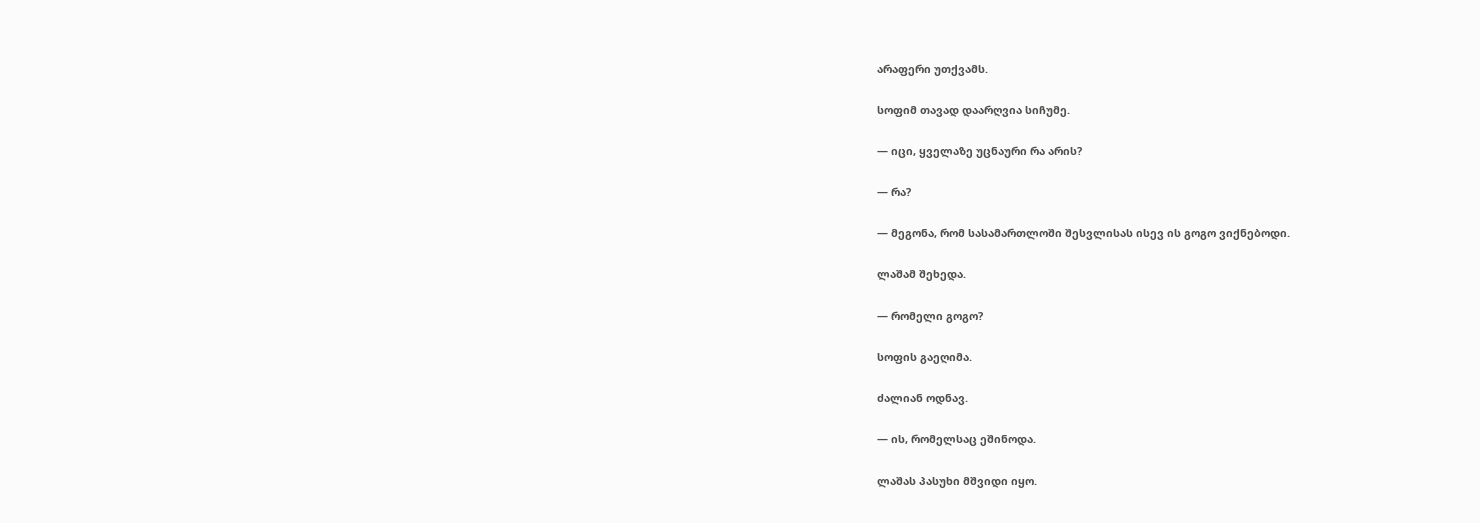არაფერი უთქვამს.

სოფიმ თავად დაარღვია სიჩუმე.

— იცი, ყველაზე უცნაური რა არის?

— რა?

— მეგონა, რომ სასამართლოში შესვლისას ისევ ის გოგო ვიქნებოდი.

ლაშამ შეხედა.

— რომელი გოგო?

სოფის გაეღიმა.

ძალიან ოდნავ.

— ის, რომელსაც ეშინოდა.

ლაშას პასუხი მშვიდი იყო.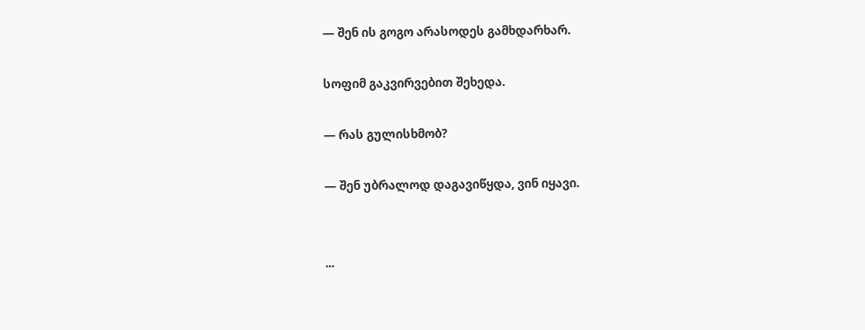— შენ ის გოგო არასოდეს გამხდარხარ.

სოფიმ გაკვირვებით შეხედა.

— რას გულისხმობ?

— შენ უბრალოდ დაგავიწყდა, ვინ იყავი.


...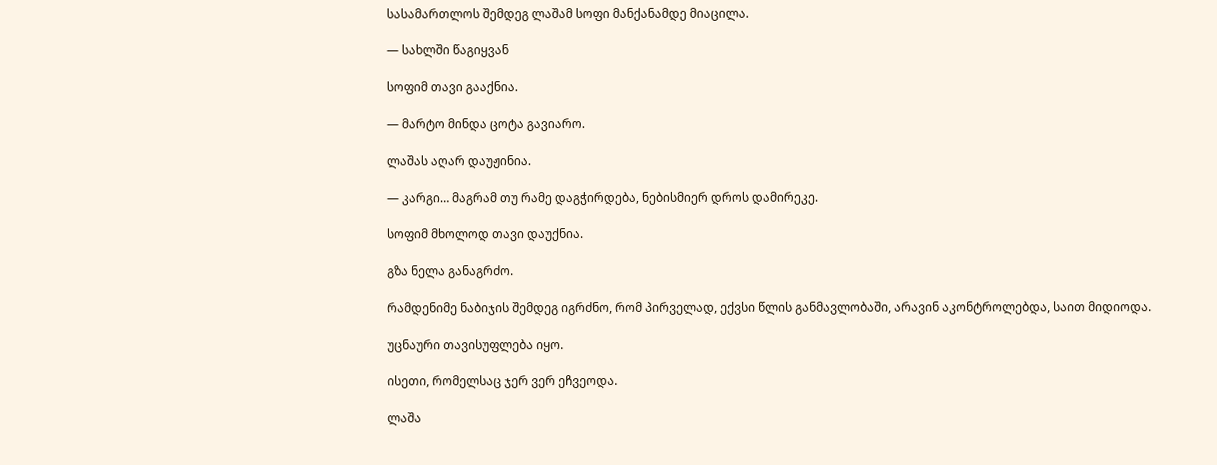სასამართლოს შემდეგ ლაშამ სოფი მანქანამდე მიაცილა.

— სახლში წაგიყვან

სოფიმ თავი გააქნია.

— მარტო მინდა ცოტა გავიარო.

ლაშას აღარ დაუჟინია.

— კარგი… მაგრამ თუ რამე დაგჭირდება, ნებისმიერ დროს დამირეკე.

სოფიმ მხოლოდ თავი დაუქნია.

გზა ნელა განაგრძო.

რამდენიმე ნაბიჯის შემდეგ იგრძნო, რომ პირველად, ექვსი წლის განმავლობაში, არავინ აკონტროლებდა, საით მიდიოდა.

უცნაური თავისუფლება იყო.

ისეთი, რომელსაც ჯერ ვერ ეჩვეოდა.

ლაშა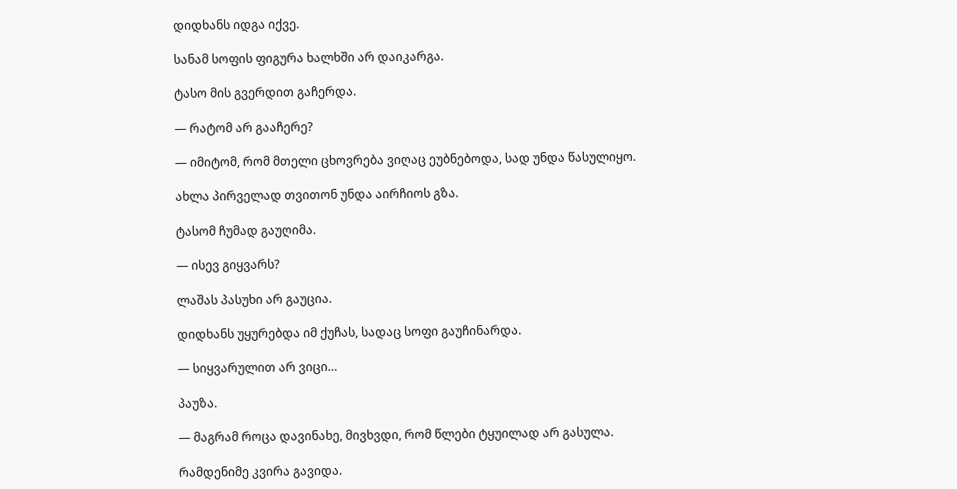დიდხანს იდგა იქვე.

სანამ სოფის ფიგურა ხალხში არ დაიკარგა.

ტასო მის გვერდით გაჩერდა.

— რატომ არ გააჩერე?

— იმიტომ, რომ მთელი ცხოვრება ვიღაც ეუბნებოდა, სად უნდა წასულიყო.

ახლა პირველად თვითონ უნდა აირჩიოს გზა.

ტასომ ჩუმად გაუღიმა.

— ისევ გიყვარს?

ლაშას პასუხი არ გაუცია.

დიდხანს უყურებდა იმ ქუჩას, სადაც სოფი გაუჩინარდა.

— სიყვარულით არ ვიცი…

პაუზა.

— მაგრამ როცა დავინახე, მივხვდი, რომ წლები ტყუილად არ გასულა.

რამდენიმე კვირა გავიდა.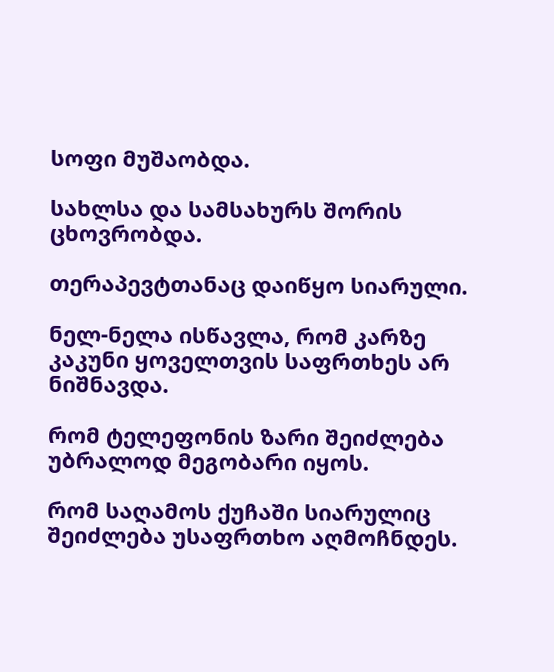სოფი მუშაობდა.

სახლსა და სამსახურს შორის ცხოვრობდა.

თერაპევტთანაც დაიწყო სიარული.

ნელ-ნელა ისწავლა, რომ კარზე კაკუნი ყოველთვის საფრთხეს არ ნიშნავდა.

რომ ტელეფონის ზარი შეიძლება უბრალოდ მეგობარი იყოს.

რომ საღამოს ქუჩაში სიარულიც შეიძლება უსაფრთხო აღმოჩნდეს.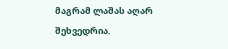მაგრამ ლაშას აღარ შეხვედრია.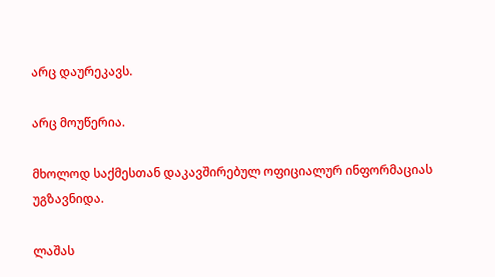არც დაურეკავს.

არც მოუწერია.

მხოლოდ საქმესთან დაკავშირებულ ოფიციალურ ინფორმაციას უგზავნიდა.

ლაშას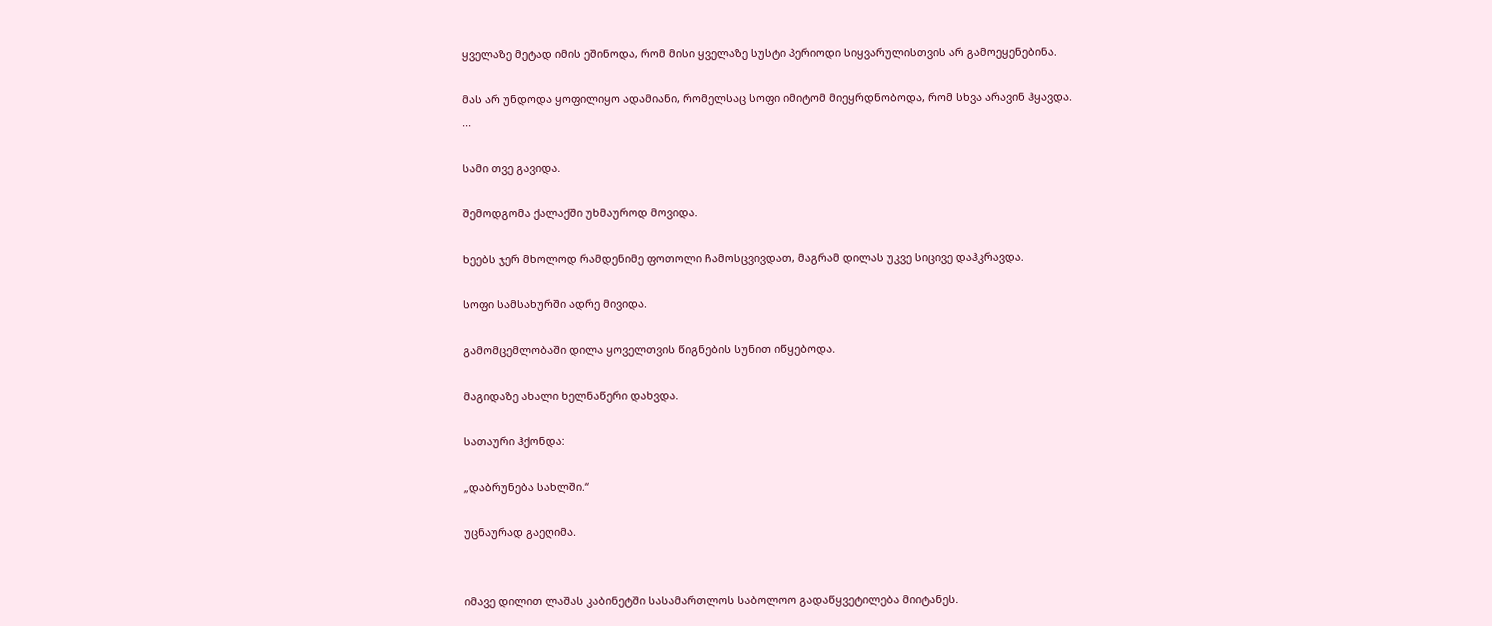ყველაზე მეტად იმის ეშინოდა, რომ მისი ყველაზე სუსტი პერიოდი სიყვარულისთვის არ გამოეყენებინა.

მას არ უნდოდა ყოფილიყო ადამიანი, რომელსაც სოფი იმიტომ მიეყრდნობოდა, რომ სხვა არავინ ჰყავდა.
...

სამი თვე გავიდა.

შემოდგომა ქალაქში უხმაუროდ მოვიდა.

ხეებს ჯერ მხოლოდ რამდენიმე ფოთოლი ჩამოსცვივდათ, მაგრამ დილას უკვე სიცივე დაჰკრავდა.

სოფი სამსახურში ადრე მივიდა.

გამომცემლობაში დილა ყოველთვის წიგნების სუნით იწყებოდა.

მაგიდაზე ახალი ხელნაწერი დახვდა.

სათაური ჰქონდა:

„დაბრუნება სახლში.“

უცნაურად გაეღიმა.


იმავე დილით ლაშას კაბინეტში სასამართლოს საბოლოო გადაწყვეტილება მიიტანეს.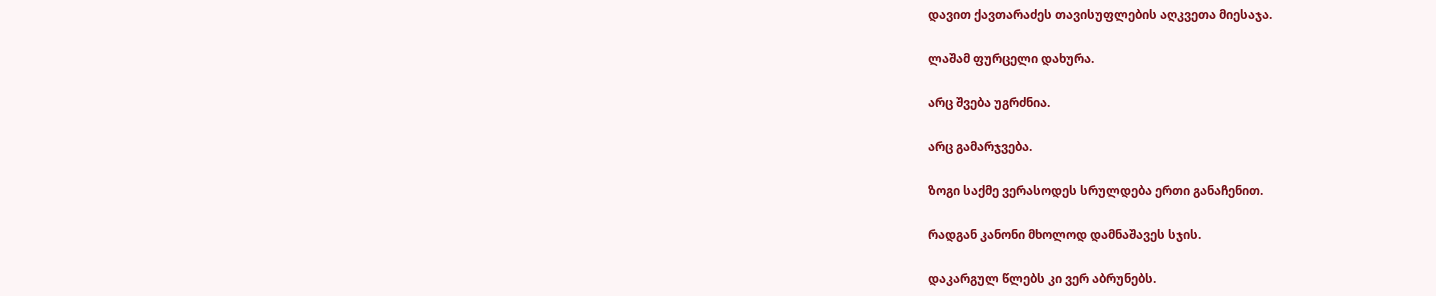დავით ქავთარაძეს თავისუფლების აღკვეთა მიესაჯა.

ლაშამ ფურცელი დახურა.

არც შვება უგრძნია.

არც გამარჯვება.

ზოგი საქმე ვერასოდეს სრულდება ერთი განაჩენით.

რადგან კანონი მხოლოდ დამნაშავეს სჯის.

დაკარგულ წლებს კი ვერ აბრუნებს.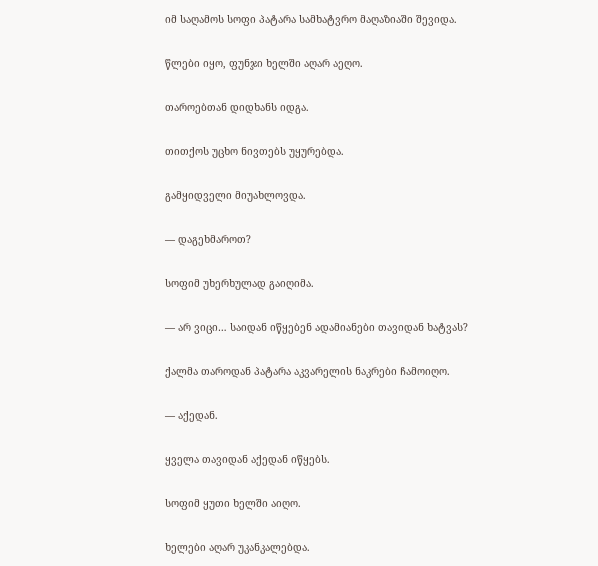იმ საღამოს სოფი პატარა სამხატვრო მაღაზიაში შევიდა.

წლები იყო, ფუნჯი ხელში აღარ აეღო.

თაროებთან დიდხანს იდგა.

თითქოს უცხო ნივთებს უყურებდა.

გამყიდველი მიუახლოვდა.

— დაგეხმაროთ?

სოფიმ უხერხულად გაიღიმა.

— არ ვიცი… საიდან იწყებენ ადამიანები თავიდან ხატვას?

ქალმა თაროდან პატარა აკვარელის ნაკრები ჩამოიღო.

— აქედან.

ყველა თავიდან აქედან იწყებს.

სოფიმ ყუთი ხელში აიღო.

ხელები აღარ უკანკალებდა.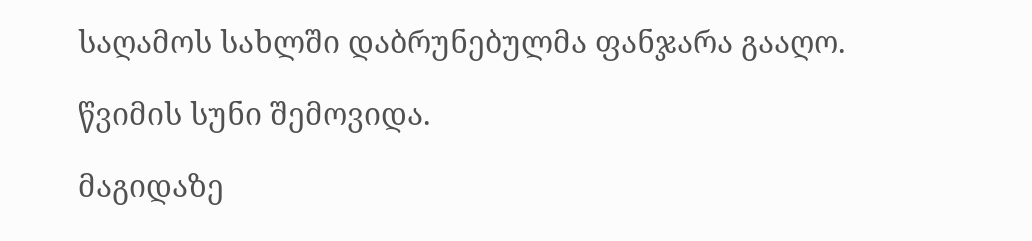საღამოს სახლში დაბრუნებულმა ფანჯარა გააღო.

წვიმის სუნი შემოვიდა.

მაგიდაზე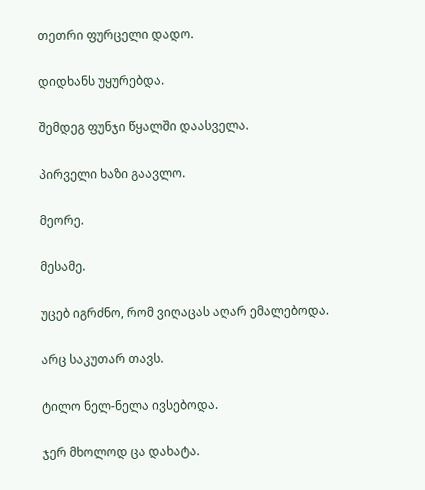თეთრი ფურცელი დადო.

დიდხანს უყურებდა.

შემდეგ ფუნჯი წყალში დაასველა.

პირველი ხაზი გაავლო.

მეორე.

მესამე.

უცებ იგრძნო, რომ ვიღაცას აღარ ემალებოდა.

არც საკუთარ თავს.

ტილო ნელ-ნელა ივსებოდა.

ჯერ მხოლოდ ცა დახატა.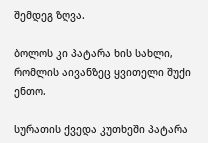შემდეგ ზღვა.

ბოლოს კი პატარა ხის სახლი, რომლის აივანზეც ყვითელი შუქი ენთო.

სურათის ქვედა კუთხეში პატარა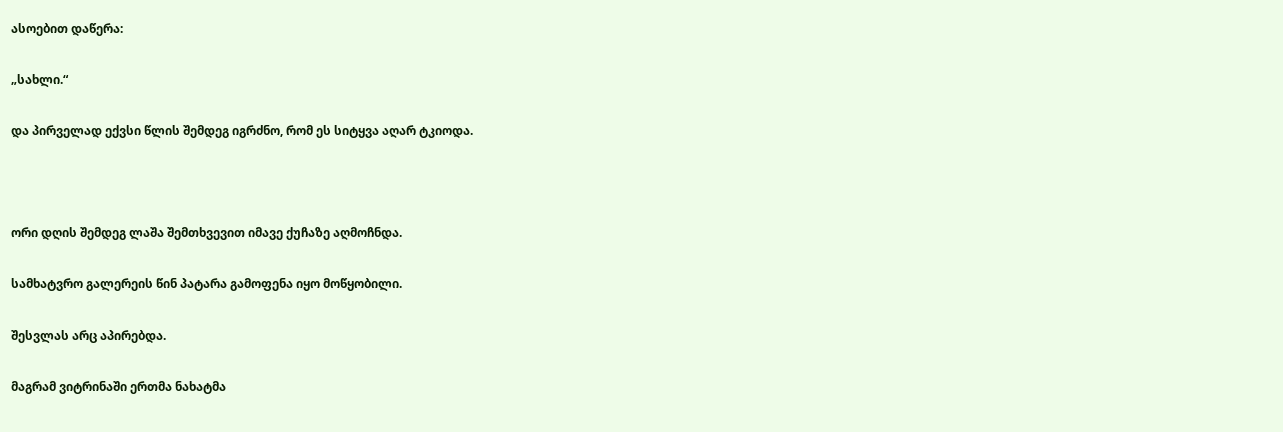ასოებით დაწერა:

„სახლი.“

და პირველად ექვსი წლის შემდეგ იგრძნო, რომ ეს სიტყვა აღარ ტკიოდა.



ორი დღის შემდეგ ლაშა შემთხვევით იმავე ქუჩაზე აღმოჩნდა.

სამხატვრო გალერეის წინ პატარა გამოფენა იყო მოწყობილი.

შესვლას არც აპირებდა.

მაგრამ ვიტრინაში ერთმა ნახატმა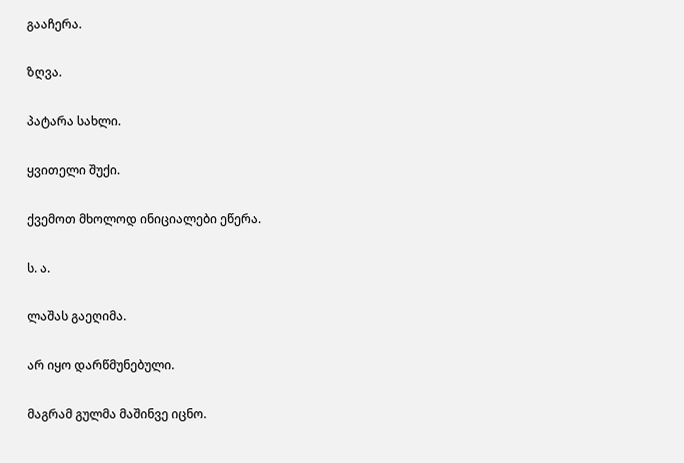გააჩერა.

ზღვა.

პატარა სახლი.

ყვითელი შუქი.

ქვემოთ მხოლოდ ინიციალები ეწერა.

ს. ა.

ლაშას გაეღიმა.

არ იყო დარწმუნებული.

მაგრამ გულმა მაშინვე იცნო.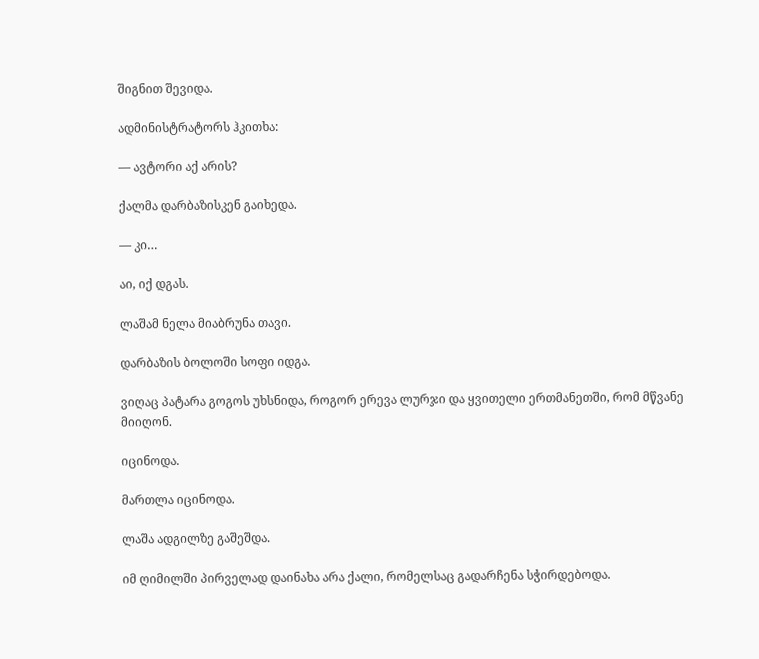შიგნით შევიდა.

ადმინისტრატორს ჰკითხა:

— ავტორი აქ არის?

ქალმა დარბაზისკენ გაიხედა.

— კი…

აი, იქ დგას.

ლაშამ ნელა მიაბრუნა თავი.

დარბაზის ბოლოში სოფი იდგა.

ვიღაც პატარა გოგოს უხსნიდა, როგორ ერევა ლურჯი და ყვითელი ერთმანეთში, რომ მწვანე მიიღონ.

იცინოდა.

მართლა იცინოდა.

ლაშა ადგილზე გაშეშდა.

იმ ღიმილში პირველად დაინახა არა ქალი, რომელსაც გადარჩენა სჭირდებოდა.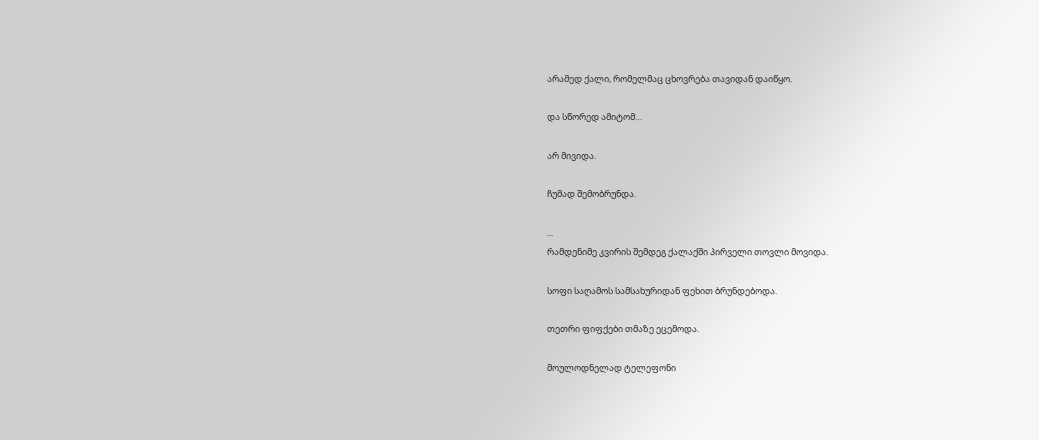არამედ ქალი, რომელმაც ცხოვრება თავიდან დაიწყო.

და სწორედ ამიტომ…

არ მივიდა.

ჩუმად შემობრუნდა.

...
რამდენიმე კვირის შემდეგ ქალაქში პირველი თოვლი მოვიდა.

სოფი საღამოს სამსახურიდან ფეხით ბრუნდებოდა.

თეთრი ფიფქები თმაზე ეცემოდა.

მოულოდნელად ტელეფონი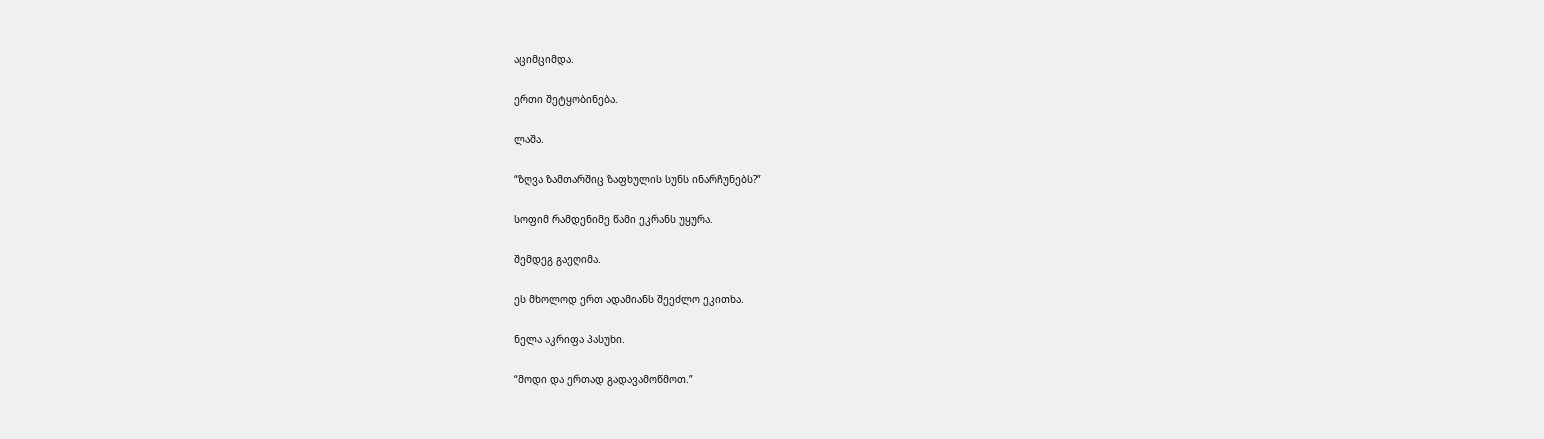აციმციმდა.

ერთი შეტყობინება.

ლაშა.

“ზღვა ზამთარშიც ზაფხულის სუნს ინარჩუნებს?”

სოფიმ რამდენიმე წამი ეკრანს უყურა.

შემდეგ გაეღიმა.

ეს მხოლოდ ერთ ადამიანს შეეძლო ეკითხა.

ნელა აკრიფა პასუხი.

“მოდი და ერთად გადავამოწმოთ.”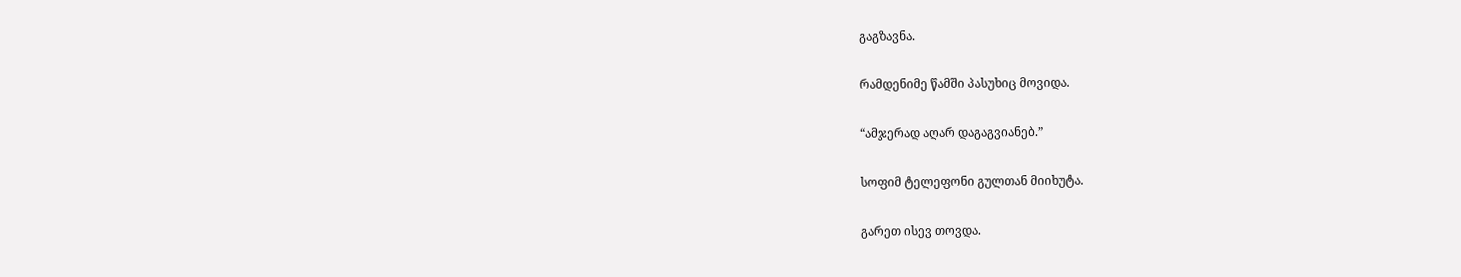გაგზავნა.

რამდენიმე წამში პასუხიც მოვიდა.

“ამჯერად აღარ დაგაგვიანებ.”

სოფიმ ტელეფონი გულთან მიიხუტა.

გარეთ ისევ თოვდა.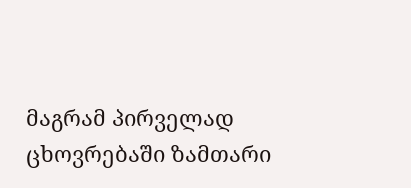მაგრამ პირველად ცხოვრებაში ზამთარი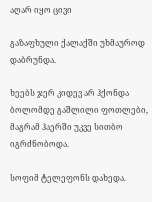აღარ იყო ცივი

გაზაფხული ქალაქში უხმაუროდ დაბრუნდა.

ხეებს ჯერ კიდევ არ ჰქონდა ბოლომდე გაშლილი ფოთლები, მაგრამ ჰაერში უკვე სითბო იგრძნობოდა.

სოფიმ ტელეფონს დახედა.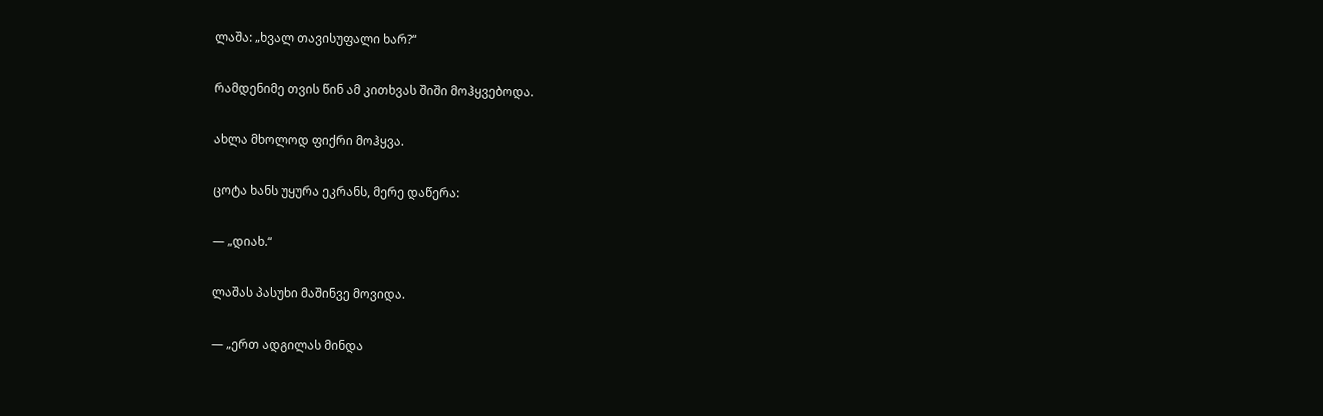ლაშა: „ხვალ თავისუფალი ხარ?“

რამდენიმე თვის წინ ამ კითხვას შიში მოჰყვებოდა.

ახლა მხოლოდ ფიქრი მოჰყვა.

ცოტა ხანს უყურა ეკრანს, მერე დაწერა:

— „დიახ.“

ლაშას პასუხი მაშინვე მოვიდა.

— „ერთ ადგილას მინდა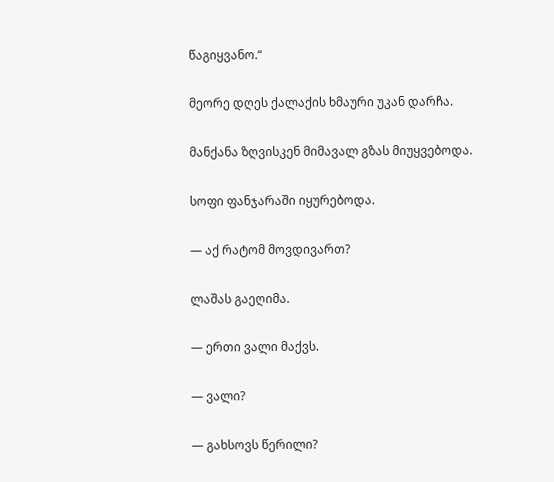წაგიყვანო.“

მეორე დღეს ქალაქის ხმაური უკან დარჩა.

მანქანა ზღვისკენ მიმავალ გზას მიუყვებოდა.

სოფი ფანჯარაში იყურებოდა.

— აქ რატომ მოვდივართ?

ლაშას გაეღიმა.

— ერთი ვალი მაქვს.

— ვალი?

— გახსოვს წერილი?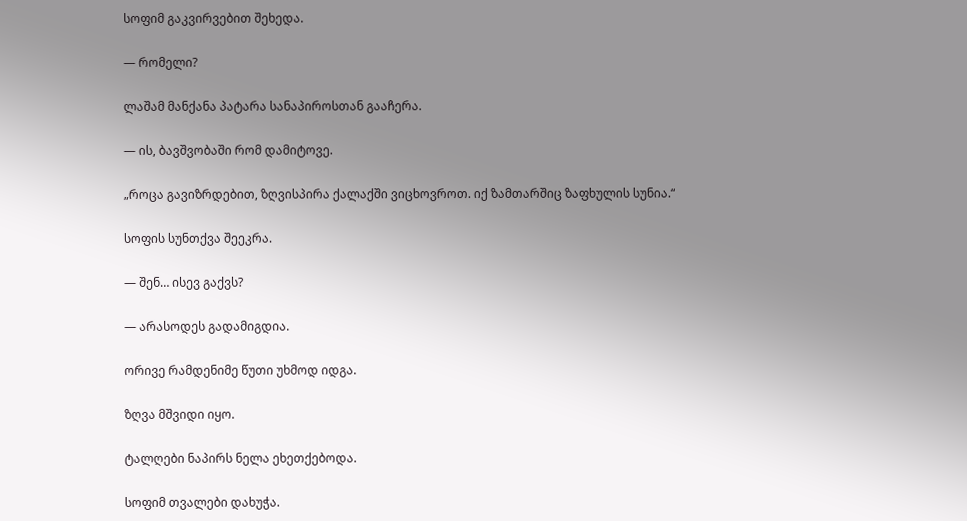სოფიმ გაკვირვებით შეხედა.

— რომელი?

ლაშამ მანქანა პატარა სანაპიროსთან გააჩერა.

— ის, ბავშვობაში რომ დამიტოვე.

„როცა გავიზრდებით, ზღვისპირა ქალაქში ვიცხოვროთ. იქ ზამთარშიც ზაფხულის სუნია.“

სოფის სუნთქვა შეეკრა.

— შენ… ისევ გაქვს?

— არასოდეს გადამიგდია.

ორივე რამდენიმე წუთი უხმოდ იდგა.

ზღვა მშვიდი იყო.

ტალღები ნაპირს ნელა ეხეთქებოდა.

სოფიმ თვალები დახუჭა.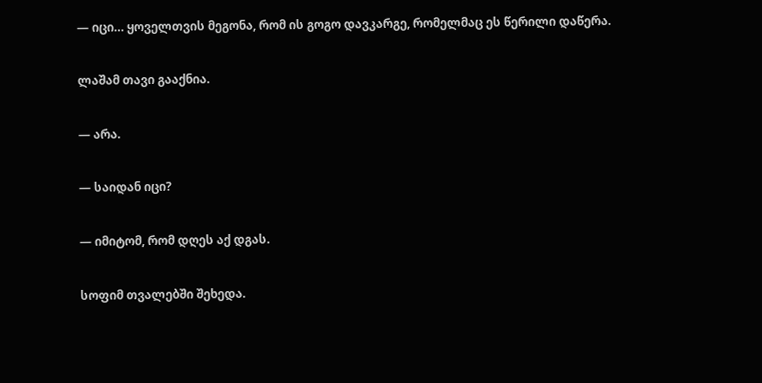— იცი… ყოველთვის მეგონა, რომ ის გოგო დავკარგე, რომელმაც ეს წერილი დაწერა.

ლაშამ თავი გააქნია.

— არა.

— საიდან იცი?

— იმიტომ, რომ დღეს აქ დგას.

სოფიმ თვალებში შეხედა.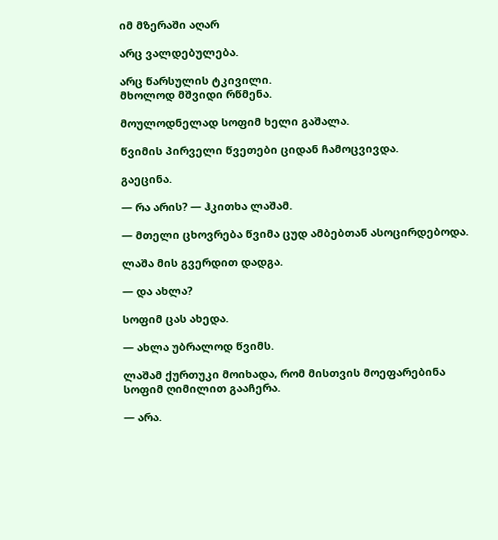იმ მზერაში აღარ

არც ვალდებულება.

არც წარსულის ტკივილი.
მხოლოდ მშვიდი რწმენა.

მოულოდნელად სოფიმ ხელი გაშალა.

წვიმის პირველი წვეთები ციდან ჩამოცვივდა.

გაეცინა.

— რა არის? — ჰკითხა ლაშამ.

— მთელი ცხოვრება წვიმა ცუდ ამბებთან ასოცირდებოდა.

ლაშა მის გვერდით დადგა.

— და ახლა?

სოფიმ ცას ახედა.

— ახლა უბრალოდ წვიმს.

ლაშამ ქურთუკი მოიხადა, რომ მისთვის მოეფარებინა
სოფიმ ღიმილით გააჩერა.

— არა.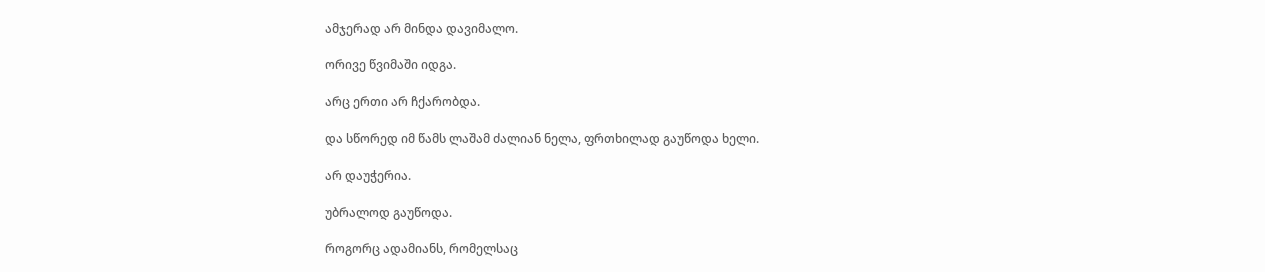ამჯერად არ მინდა დავიმალო.

ორივე წვიმაში იდგა.

არც ერთი არ ჩქარობდა.

და სწორედ იმ წამს ლაშამ ძალიან ნელა, ფრთხილად გაუწოდა ხელი.

არ დაუჭერია.

უბრალოდ გაუწოდა.

როგორც ადამიანს, რომელსაც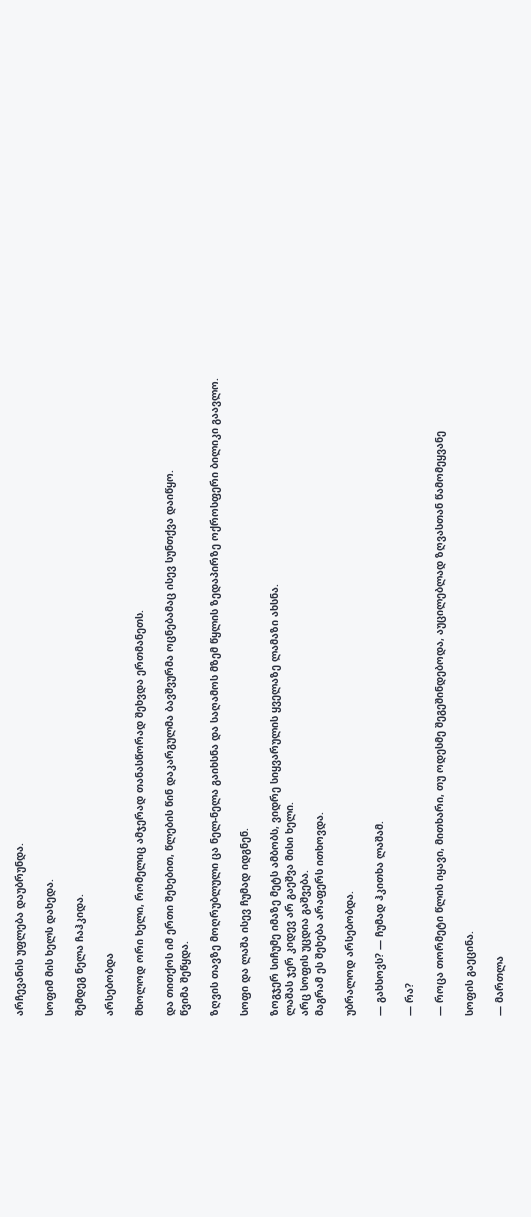არჩევანის უფლება დაუბრუნდა.

სოფიმ მის ხელს დახედა.

შემდეგ ნელა ჩაჰკიდა.

არსებობდა

მხოლოდ ორი ხელი, რომელიც ამჯერად თანასწორად შეხვდა ერთმანეთს.

და თითქოს იმ ერთი შეხებით, წლების წინ დაკარგულმა ბავშვურმა ოცნებამაც ისევ სუნთქვა დაიწყო.
წვიმა შეწყდა.

ზღვის თავზე მოღრუბლული ცა ნელ-ნელა გაიხსნა და საღამოს მზემ წყლის ზედაპირზე ოქროსფერი ბილიკი გაავლო.

სოფი და ლაშა ისევ ჩუმად იდგნენ.

ზოგჯერ სიჩუმე იმაზე მეტს ამბობს, ვიდრე სიყვარულის ყველაზე ლამაზი ახსნა.
ლაშას ჯერ კიდევ არ გაეშვა მისი ხელი.
არც სოფის უცდია გაშვება.
მაგრამ ეს შეხება არაფერს ითხოვდა.

უბრალოდ არსებობდა.

— გახსოვს? — ჩუმად ჰკითხა ლაშამ.

— რა?

— როცა თორმეტი წლის იყავი, მითხარი, თუ ოდესმე შეგეშინდებოდა, აუცილებლად ზღვასთან წამომეყვანე

სოფის გაეცინა.

— მართლა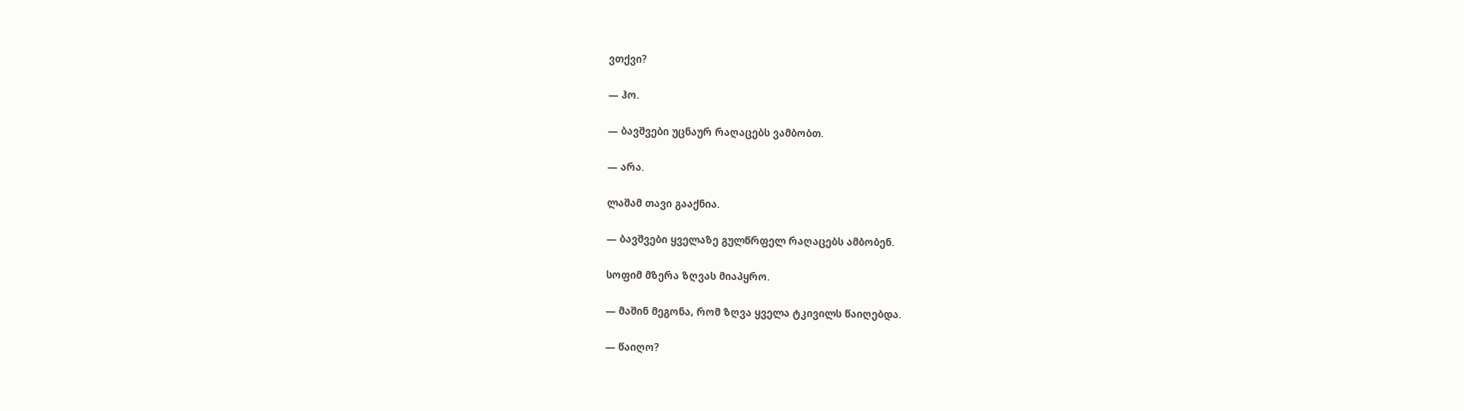ვთქვი?

— ჰო.

— ბავშვები უცნაურ რაღაცებს ვამბობთ.

— არა.

ლაშამ თავი გააქნია.

— ბავშვები ყველაზე გულწრფელ რაღაცებს ამბობენ.

სოფიმ მზერა ზღვას მიაპყრო.

— მაშინ მეგონა, რომ ზღვა ყველა ტკივილს წაიღებდა.

— წაიღო?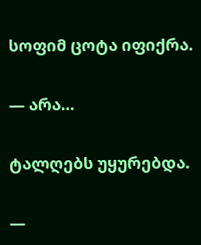სოფიმ ცოტა იფიქრა.

— არა…

ტალღებს უყურებდა.

—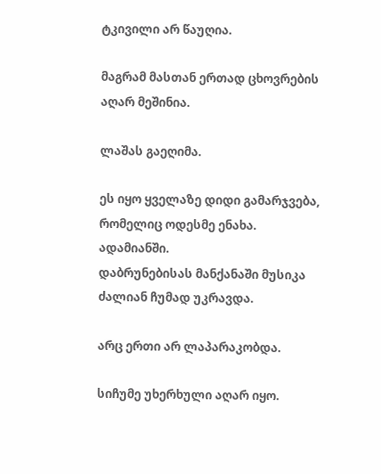ტკივილი არ წაუღია.

მაგრამ მასთან ერთად ცხოვრების აღარ მეშინია.

ლაშას გაეღიმა.

ეს იყო ყველაზე დიდი გამარჯვება, რომელიც ოდესმე ენახა.
ადამიანში.
დაბრუნებისას მანქანაში მუსიკა ძალიან ჩუმად უკრავდა.

არც ერთი არ ლაპარაკობდა.

სიჩუმე უხერხული აღარ იყო.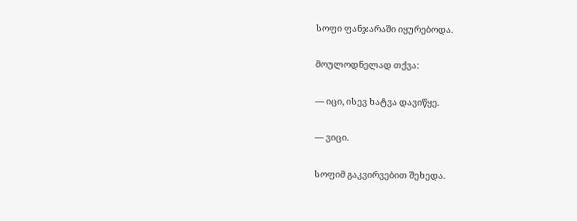სოფი ფანჯარაში იყურებოდა.

მოულოდნელად თქვა:

— იცი, ისევ ხატვა დავიწყე.

— ვიცი.

სოფიმ გაკვირვებით შეხედა.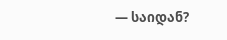— საიდან?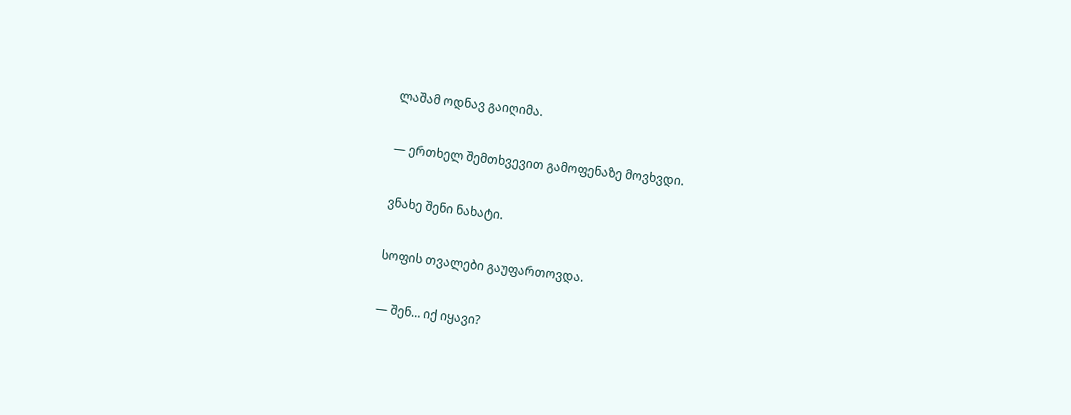ლაშამ ოდნავ გაიღიმა.

— ერთხელ შემთხვევით გამოფენაზე მოვხვდი.

ვნახე შენი ნახატი.

სოფის თვალები გაუფართოვდა.

— შენ… იქ იყავი?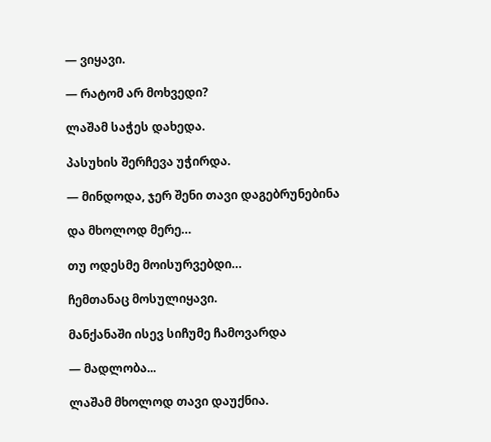— ვიყავი.

— რატომ არ მოხვედი?

ლაშამ საჭეს დახედა.

პასუხის შერჩევა უჭირდა.

— მინდოდა, ჯერ შენი თავი დაგებრუნებინა

და მხოლოდ მერე…

თუ ოდესმე მოისურვებდი…

ჩემთანაც მოსულიყავი.

მანქანაში ისევ სიჩუმე ჩამოვარდა

— მადლობა...

ლაშამ მხოლოდ თავი დაუქნია.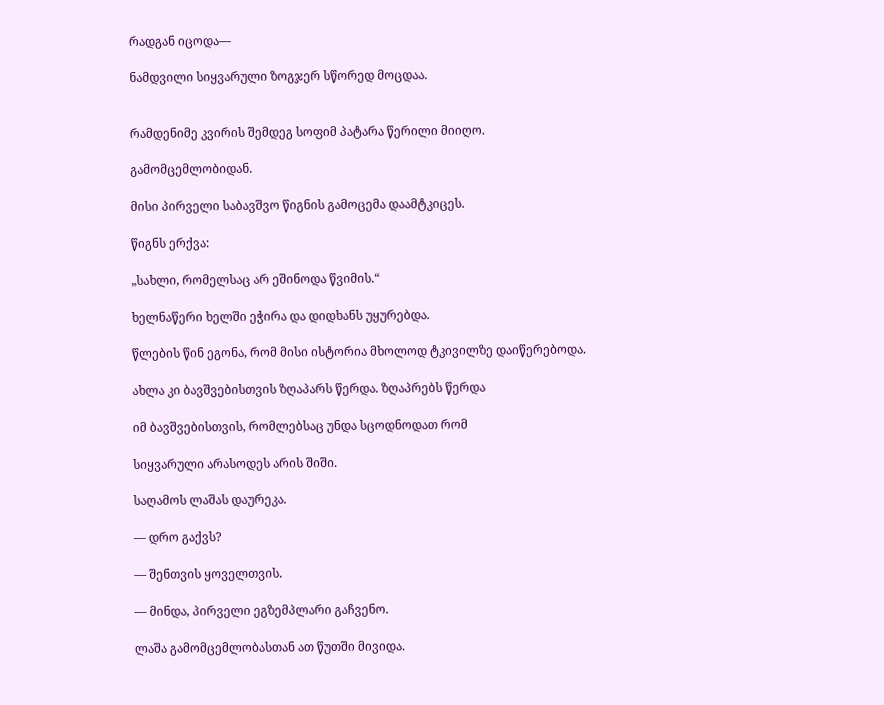რადგან იცოდა—

ნამდვილი სიყვარული ზოგჯერ სწორედ მოცდაა.


რამდენიმე კვირის შემდეგ სოფიმ პატარა წერილი მიიღო.

გამომცემლობიდან.

მისი პირველი საბავშვო წიგნის გამოცემა დაამტკიცეს.

წიგნს ერქვა:

„სახლი, რომელსაც არ ეშინოდა წვიმის.“

ხელნაწერი ხელში ეჭირა და დიდხანს უყურებდა.

წლების წინ ეგონა, რომ მისი ისტორია მხოლოდ ტკივილზე დაიწერებოდა.

ახლა კი ბავშვებისთვის ზღაპარს წერდა. ზღაპრებს წერდა

იმ ბავშვებისთვის, რომლებსაც უნდა სცოდნოდათ რომ

სიყვარული არასოდეს არის შიში.

საღამოს ლაშას დაურეკა.

— დრო გაქვს?

— შენთვის ყოველთვის.

— მინდა, პირველი ეგზემპლარი გაჩვენო.

ლაშა გამომცემლობასთან ათ წუთში მივიდა.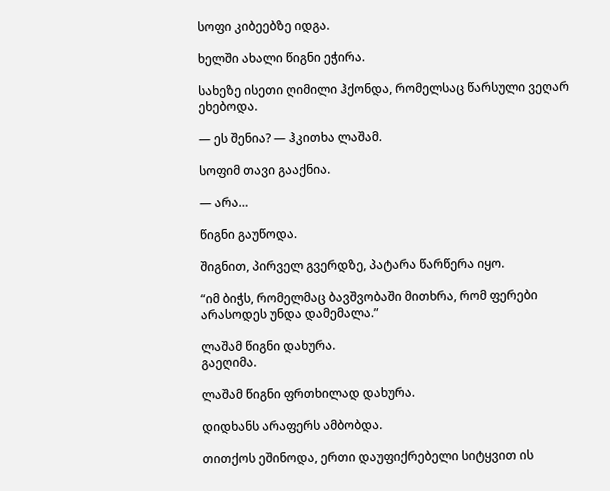სოფი კიბეებზე იდგა.

ხელში ახალი წიგნი ეჭირა.

სახეზე ისეთი ღიმილი ჰქონდა, რომელსაც წარსული ვეღარ ეხებოდა.

— ეს შენია? — ჰკითხა ლაშამ.

სოფიმ თავი გააქნია.

— არა…

წიგნი გაუწოდა.

შიგნით, პირველ გვერდზე, პატარა წარწერა იყო.

“იმ ბიჭს, რომელმაც ბავშვობაში მითხრა, რომ ფერები არასოდეს უნდა დამემალა.”

ლაშამ წიგნი დახურა.
გაეღიმა.

ლაშამ წიგნი ფრთხილად დახურა.

დიდხანს არაფერს ამბობდა.

თითქოს ეშინოდა, ერთი დაუფიქრებელი სიტყვით ის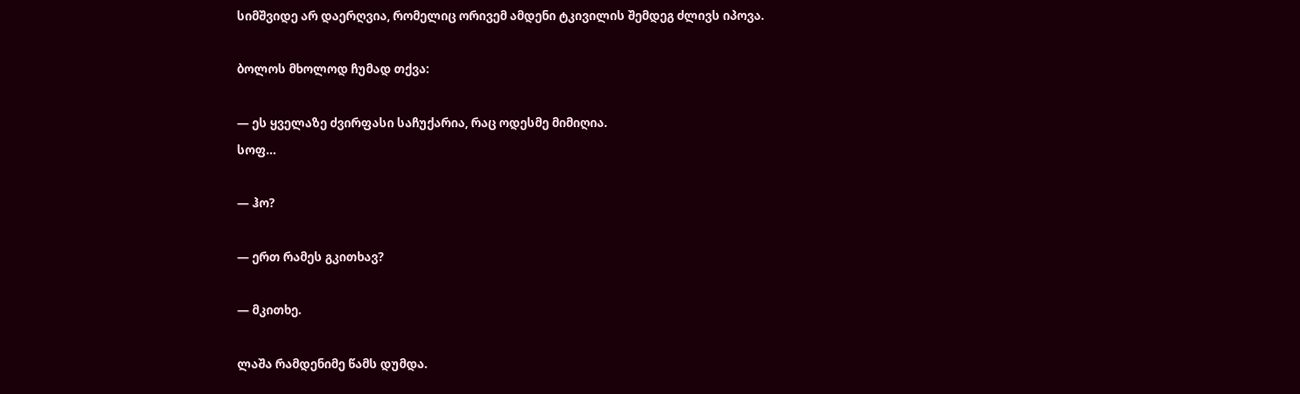სიმშვიდე არ დაერღვია, რომელიც ორივემ ამდენი ტკივილის შემდეგ ძლივს იპოვა.

ბოლოს მხოლოდ ჩუმად თქვა:

— ეს ყველაზე ძვირფასი საჩუქარია, რაც ოდესმე მიმიღია.
სოფ…

— ჰო?

— ერთ რამეს გკითხავ?

— მკითხე.

ლაშა რამდენიმე წამს დუმდა.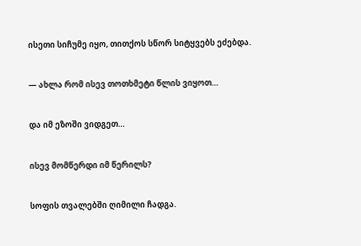ისეთი სიჩუმე იყო, თითქოს სწორ სიტყვებს ეძებდა.

— ახლა რომ ისევ თოთხმეტი წლის ვიყოთ…

და იმ ეზოში ვიდგეთ…

ისევ მომწერდი იმ წერილს?

სოფის თვალებში ღიმილი ჩადგა.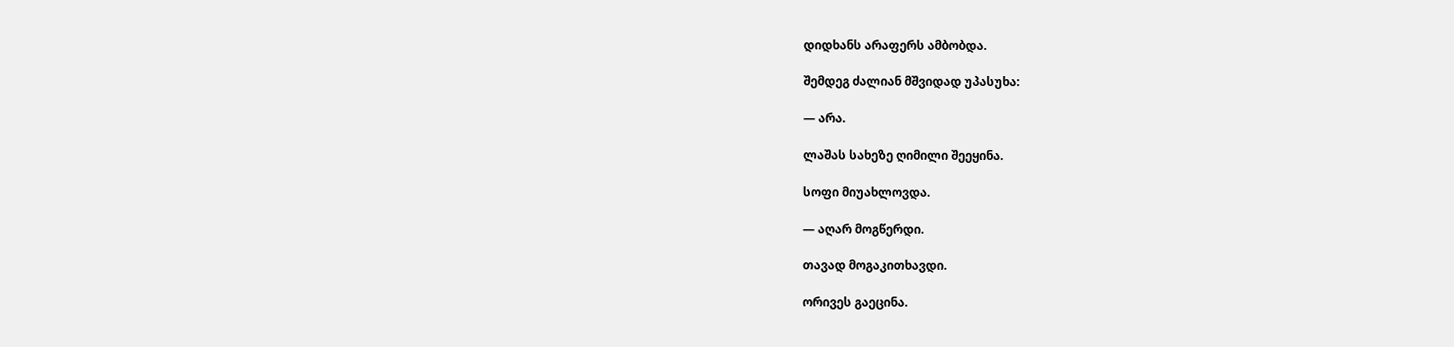დიდხანს არაფერს ამბობდა.

შემდეგ ძალიან მშვიდად უპასუხა:

— არა.

ლაშას სახეზე ღიმილი შეეყინა.

სოფი მიუახლოვდა.

— აღარ მოგწერდი.

თავად მოგაკითხავდი.

ორივეს გაეცინა.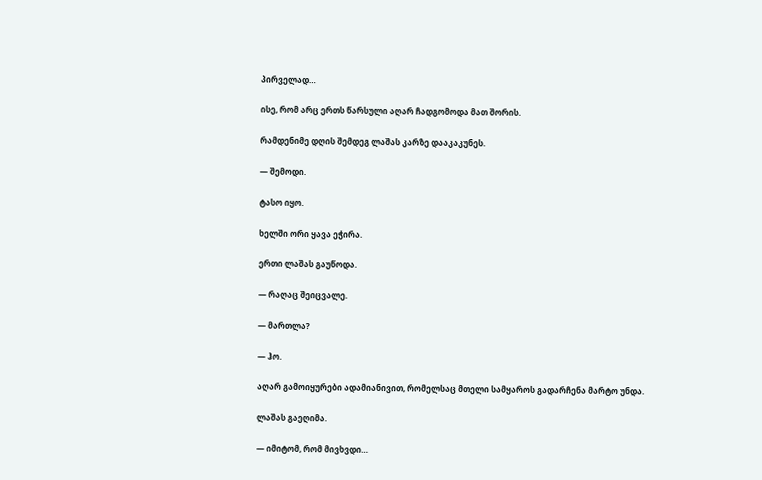პირველად…

ისე, რომ არც ერთს წარსული აღარ ჩადგომოდა მათ შორის.

რამდენიმე დღის შემდეგ ლაშას კარზე დააკაკუნეს.

— შემოდი.

ტასო იყო.

ხელში ორი ყავა ეჭირა.

ერთი ლაშას გაუწოდა.

— რაღაც შეიცვალე.

— მართლა?

— ჰო.

აღარ გამოიყურები ადამიანივით, რომელსაც მთელი სამყაროს გადარჩენა მარტო უნდა.

ლაშას გაეღიმა.

— იმიტომ, რომ მივხვდი…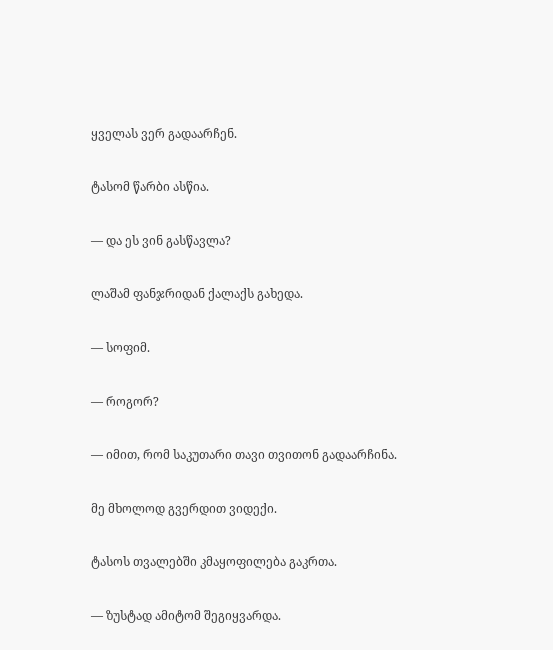ყველას ვერ გადაარჩენ.

ტასომ წარბი ასწია.

— და ეს ვინ გასწავლა?

ლაშამ ფანჯრიდან ქალაქს გახედა.

— სოფიმ.

— როგორ?

— იმით, რომ საკუთარი თავი თვითონ გადაარჩინა.

მე მხოლოდ გვერდით ვიდექი.

ტასოს თვალებში კმაყოფილება გაკრთა.

— ზუსტად ამიტომ შეგიყვარდა.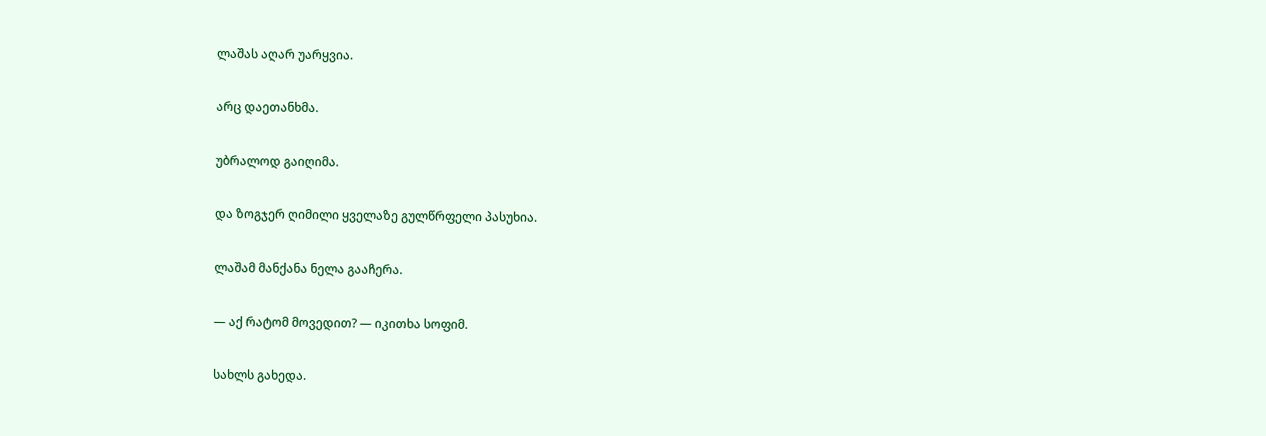ლაშას აღარ უარყვია.

არც დაეთანხმა.

უბრალოდ გაიღიმა.

და ზოგჯერ ღიმილი ყველაზე გულწრფელი პასუხია.

ლაშამ მანქანა ნელა გააჩერა.

— აქ რატომ მოვედით? — იკითხა სოფიმ.

სახლს გახედა.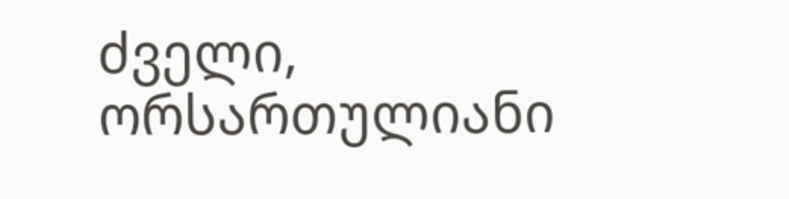ძველი, ორსართულიანი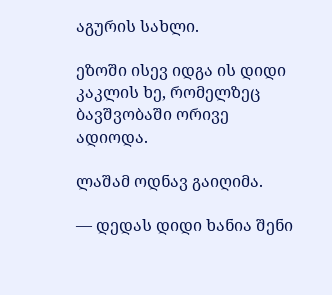აგურის სახლი.

ეზოში ისევ იდგა ის დიდი კაკლის ხე, რომელზეც ბავშვობაში ორივე ადიოდა.

ლაშამ ოდნავ გაიღიმა.

— დედას დიდი ხანია შენი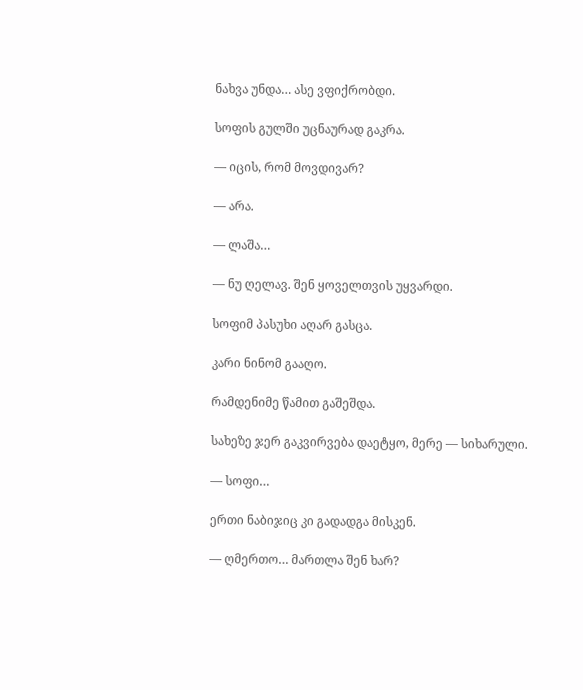ნახვა უნდა… ასე ვფიქრობდი.

სოფის გულში უცნაურად გაკრა.

— იცის, რომ მოვდივარ?

— არა.

— ლაშა…

— ნუ ღელავ. შენ ყოველთვის უყვარდი.

სოფიმ პასუხი აღარ გასცა.

კარი ნინომ გააღო.

რამდენიმე წამით გაშეშდა.

სახეზე ჯერ გაკვირვება დაეტყო, მერე — სიხარული.

— სოფი…

ერთი ნაბიჯიც კი გადადგა მისკენ.

— ღმერთო… მართლა შენ ხარ?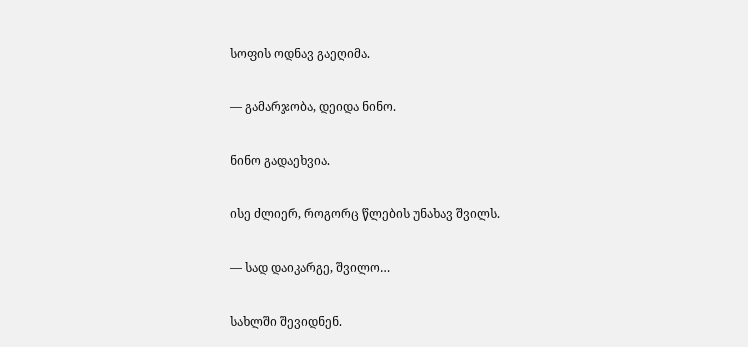სოფის ოდნავ გაეღიმა.

— გამარჯობა, დეიდა ნინო.

ნინო გადაეხვია.

ისე ძლიერ, როგორც წლების უნახავ შვილს.

— სად დაიკარგე, შვილო…

სახლში შევიდნენ.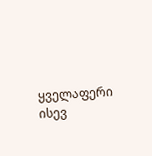ყველაფერი ისევ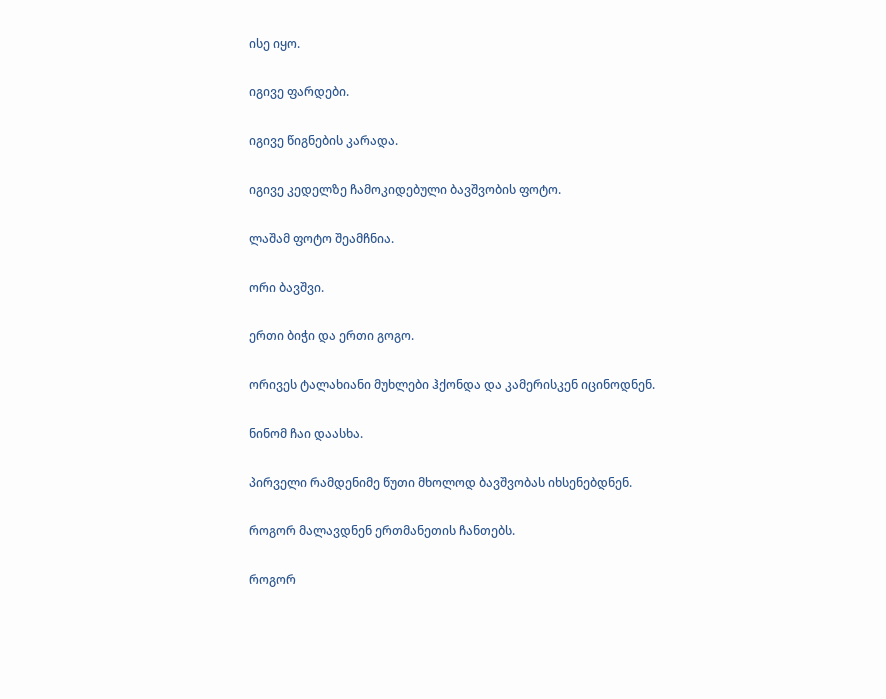ისე იყო.

იგივე ფარდები.

იგივე წიგნების კარადა.

იგივე კედელზე ჩამოკიდებული ბავშვობის ფოტო.

ლაშამ ფოტო შეამჩნია.

ორი ბავშვი.

ერთი ბიჭი და ერთი გოგო.

ორივეს ტალახიანი მუხლები ჰქონდა და კამერისკენ იცინოდნენ.

ნინომ ჩაი დაასხა.

პირველი რამდენიმე წუთი მხოლოდ ბავშვობას იხსენებდნენ.

როგორ მალავდნენ ერთმანეთის ჩანთებს.

როგორ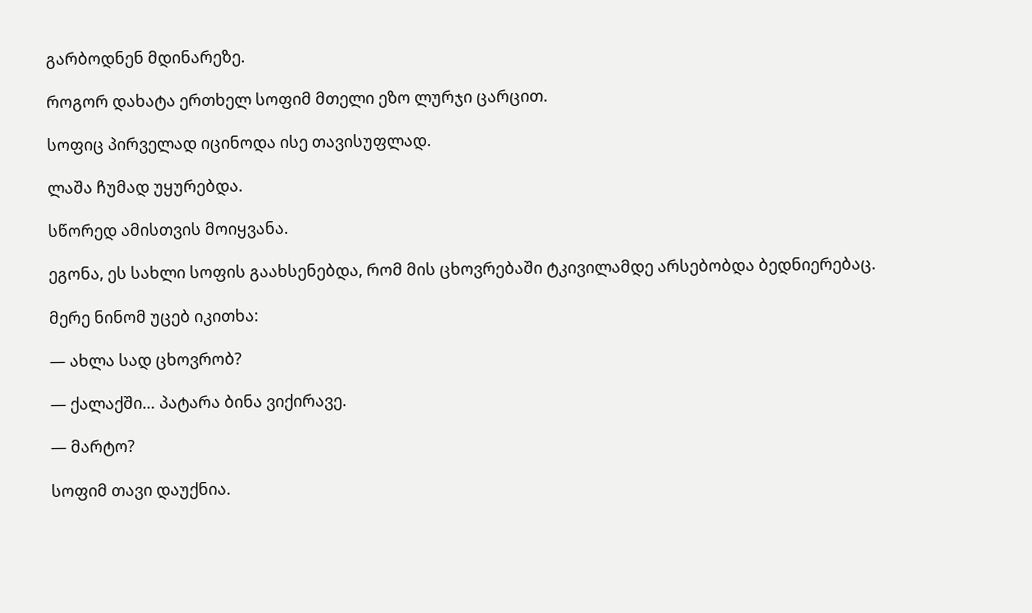გარბოდნენ მდინარეზე.

როგორ დახატა ერთხელ სოფიმ მთელი ეზო ლურჯი ცარცით.

სოფიც პირველად იცინოდა ისე თავისუფლად.

ლაშა ჩუმად უყურებდა.

სწორედ ამისთვის მოიყვანა.

ეგონა, ეს სახლი სოფის გაახსენებდა, რომ მის ცხოვრებაში ტკივილამდე არსებობდა ბედნიერებაც.

მერე ნინომ უცებ იკითხა:

— ახლა სად ცხოვრობ?

— ქალაქში… პატარა ბინა ვიქირავე.

— მარტო?

სოფიმ თავი დაუქნია.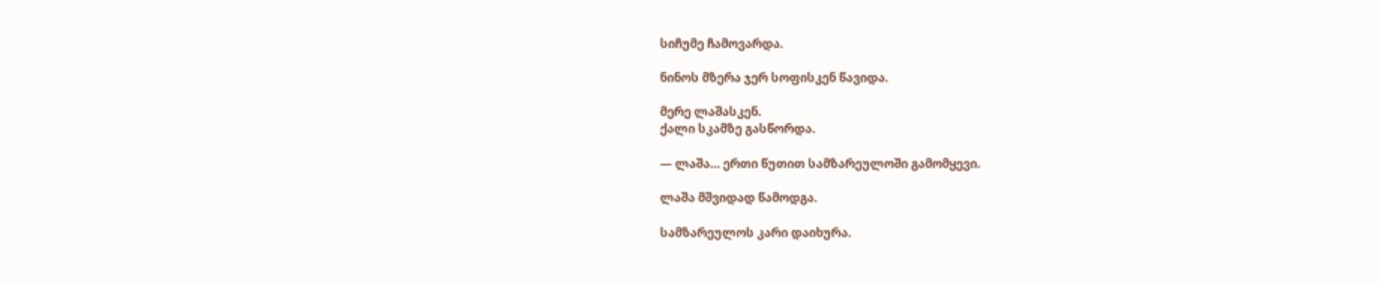სიჩუმე ჩამოვარდა.

ნინოს მზერა ჯერ სოფისკენ წავიდა.

მერე ლაშასკენ.
ქალი სკამზე გასწორდა.

— ლაშა… ერთი წუთით სამზარეულოში გამომყევი.

ლაშა მშვიდად წამოდგა.

სამზარეულოს კარი დაიხურა.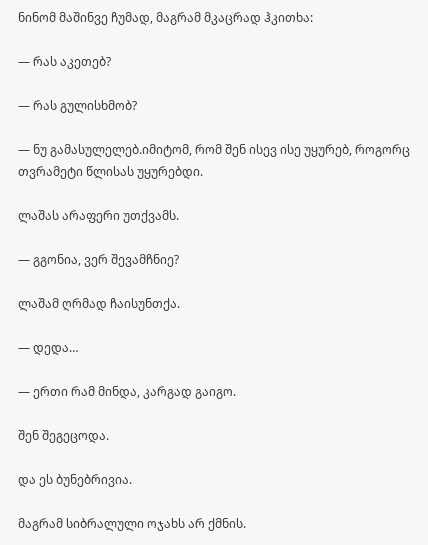ნინომ მაშინვე ჩუმად, მაგრამ მკაცრად ჰკითხა:

— რას აკეთებ?

— რას გულისხმობ?

— ნუ გამასულელებ.იმიტომ, რომ შენ ისევ ისე უყურებ, როგორც თვრამეტი წლისას უყურებდი.

ლაშას არაფერი უთქვამს.

— გგონია, ვერ შევამჩნიე?

ლაშამ ღრმად ჩაისუნთქა.

— დედა…

— ერთი რამ მინდა, კარგად გაიგო.

შენ შეგეცოდა.

და ეს ბუნებრივია.

მაგრამ სიბრალული ოჯახს არ ქმნის.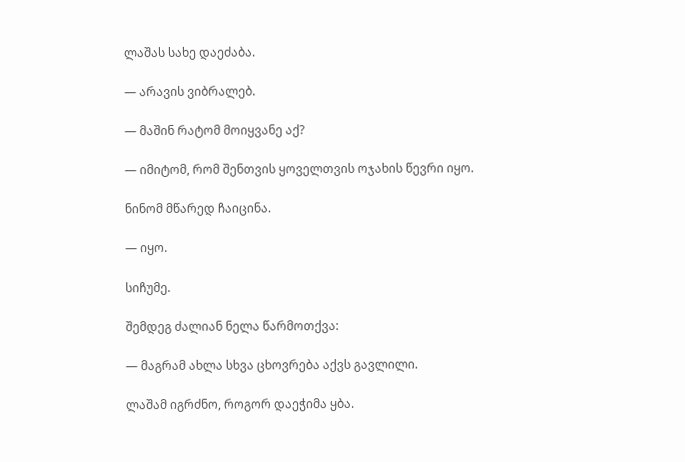ლაშას სახე დაეძაბა.

— არავის ვიბრალებ.

— მაშინ რატომ მოიყვანე აქ?

— იმიტომ, რომ შენთვის ყოველთვის ოჯახის წევრი იყო.

ნინომ მწარედ ჩაიცინა.

— იყო.

სიჩუმე.

შემდეგ ძალიან ნელა წარმოთქვა:

— მაგრამ ახლა სხვა ცხოვრება აქვს გავლილი.

ლაშამ იგრძნო, როგორ დაეჭიმა ყბა.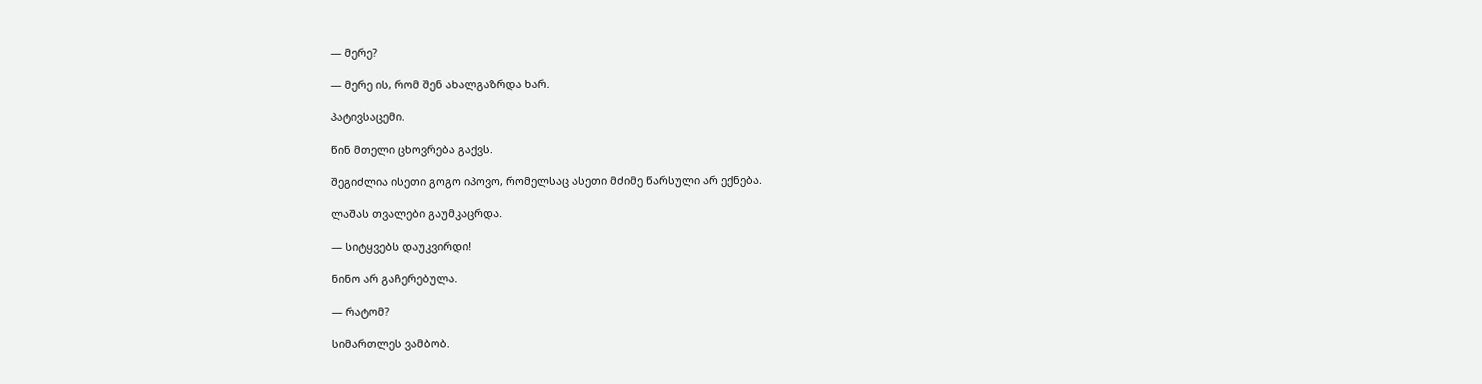— მერე?

— მერე ის, რომ შენ ახალგაზრდა ხარ.

პატივსაცემი.

წინ მთელი ცხოვრება გაქვს.

შეგიძლია ისეთი გოგო იპოვო, რომელსაც ასეთი მძიმე წარსული არ ექნება.

ლაშას თვალები გაუმკაცრდა.

— სიტყვებს დაუკვირდი!

ნინო არ გაჩერებულა.

— რატომ?

სიმართლეს ვამბობ.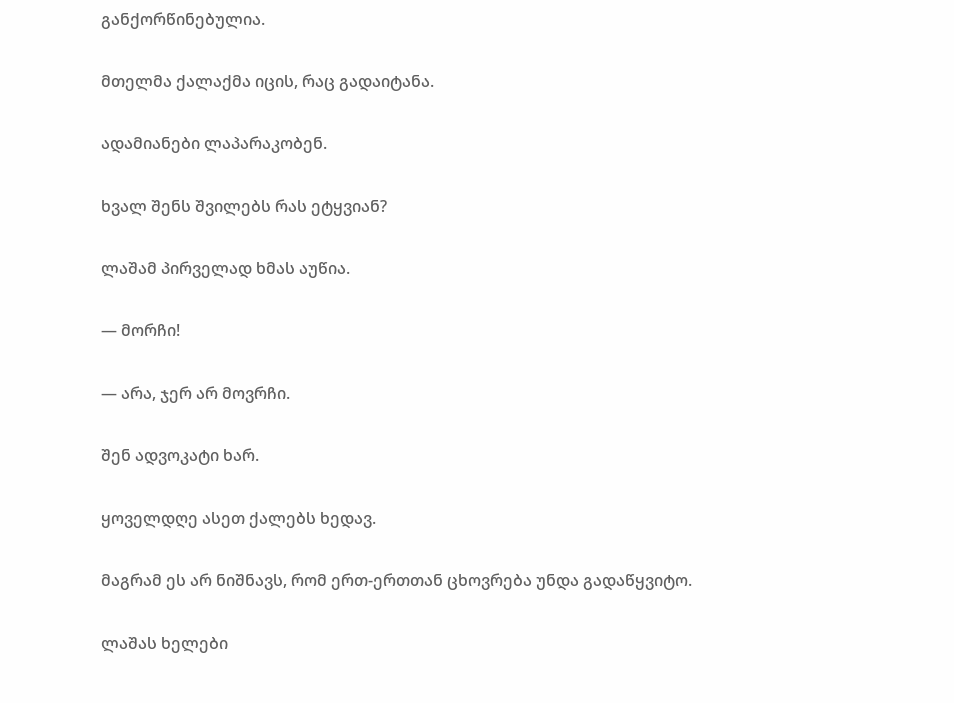განქორწინებულია.

მთელმა ქალაქმა იცის, რაც გადაიტანა.

ადამიანები ლაპარაკობენ.

ხვალ შენს შვილებს რას ეტყვიან?

ლაშამ პირველად ხმას აუწია.

— მორჩი!

— არა, ჯერ არ მოვრჩი.

შენ ადვოკატი ხარ.

ყოველდღე ასეთ ქალებს ხედავ.

მაგრამ ეს არ ნიშნავს, რომ ერთ-ერთთან ცხოვრება უნდა გადაწყვიტო.

ლაშას ხელები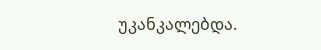უკანკალებდა.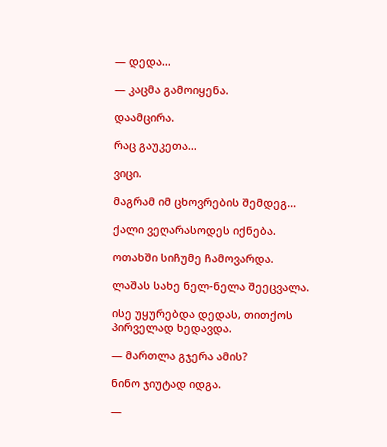— დედა…

— კაცმა გამოიყენა.

დაამცირა.

რაც გაუკეთა…

ვიცი.

მაგრამ იმ ცხოვრების შემდეგ…

ქალი ვეღარასოდეს იქნება.

ოთახში სიჩუმე ჩამოვარდა.

ლაშას სახე ნელ-ნელა შეეცვალა.

ისე უყურებდა დედას, თითქოს პირველად ხედავდა.

— მართლა გჯერა ამის?

ნინო ჯიუტად იდგა.

—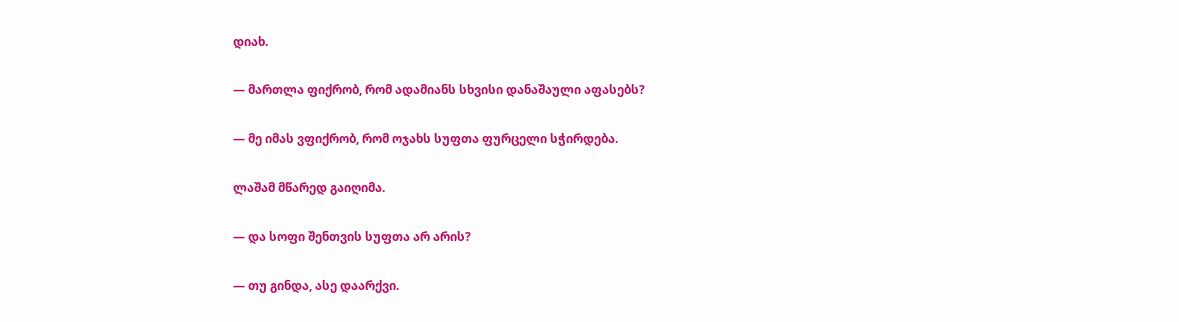დიახ.

— მართლა ფიქრობ, რომ ადამიანს სხვისი დანაშაული აფასებს?

— მე იმას ვფიქრობ, რომ ოჯახს სუფთა ფურცელი სჭირდება.

ლაშამ მწარედ გაიღიმა.

— და სოფი შენთვის სუფთა არ არის?

— თუ გინდა, ასე დაარქვი.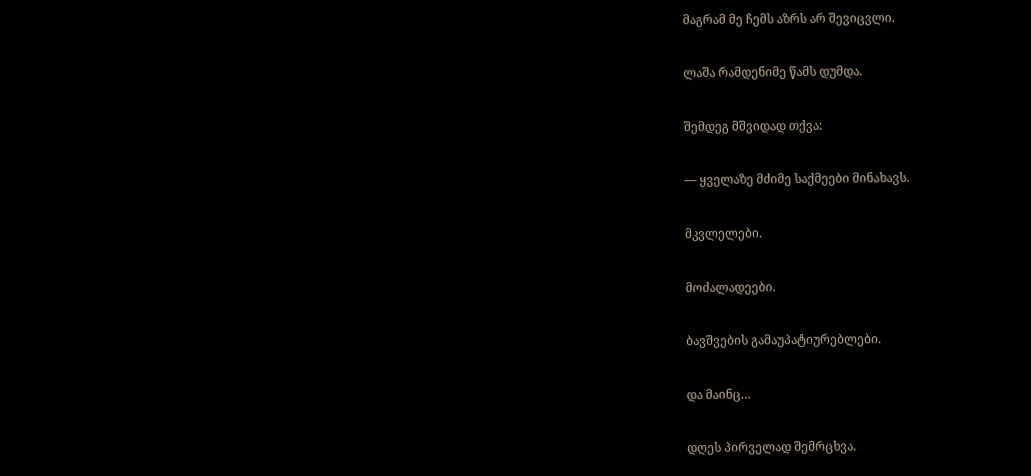მაგრამ მე ჩემს აზრს არ შევიცვლი.

ლაშა რამდენიმე წამს დუმდა.

შემდეგ მშვიდად თქვა:

— ყველაზე მძიმე საქმეები მინახავს.

მკვლელები.

მოძალადეები.

ბავშვების გამაუპატიურებლები.

და მაინც…

დღეს პირველად შემრცხვა.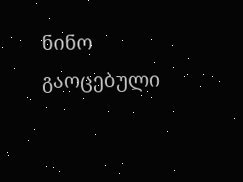ნინო გაოცებული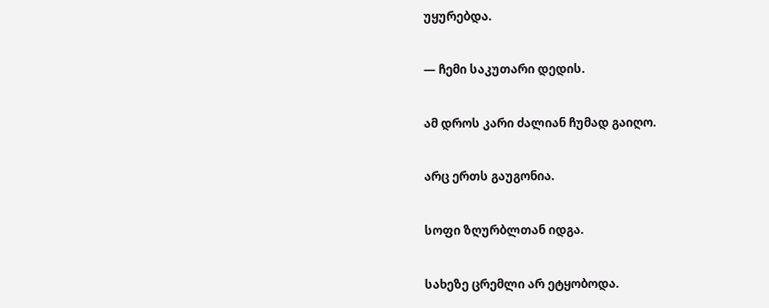უყურებდა.

— ჩემი საკუთარი დედის.

ამ დროს კარი ძალიან ჩუმად გაიღო.

არც ერთს გაუგონია.

სოფი ზღურბლთან იდგა.

სახეზე ცრემლი არ ეტყობოდა.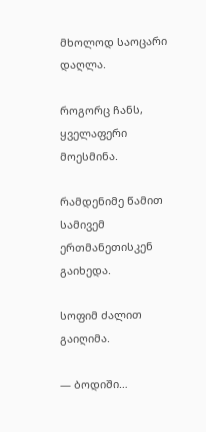მხოლოდ საოცარი დაღლა.

როგორც ჩანს, ყველაფერი მოესმინა.

რამდენიმე წამით სამივემ ერთმანეთისკენ გაიხედა.

სოფიმ ძალით გაიღიმა.

— ბოდიში…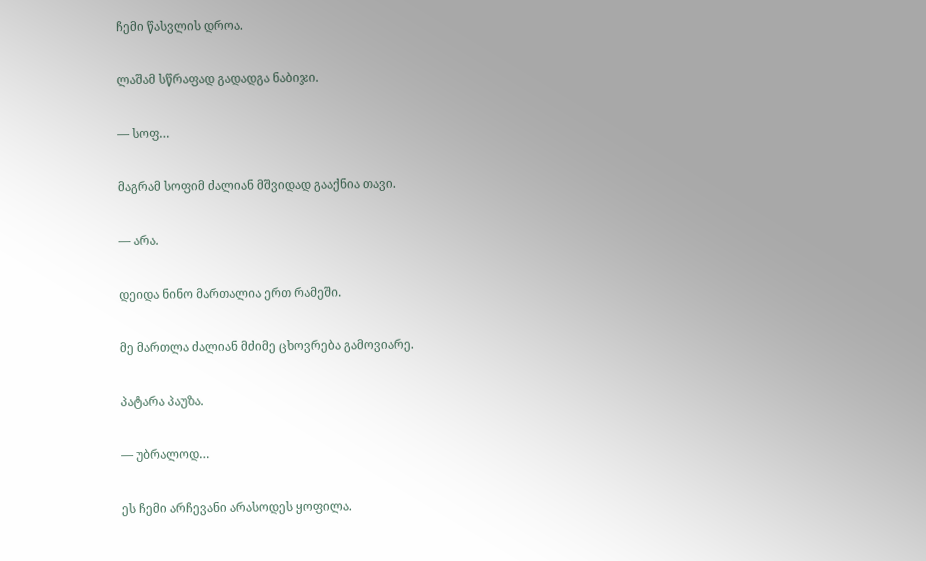ჩემი წასვლის დროა.

ლაშამ სწრაფად გადადგა ნაბიჯი.

— სოფ…

მაგრამ სოფიმ ძალიან მშვიდად გააქნია თავი.

— არა.

დეიდა ნინო მართალია ერთ რამეში.

მე მართლა ძალიან მძიმე ცხოვრება გამოვიარე.

პატარა პაუზა.

— უბრალოდ…

ეს ჩემი არჩევანი არასოდეს ყოფილა.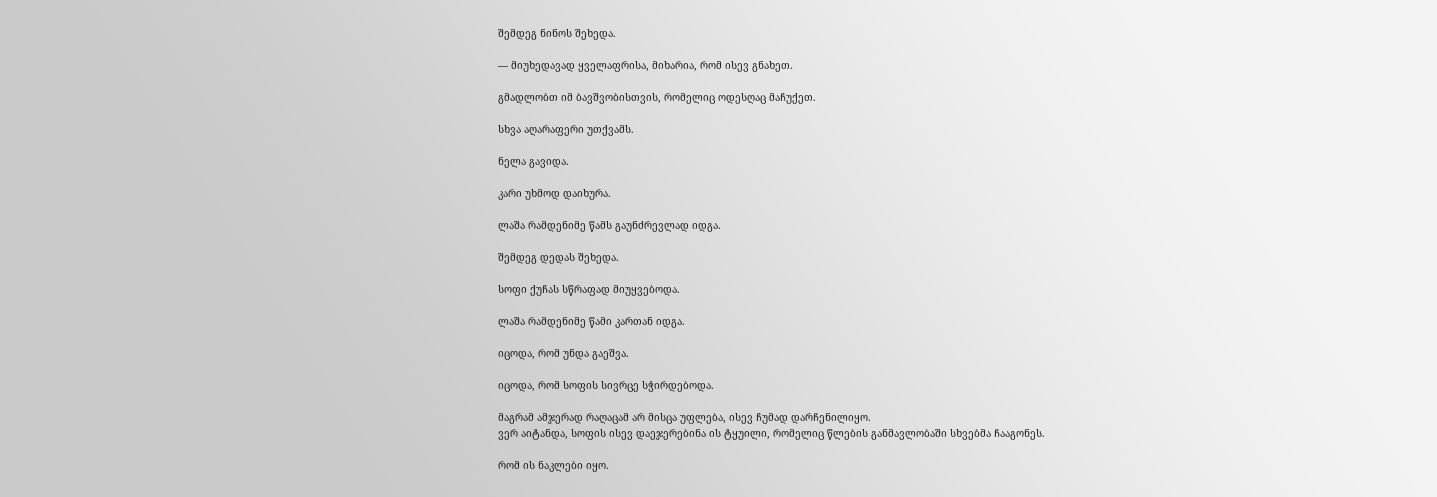შემდეგ ნინოს შეხედა.

— მიუხედავად ყველაფრისა, მიხარია, რომ ისევ გნახეთ.

გმადლობთ იმ ბავშვობისთვის, რომელიც ოდესღაც მაჩუქეთ.

სხვა აღარაფერი უთქვამს.

ნელა გავიდა.

კარი უხმოდ დაიხურა.

ლაშა რამდენიმე წამს გაუნძრევლად იდგა.

შემდეგ დედას შეხედა.

სოფი ქუჩას სწრაფად მიუყვებოდა.

ლაშა რამდენიმე წამი კართან იდგა.

იცოდა, რომ უნდა გაეშვა.

იცოდა, რომ სოფის სივრცე სჭირდებოდა.

მაგრამ ამჯერად რაღაცამ არ მისცა უფლება, ისევ ჩუმად დარჩენილიყო.
ვერ აიტანდა, სოფის ისევ დაეჯერებინა ის ტყუილი, რომელიც წლების განმავლობაში სხვებმა ჩააგონეს.

რომ ის ნაკლები იყო.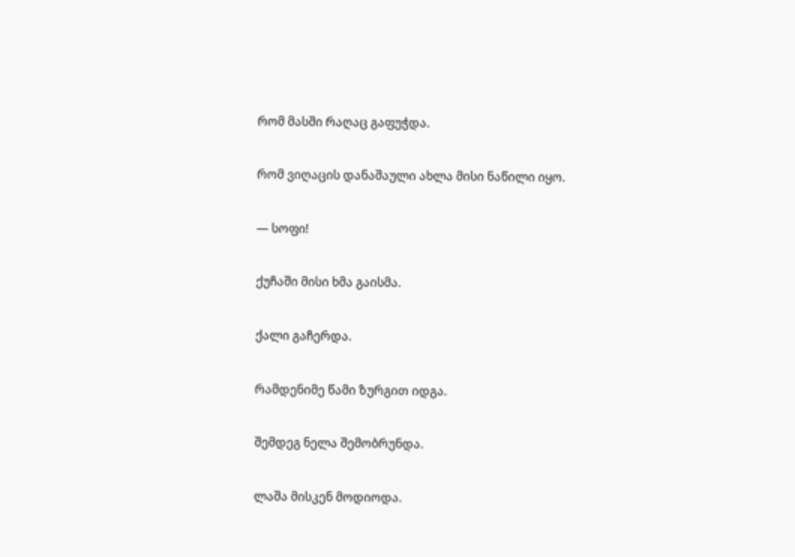რომ მასში რაღაც გაფუჭდა.

რომ ვიღაცის დანაშაული ახლა მისი ნაწილი იყო.

— სოფი!

ქუჩაში მისი ხმა გაისმა.

ქალი გაჩერდა.

რამდენიმე წამი ზურგით იდგა.

შემდეგ ნელა შემობრუნდა.

ლაშა მისკენ მოდიოდა.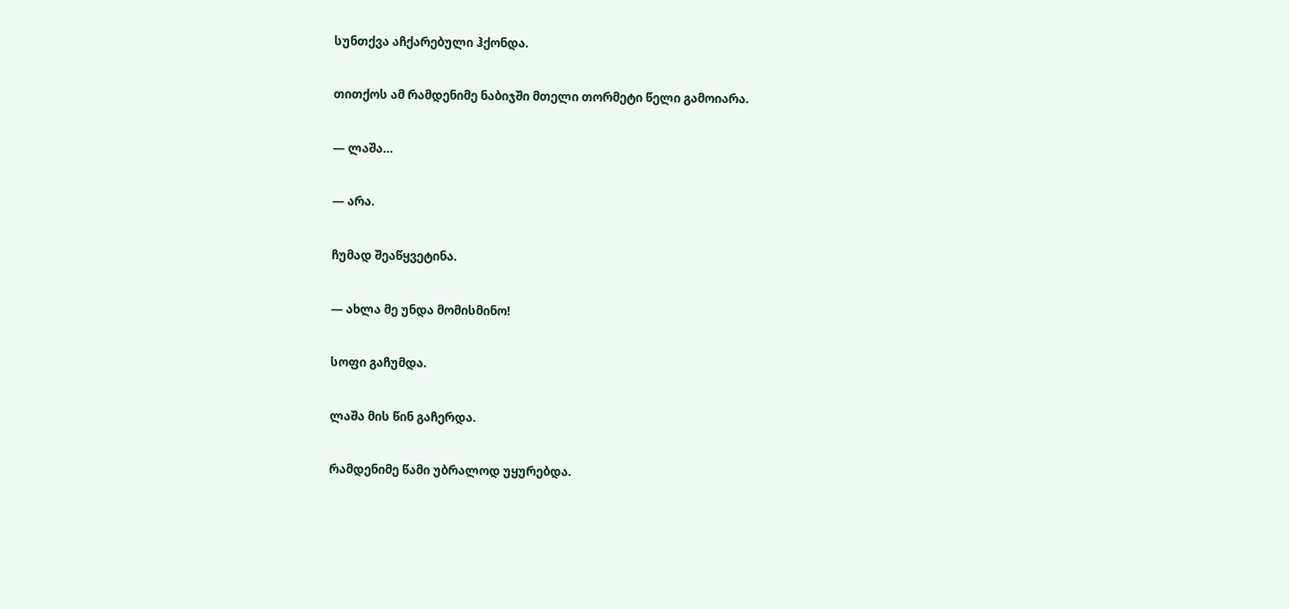სუნთქვა აჩქარებული ჰქონდა.

თითქოს ამ რამდენიმე ნაბიჯში მთელი თორმეტი წელი გამოიარა.

— ლაშა…

— არა.

ჩუმად შეაწყვეტინა.

— ახლა მე უნდა მომისმინო!

სოფი გაჩუმდა.

ლაშა მის წინ გაჩერდა.

რამდენიმე წამი უბრალოდ უყურებდა.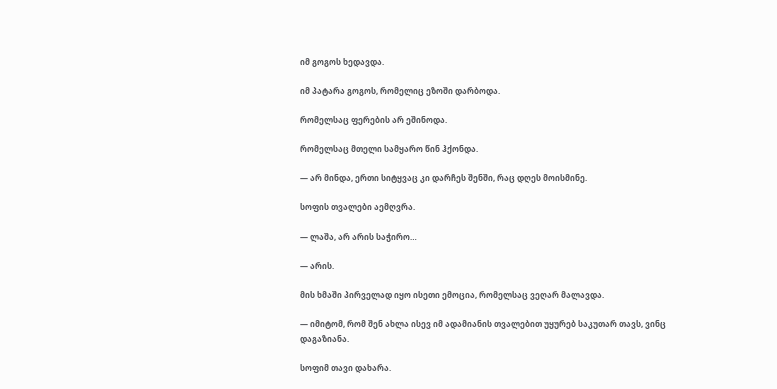იმ გოგოს ხედავდა.

იმ პატარა გოგოს, რომელიც ეზოში დარბოდა.

რომელსაც ფერების არ ეშინოდა.

რომელსაც მთელი სამყარო წინ ჰქონდა.

— არ მინდა, ერთი სიტყვაც კი დარჩეს შენში, რაც დღეს მოისმინე.

სოფის თვალები აემღვრა.

— ლაშა, არ არის საჭირო…

— არის.

მის ხმაში პირველად იყო ისეთი ემოცია, რომელსაც ვეღარ მალავდა.

— იმიტომ, რომ შენ ახლა ისევ იმ ადამიანის თვალებით უყურებ საკუთარ თავს, ვინც დაგაზიანა.

სოფიმ თავი დახარა.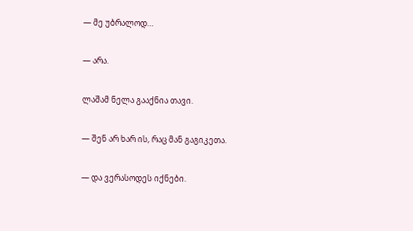— მე უბრალოდ…

— არა.

ლაშამ ნელა გააქნია თავი.

— შენ არ ხარ ის, რაც მან გაგიკეთა.

— და ვერასოდეს იქნები.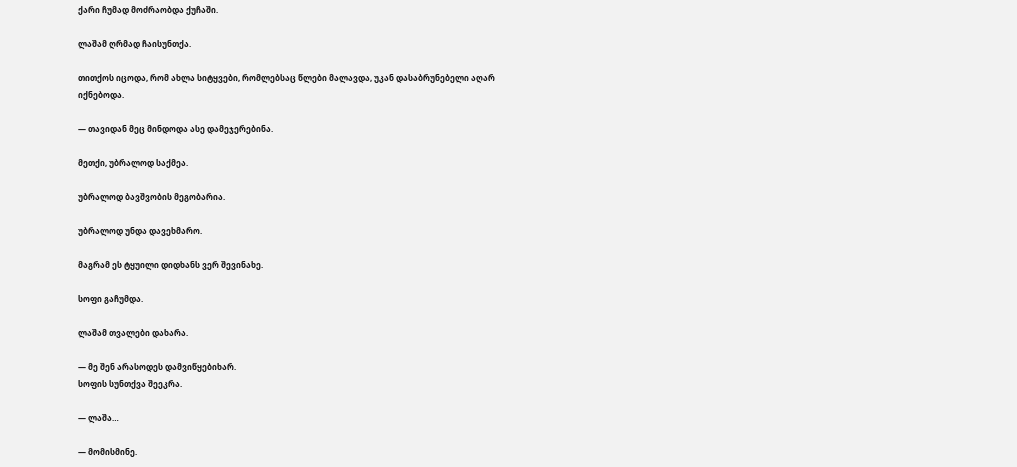ქარი ჩუმად მოძრაობდა ქუჩაში.

ლაშამ ღრმად ჩაისუნთქა.

თითქოს იცოდა, რომ ახლა სიტყვები, რომლებსაც წლები მალავდა, უკან დასაბრუნებელი აღარ იქნებოდა.

— თავიდან მეც მინდოდა ასე დამეჯერებინა.

მეთქი, უბრალოდ საქმეა.

უბრალოდ ბავშვობის მეგობარია.

უბრალოდ უნდა დავეხმარო.

მაგრამ ეს ტყუილი დიდხანს ვერ შევინახე.

სოფი გაჩუმდა.

ლაშამ თვალები დახარა.

— მე შენ არასოდეს დამვიწყებიხარ.
სოფის სუნთქვა შეეკრა.

— ლაშა…

— მომისმინე.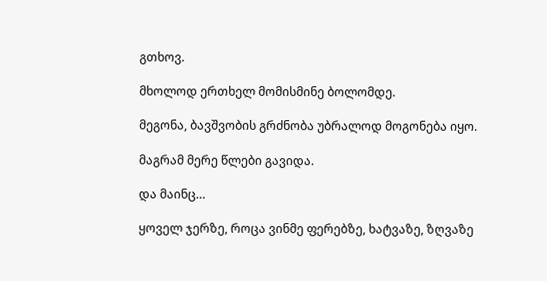გთხოვ.

მხოლოდ ერთხელ მომისმინე ბოლომდე.

მეგონა, ბავშვობის გრძნობა უბრალოდ მოგონება იყო.

მაგრამ მერე წლები გავიდა.

და მაინც…

ყოველ ჯერზე, როცა ვინმე ფერებზე, ხატვაზე, ზღვაზე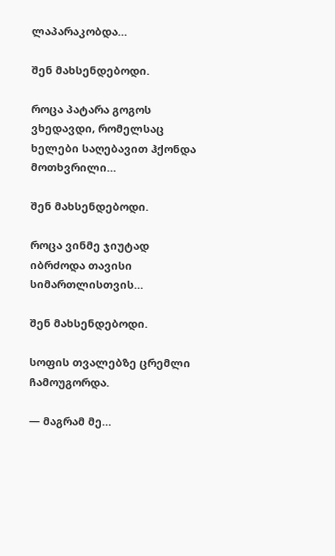ლაპარაკობდა…

შენ მახსენდებოდი.

როცა პატარა გოგოს ვხედავდი, რომელსაც ხელები საღებავით ჰქონდა მოთხვრილი…

შენ მახსენდებოდი.

როცა ვინმე ჯიუტად იბრძოდა თავისი სიმართლისთვის…

შენ მახსენდებოდი.

სოფის თვალებზე ცრემლი ჩამოუგორდა.

— მაგრამ მე…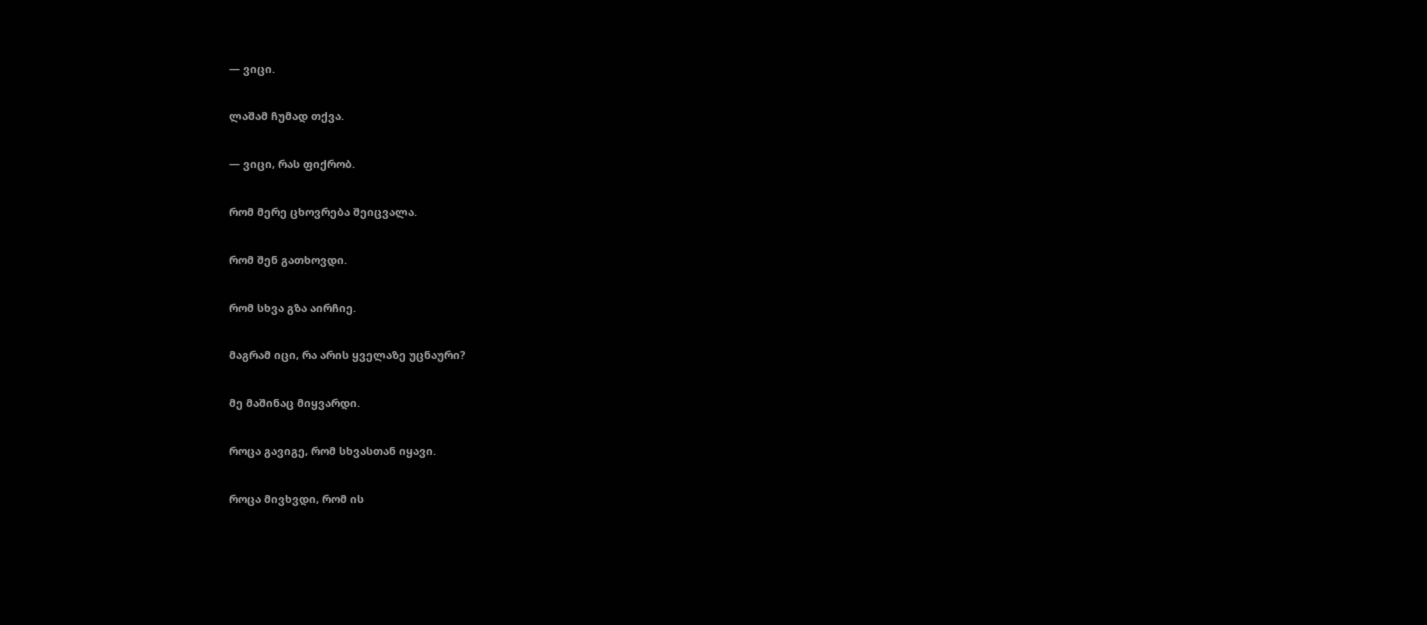— ვიცი.

ლაშამ ჩუმად თქვა.

— ვიცი, რას ფიქრობ.

რომ მერე ცხოვრება შეიცვალა.

რომ შენ გათხოვდი.

რომ სხვა გზა აირჩიე.

მაგრამ იცი, რა არის ყველაზე უცნაური?

მე მაშინაც მიყვარდი.

როცა გავიგე, რომ სხვასთან იყავი.

როცა მივხვდი, რომ ის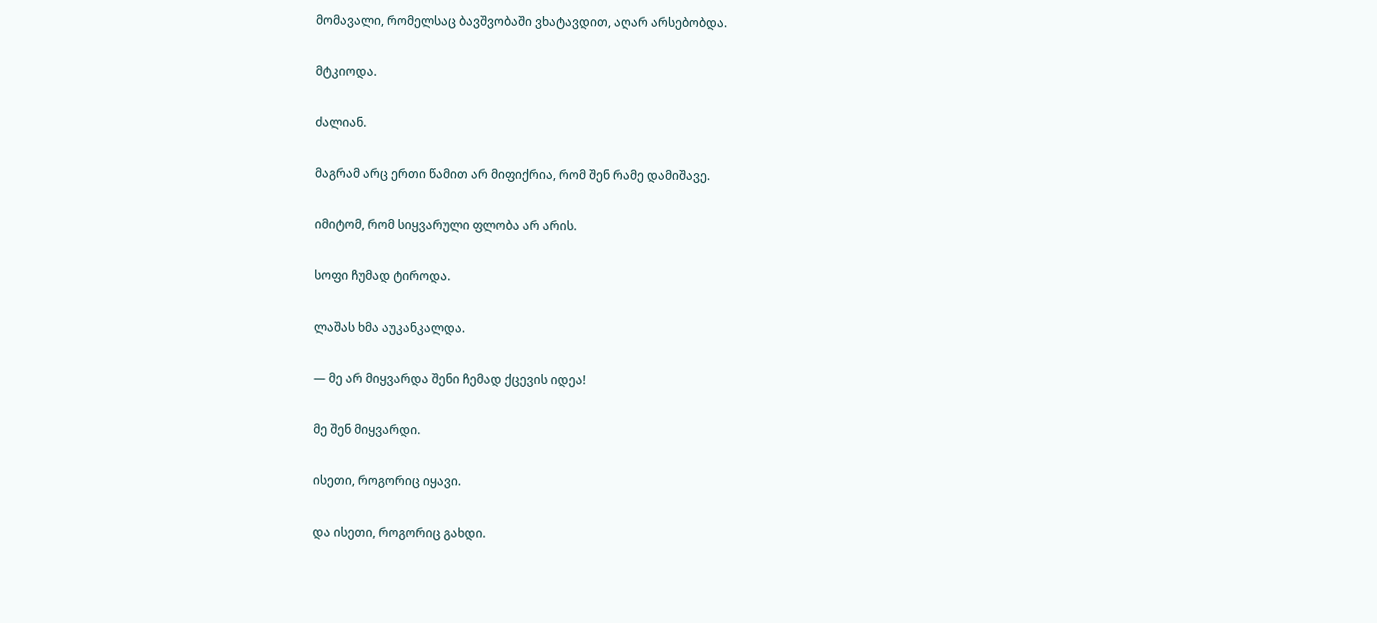მომავალი, რომელსაც ბავშვობაში ვხატავდით, აღარ არსებობდა.

მტკიოდა.

ძალიან.

მაგრამ არც ერთი წამით არ მიფიქრია, რომ შენ რამე დამიშავე.

იმიტომ, რომ სიყვარული ფლობა არ არის.

სოფი ჩუმად ტიროდა.

ლაშას ხმა აუკანკალდა.

— მე არ მიყვარდა შენი ჩემად ქცევის იდეა!

მე შენ მიყვარდი.

ისეთი, როგორიც იყავი.

და ისეთი, როგორიც გახდი.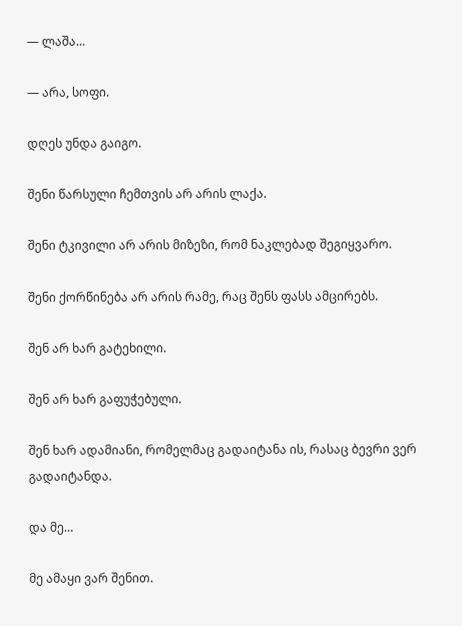— ლაშა…

— არა, სოფი.

დღეს უნდა გაიგო.

შენი წარსული ჩემთვის არ არის ლაქა.

შენი ტკივილი არ არის მიზეზი, რომ ნაკლებად შეგიყვარო.

შენი ქორწინება არ არის რამე, რაც შენს ფასს ამცირებს.

შენ არ ხარ გატეხილი.

შენ არ ხარ გაფუჭებული.

შენ ხარ ადამიანი, რომელმაც გადაიტანა ის, რასაც ბევრი ვერ გადაიტანდა.

და მე…

მე ამაყი ვარ შენით.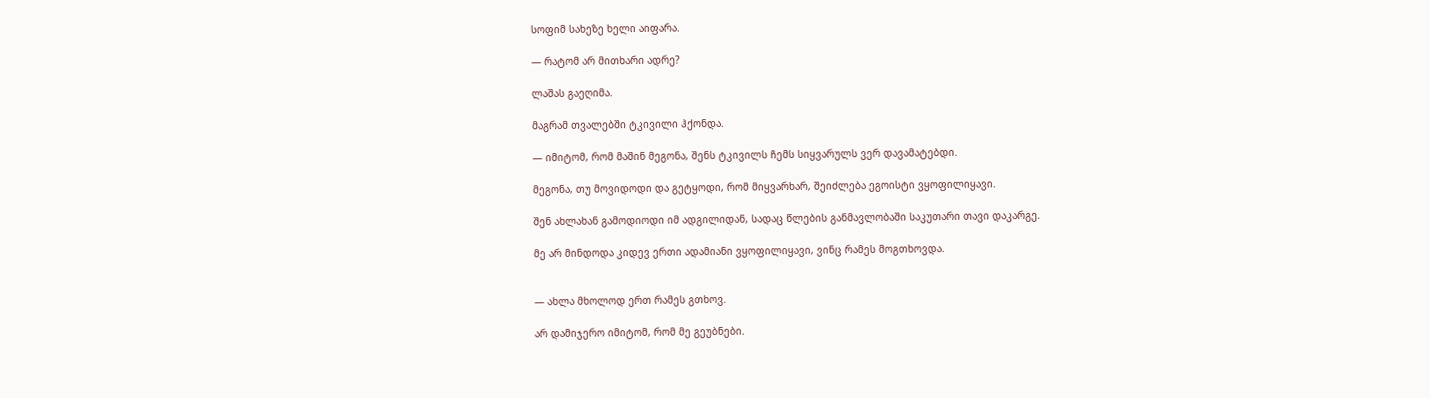სოფიმ სახეზე ხელი აიფარა.

— რატომ არ მითხარი ადრე?

ლაშას გაეღიმა.

მაგრამ თვალებში ტკივილი ჰქონდა.

— იმიტომ, რომ მაშინ მეგონა, შენს ტკივილს ჩემს სიყვარულს ვერ დავამატებდი.

მეგონა, თუ მოვიდოდი და გეტყოდი, რომ მიყვარხარ, შეიძლება ეგოისტი ვყოფილიყავი.

შენ ახლახან გამოდიოდი იმ ადგილიდან, სადაც წლების განმავლობაში საკუთარი თავი დაკარგე.

მე არ მინდოდა კიდევ ერთი ადამიანი ვყოფილიყავი, ვინც რამეს მოგთხოვდა.


— ახლა მხოლოდ ერთ რამეს გთხოვ.

არ დამიჯერო იმიტომ, რომ მე გეუბნები.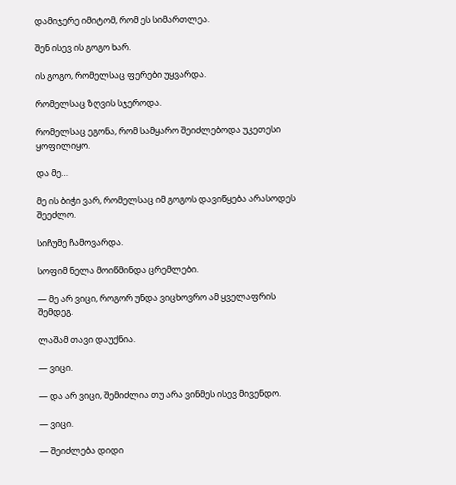დამიჯერე იმიტომ, რომ ეს სიმართლეა.

შენ ისევ ის გოგო ხარ.

ის გოგო, რომელსაც ფერები უყვარდა.

რომელსაც ზღვის სჯეროდა.

რომელსაც ეგონა, რომ სამყარო შეიძლებოდა უკეთესი ყოფილიყო.

და მე…

მე ის ბიჭი ვარ, რომელსაც იმ გოგოს დავიწყება არასოდეს შეეძლო.

სიჩუმე ჩამოვარდა.

სოფიმ ნელა მოიწმინდა ცრემლები.

— მე არ ვიცი, როგორ უნდა ვიცხოვრო ამ ყველაფრის შემდეგ.

ლაშამ თავი დაუქნია.

— ვიცი.

— და არ ვიცი, შემიძლია თუ არა ვინმეს ისევ მივენდო.

— ვიცი.

— შეიძლება დიდი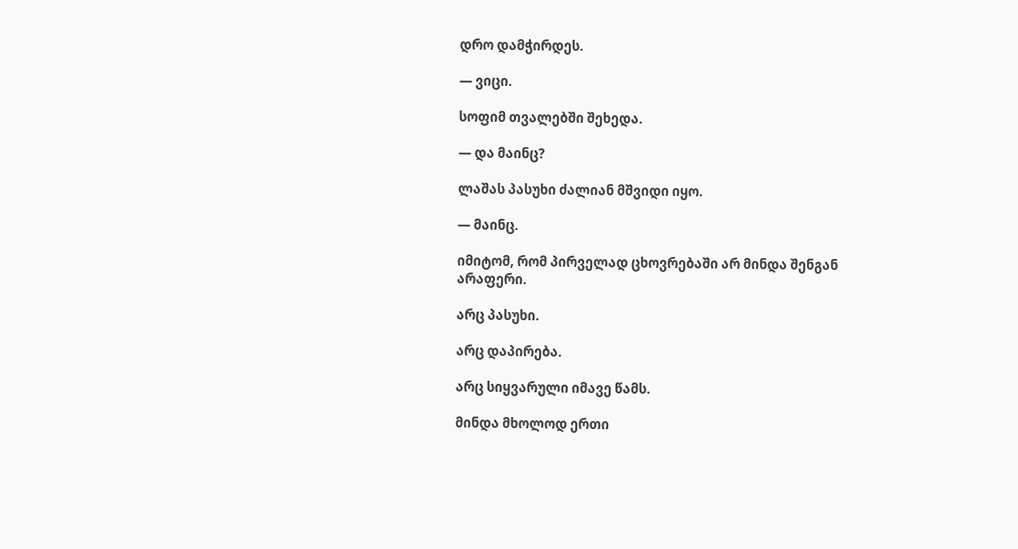დრო დამჭირდეს.

— ვიცი.

სოფიმ თვალებში შეხედა.

— და მაინც?

ლაშას პასუხი ძალიან მშვიდი იყო.

— მაინც.

იმიტომ, რომ პირველად ცხოვრებაში არ მინდა შენგან არაფერი.

არც პასუხი.

არც დაპირება.

არც სიყვარული იმავე წამს.

მინდა მხოლოდ ერთი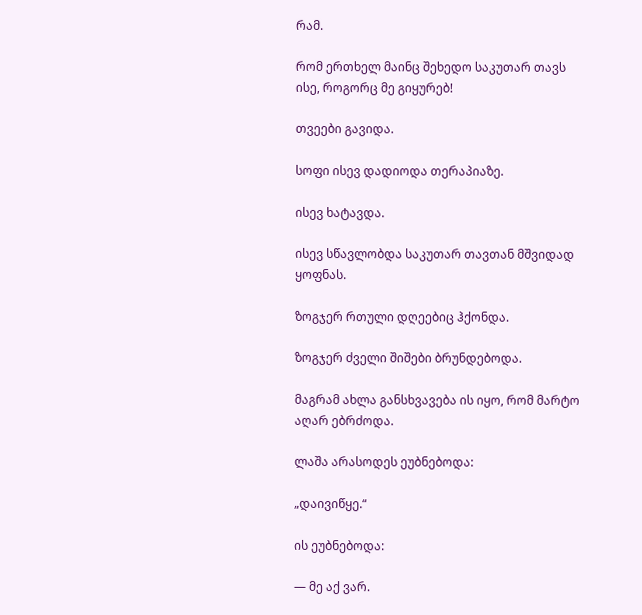რამ.

რომ ერთხელ მაინც შეხედო საკუთარ თავს ისე, როგორც მე გიყურებ!

თვეები გავიდა.

სოფი ისევ დადიოდა თერაპიაზე.

ისევ ხატავდა.

ისევ სწავლობდა საკუთარ თავთან მშვიდად ყოფნას.

ზოგჯერ რთული დღეებიც ჰქონდა.

ზოგჯერ ძველი შიშები ბრუნდებოდა.

მაგრამ ახლა განსხვავება ის იყო, რომ მარტო აღარ ებრძოდა.

ლაშა არასოდეს ეუბნებოდა:

„დაივიწყე.“

ის ეუბნებოდა:

— მე აქ ვარ.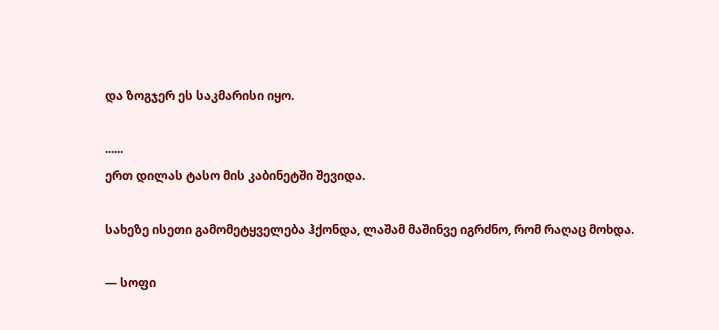და ზოგჯერ ეს საკმარისი იყო.

......
ერთ დილას ტასო მის კაბინეტში შევიდა.

სახეზე ისეთი გამომეტყველება ჰქონდა, ლაშამ მაშინვე იგრძნო, რომ რაღაც მოხდა.

— სოფი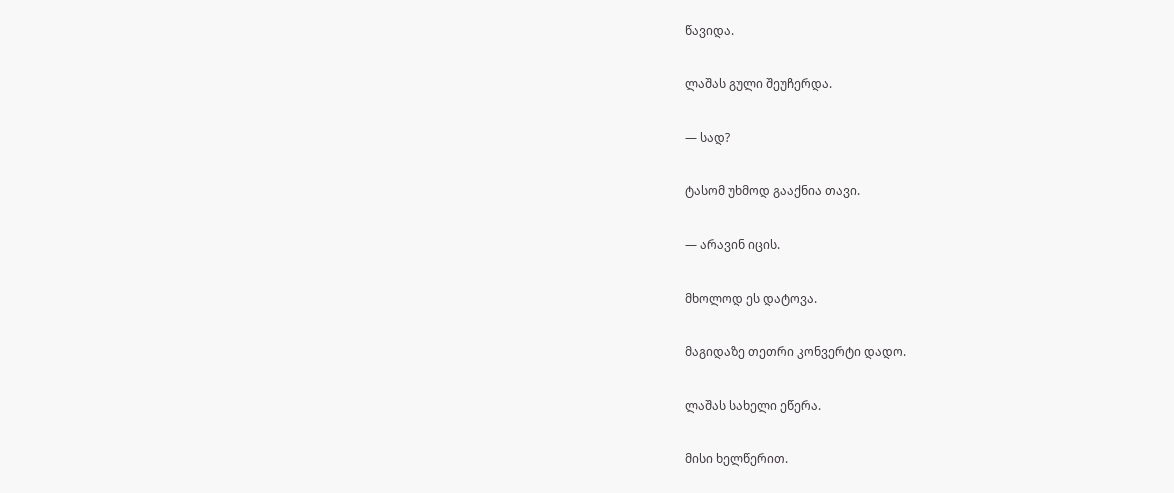წავიდა.

ლაშას გული შეუჩერდა.

— სად?

ტასომ უხმოდ გააქნია თავი.

— არავინ იცის.

მხოლოდ ეს დატოვა.

მაგიდაზე თეთრი კონვერტი დადო.

ლაშას სახელი ეწერა.

მისი ხელწერით.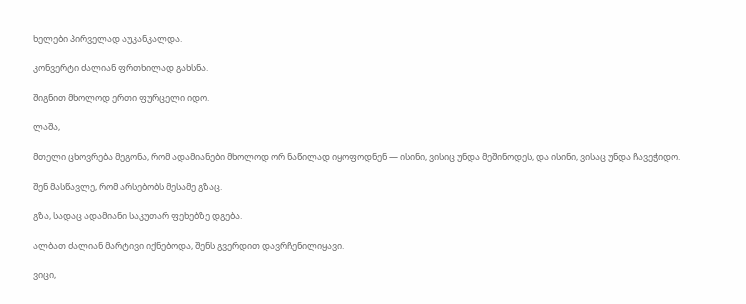ხელები პირველად აუკანკალდა.

კონვერტი ძალიან ფრთხილად გახსნა.

შიგნით მხოლოდ ერთი ფურცელი იდო.

ლაშა,

მთელი ცხოვრება მეგონა, რომ ადამიანები მხოლოდ ორ ნაწილად იყოფოდნენ — ისინი, ვისიც უნდა მეშინოდეს, და ისინი, ვისაც უნდა ჩავეჭიდო.

შენ მასწავლე, რომ არსებობს მესამე გზაც.

გზა, სადაც ადამიანი საკუთარ ფეხებზე დგება.

ალბათ ძალიან მარტივი იქნებოდა, შენს გვერდით დავრჩენილიყავი.

ვიცი,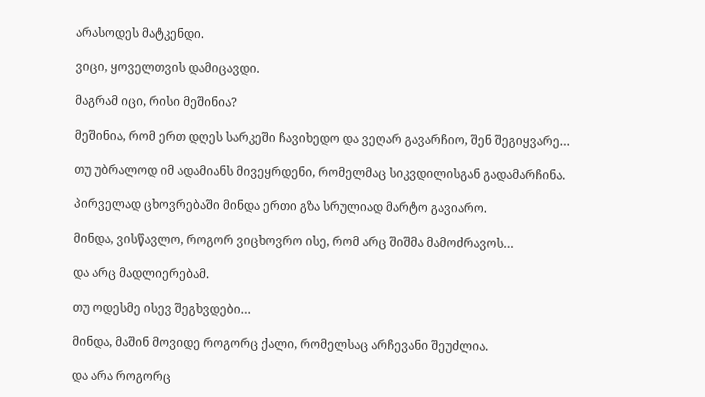არასოდეს მატკენდი.

ვიცი, ყოველთვის დამიცავდი.

მაგრამ იცი, რისი მეშინია?

მეშინია, რომ ერთ დღეს სარკეში ჩავიხედო და ვეღარ გავარჩიო, შენ შეგიყვარე…

თუ უბრალოდ იმ ადამიანს მივეყრდენი, რომელმაც სიკვდილისგან გადამარჩინა.

პირველად ცხოვრებაში მინდა ერთი გზა სრულიად მარტო გავიარო.

მინდა, ვისწავლო, როგორ ვიცხოვრო ისე, რომ არც შიშმა მამოძრავოს…

და არც მადლიერებამ.

თუ ოდესმე ისევ შეგხვდები…

მინდა, მაშინ მოვიდე როგორც ქალი, რომელსაც არჩევანი შეუძლია.

და არა როგორც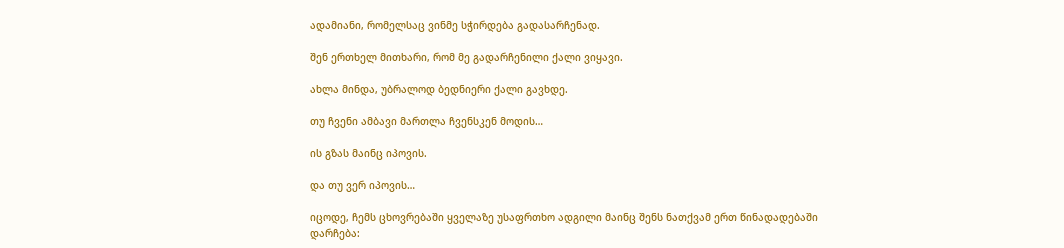ადამიანი, რომელსაც ვინმე სჭირდება გადასარჩენად.

შენ ერთხელ მითხარი, რომ მე გადარჩენილი ქალი ვიყავი.

ახლა მინდა, უბრალოდ ბედნიერი ქალი გავხდე.

თუ ჩვენი ამბავი მართლა ჩვენსკენ მოდის…

ის გზას მაინც იპოვის.

და თუ ვერ იპოვის…

იცოდე, ჩემს ცხოვრებაში ყველაზე უსაფრთხო ადგილი მაინც შენს ნათქვამ ერთ წინადადებაში დარჩება: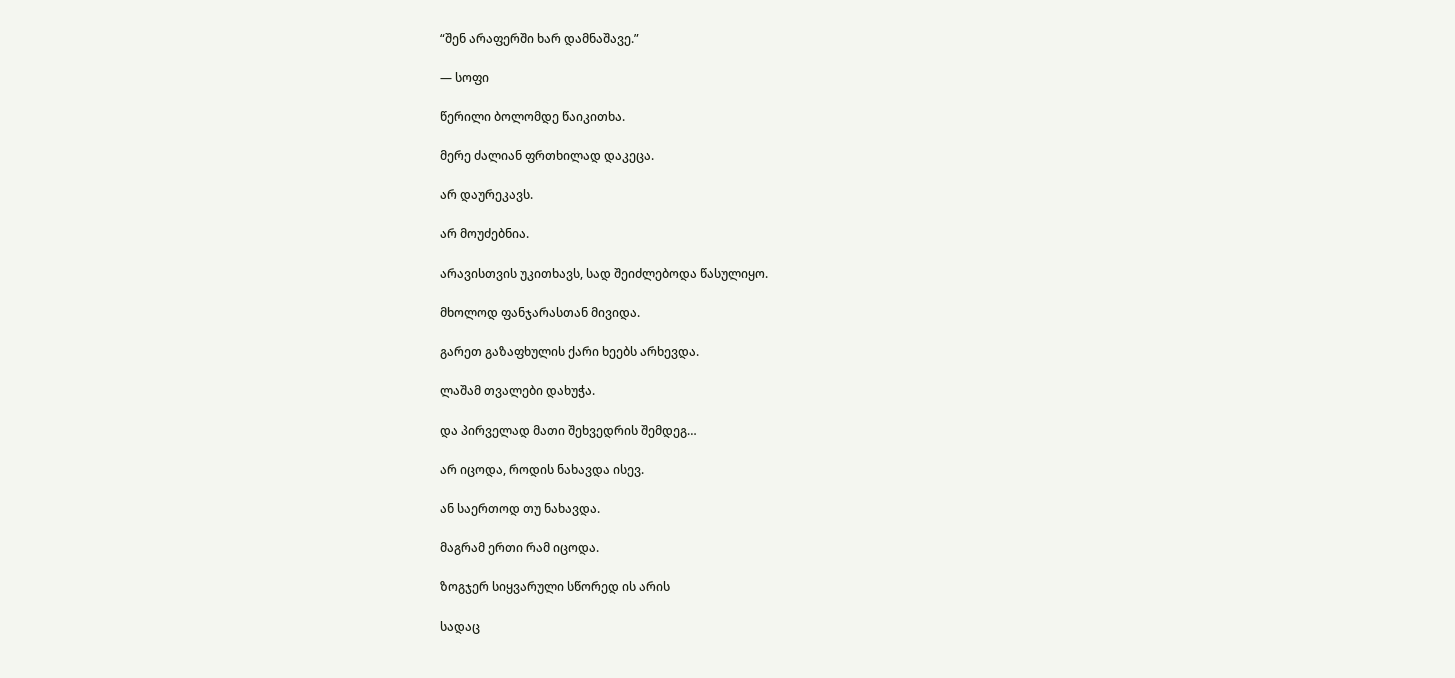“შენ არაფერში ხარ დამნაშავე.”

— სოფი

წერილი ბოლომდე წაიკითხა.

მერე ძალიან ფრთხილად დაკეცა.

არ დაურეკავს.

არ მოუძებნია.

არავისთვის უკითხავს, სად შეიძლებოდა წასულიყო.

მხოლოდ ფანჯარასთან მივიდა.

გარეთ გაზაფხულის ქარი ხეებს არხევდა.

ლაშამ თვალები დახუჭა.

და პირველად მათი შეხვედრის შემდეგ…

არ იცოდა, როდის ნახავდა ისევ.

ან საერთოდ თუ ნახავდა.

მაგრამ ერთი რამ იცოდა.

ზოგჯერ სიყვარული სწორედ ის არის

სადაც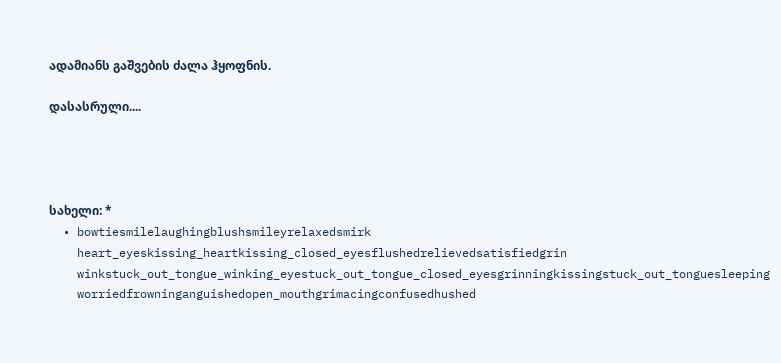ადამიანს გაშვების ძალა ჰყოფნის.

დასასრული....




სახელი: *
  • bowtiesmilelaughingblushsmileyrelaxedsmirk
    heart_eyeskissing_heartkissing_closed_eyesflushedrelievedsatisfiedgrin
    winkstuck_out_tongue_winking_eyestuck_out_tongue_closed_eyesgrinningkissingstuck_out_tonguesleeping
    worriedfrowninganguishedopen_mouthgrimacingconfusedhushed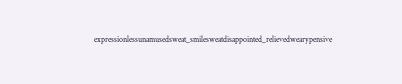expressionlessunamusedsweat_smilesweatdisappointed_relievedwearypensive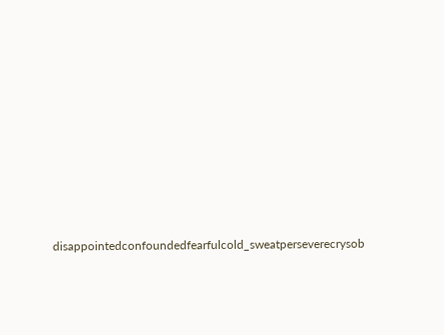disappointedconfoundedfearfulcold_sweatperseverecrysob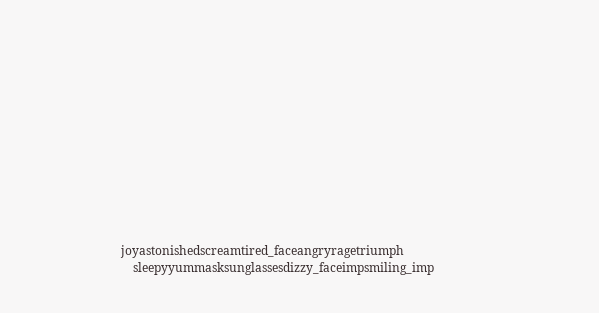joyastonishedscreamtired_faceangryragetriumph
    sleepyyummasksunglassesdizzy_faceimpsmiling_imp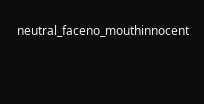neutral_faceno_mouthinnocent